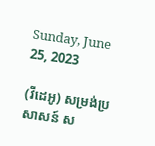Sunday, June 25, 2023

(វីដេអូ) សម្រង់ប្រសាសន៍ ស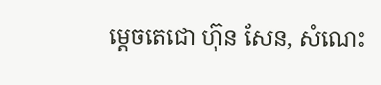ម្តេចតេជោ ហ៊ុន សែន, សំណេះ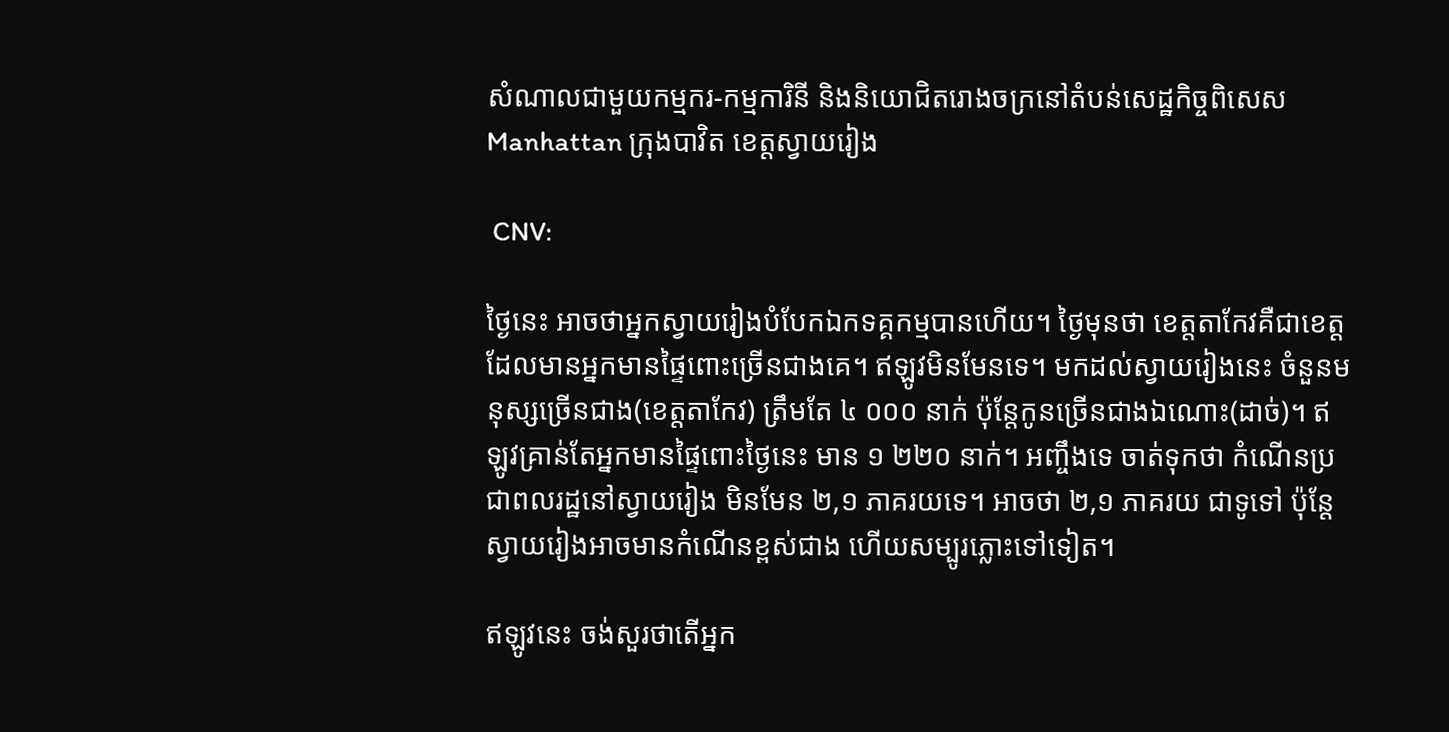សំណាលជាមួយកម្មករ-កម្មការិនី និងនិយោជិតរោងចក្រនៅតំបន់សេដ្ឋកិច្ចពិសេស Manhattan ក្រុងបាវិត ខេត្តស្វាយរៀង

 CNV:

ថ្ងៃនេះ អាចថាអ្នកស្វាយរៀងបំបែកឯកទគ្គកម្មបានហើយ។ ថ្ងៃមុនថា ខេត្តតាកែវគឺជាខេត្តដែលមានអ្នកមានផ្ទៃពោះច្រើនជាងគេ។ ឥឡូវមិនមែនទេ។ មកដល់ស្វាយរៀងនេះ ចំនួនមនុស្សច្រើនជាង(ខេត្តតាកែវ) ត្រឹមតែ ៤ ០០០ នាក់ ប៉ុន្តែកូនច្រើនជាងឯណោះ(ដាច់)។ ឥឡូវគ្រាន់តែអ្នកមានផ្ទៃពោះថ្ងៃនេះ មាន ១ ២២០ នាក់។ អញ្ចឹងទេ ចាត់ទុកថា កំណើនប្រជាពលរដ្ឋនៅស្វាយរៀង មិនមែន ២,១ ភាគរយទេ។ អាចថា ២,១ ភាគរយ ជាទូទៅ ប៉ុន្តែស្វាយរៀងអាចមានកំណើនខ្ពស់ជាង ហើយសម្បូរភ្លោះទៅទៀត។

ឥឡូវនេះ ចង់សួរថាតើអ្នក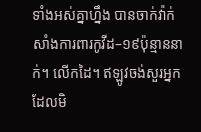ទាំងអស់គ្នាហ្នឹង បានចាក់វ៉ាក់សាំងការពារកូវីដ–១៩ប៉ុន្មាននាក់។ លើកដៃ។ ឥឡូវចង់សួរអ្នកដែលមិ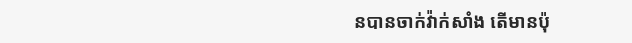នបានចាក់វ៉ាក់សាំង តើមានប៉ុ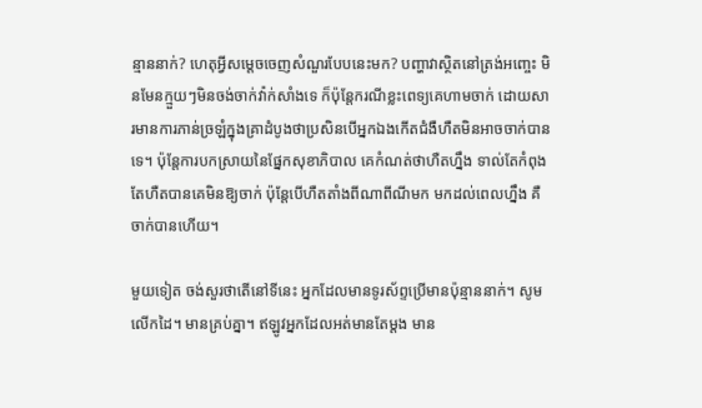ន្មាននាក់? ហេតុអ្វីសម្ដេចចេញសំណួរបែបនេះមក? បញ្ហាវាស្ថិតនៅត្រង់អញ្ចេះ មិនមែនក្មួយៗមិនចង់ចាក់វ៉ាក់សាំងទេ ក៏ប៉ុន្តែករណីខ្លះពេទ្យគេហាមចាក់ ដោយសារមានការភាន់ច្រឡំក្នុងគ្រាដំបូងថាប្រសិនបើអ្នកឯងកើតជំងឺហឺតមិនអាចចាក់បានទេ។ ប៉ុន្តែការបកស្រាយនៃផ្នែកសុខាភិបាល គេកំណត់ថាហឺតហ្នឹង ទាល់តែកំពុងតែហឺតបានគេមិនឱ្យចាក់ ប៉ុន្តែបើហឺតតាំងពីណាពីណីមក មកដល់ពេលហ្នឹង គឺចាក់បានហើយ។

មួយទៀត ចង់សួរថាតើនៅទីនេះ អ្នកដែលមានទូរស័ព្ទប្រើមានប៉ុន្មាននាក់។ សូមលើកដៃ។ មានគ្រប់គ្នា។ ឥឡូវអ្នកដែលអត់មានតែម្ដង មាន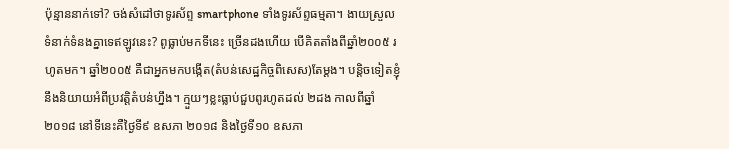ប៉ុន្មាននាក់ទៅ? ចង់សំដៅថាទូរស័ព្ទ smartphone ទាំងទូរស័ព្ទធម្មតា។ ងាយស្រួលទំនាក់ទំនងគ្នាទេឥឡូវនេះ? ពូធ្លាប់មកទីនេះ ច្រើនដងហើយ បើគិតតាំងពីឆ្នាំ២០០៥ រហូតមក។ ឆ្នាំ២០០៥ គឺជាអ្នកមកបង្កើត(តំបន់សេដ្ឋកិច្ចពិសេស)តែម្ដង។ បន្ដិចទៀតខ្ញុំនឹងនិយាយអំពីប្រវត្តិតំបន់ហ្នឹង។ ក្មួយៗខ្លះធ្លាប់ជួបពូរហូតដល់ ២ដង កាលពីឆ្នាំ២០១៨ នៅទីនេះគឺថ្ងៃទី៩ ឧសភា ២០១៨ និងថ្ងៃទី១០ ឧសភា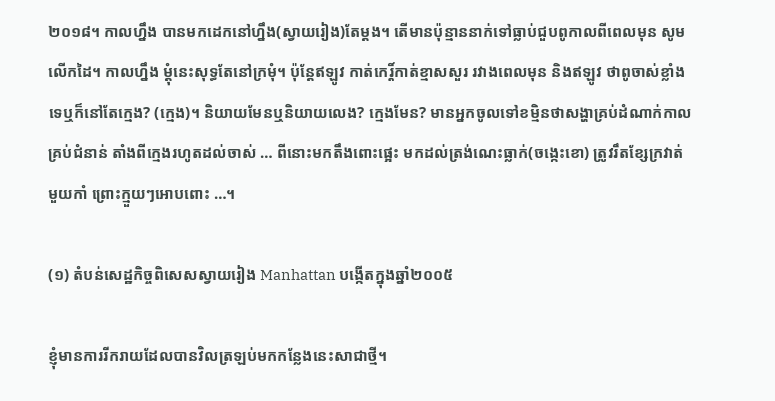២០១៨។ កាលហ្នឹង បានមកដេកនៅហ្នឹង(ស្វាយរៀង)តែម្ដង។ តើមានប៉ុន្មាននាក់ទៅធ្លាប់ជួបពូកាលពីពេលមុន សូមលើកដៃ។ កាលហ្នឹង ម្ដុំនេះសុទ្ធតែនៅក្រមុំ។ ប៉ុន្តែឥឡូវ កាត់កេរ្ដិ៍កាត់ខ្មាសសួរ រវាងពេលមុន និងឥឡូវ ថាពូចាស់ខ្លាំងទេឬក៏នៅតែក្មេង? (ក្មេង)។ និយាយមែនឬនិយាយលេង? ក្មេងមែន? មានអ្នកចូលទៅខម្មិនថាសង្ហាគ្រប់ដំណាក់កាល គ្រប់ជំនាន់ តាំងពីក្មេងរហូតដល់ចាស់ … ពីនោះមកតឹងពោះផ្អេះ មកដល់ត្រង់ណេះធ្លាក់(ចង្កេះខោ) ត្រូវរឹតខ្សែក្រវាត់មួយកាំ ព្រោះក្មួយៗអោបពោះ …។

(១) តំបន់សេដ្ឋកិច្ចពិសេសស្វាយរៀង Manhattan បង្កើតក្នុងឆ្នាំ២០០៥

ខ្ញុំមានការរីករាយដែលបានវិលត្រឡប់មកកន្លែងនេះសាជាថ្មី។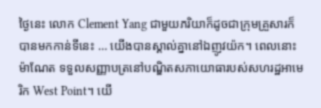ថ្ងៃនេះ លោក Clement Yang ជាមួយភរិយាក៏ដូចជាក្រុមគ្រួសារក៏បានមកកាន់ទីនេះ … យើងបានស្គាល់គ្នានៅឯញូវយ៉ក។ ពេលនោះ ម៉ាណែត ទទួលសញ្ញាបត្រនៅបណ្ឌិតសភាយោធារបស់សហរដ្ឋអាមេរិក West Point។ យើ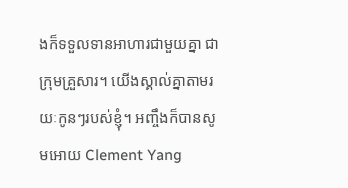ងក៏ទទួលទានអាហារជាមួយគ្នា ជាក្រុមគ្រួសារ។ យើងស្គាល់គ្នាតាមរយៈកូនៗរបស់ខ្ញុំ។ អញ្ចឹងក៏បានសូមអោយ Clement Yang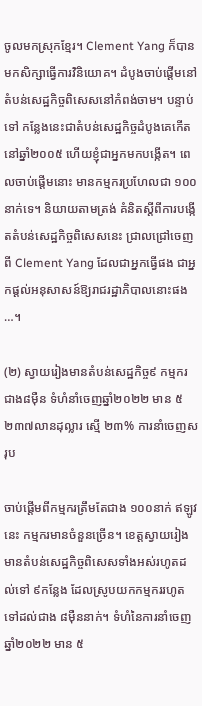ចូលមកស្រុកខ្មែរ។ Clement Yang ក៏បានមកសិក្សាធ្វើការវិនិយោគ។ ដំបូងចាប់ផ្ដើមនៅតំបន់សេដ្ឋកិច្ចពិសេសនៅកំពង់ចាម។ បន្ទាប់ទៅ កន្លែងនេះជាតំបន់សេដ្ឋកិច្ចដំបូងគេកើតនៅឆ្នាំ២០០៥ ហើយខ្ញុំជាអ្នកមកបង្កើត។ ពេលចាប់ផ្តើមនោះ មានកម្មករប្រហែលជា ១០០នាក់ទេ។ និយាយតាមត្រង់ គំនិតស្តីពីការបង្កើតតំបន់សេដ្ឋកិច្ចពិសេសនេះ ជ្រាលជ្រៅចេញពី Clement Yang ដែលជាអ្នកធ្វើផង ជាអ្នកផ្ដល់អនុសាសន៍ឱ្យរាជរដ្ឋាភិបាលនោះផង …។

(២) ស្វាយរៀងមានតំបន់សេដ្ឋកិច្ច៩ កម្មករជាង៨ម៉ឺន ទំហំនាំចេញឆ្នាំ២០២២ មាន ៥ ២៣៧លានដុល្លារ ស្មើ ២៣% ការនាំចេញសរុប

ចាប់ផ្ដើមពីកម្មករត្រឹមតែជាង ១០០នាក់ ឥឡូវនេះ កម្មករមានចំនួនច្រើន។ ខេត្តស្វាយរៀង មានតំបន់សេដ្ឋកិច្ចពិសេសទាំងអស់រហូតដល់ទៅ ៩កន្លែង ដែលស្រូបយកកម្មកររហូតទៅដល់ជាង ៨ម៉ឺននាក់។ ទំហំនៃការនាំចេញឆ្នាំ២០២២ មាន ៥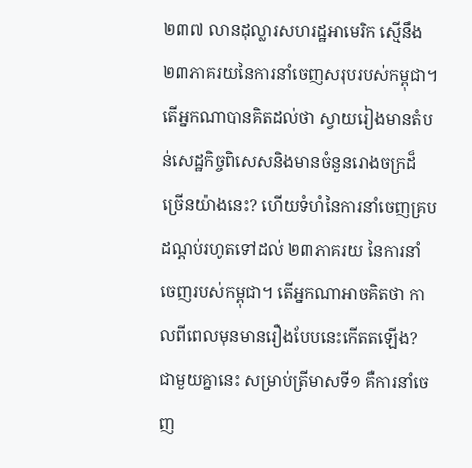២៣៧ លានដុល្លារសហរដ្ឋអាមេរិក ស្មើនឹង ២៣ភាគរយនៃការនាំចេញសរុបរបស់កម្ពុជា។ តើអ្នកណាបានគិតដល់ថា ស្វាយរៀងមានតំបន់សេដ្ឋកិច្ចពិសេសនិងមានចំនួនរោងចក្រដ៏ច្រើនយ៉ាងនេះ? ហើយទំហំនៃការនាំចេញគ្របដណ្ដប់រហូតទៅដល់ ២៣ភាគរយ នៃការនាំចេញរបស់កម្ពុជា។ តើអ្នកណាអាចគិតថា កាលពីពេលមុនមានរឿងបែបនេះកើតតឡើង? ជាមួយគ្នានេះ សម្រាប់ត្រីមាសទី១ គឺការនាំចេញ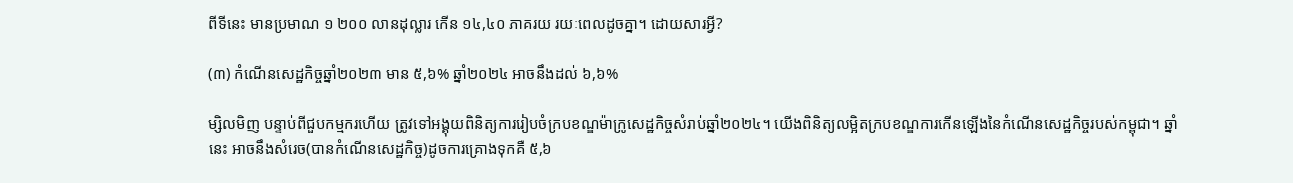ពីទីនេះ មានប្រមាណ ១ ២០០ លានដុល្លារ កើន ១៤,៤០ ភាគរយ រយៈពេលដូចគ្នា។ ដោយសារអ្វី?

(៣) កំណើនសេដ្ឋកិច្ចឆ្នាំ២០២៣ មាន ៥,៦% ឆ្នាំ២០២៤ អាចនឹងដល់ ៦,៦%

ម្សិលមិញ បន្ទាប់ពីជួបកម្មករហើយ ត្រូវទៅអង្គុយពិនិត្យការរៀបចំក្របខណ្ឌម៉ាក្រូសេដ្ឋកិច្ចសំរាប់ឆ្នាំ២០២៤។ យើងពិនិត្យលម្អិតក្របខណ្ឌការកើនឡើងនៃកំណើនសេដ្ឋកិច្ចរបស់កម្ពុជា។ ឆ្នាំនេះ អាចនឹងសំរេច(បានកំណើនសេដ្ឋកិច្ច)ដូចការគ្រោងទុកគឺ ៥,៦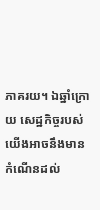ភាគរយ។ ឯឆ្នាំក្រោយ សេដ្ឋកិច្ចរបស់យើងអាចនឹងមានកំណើនដល់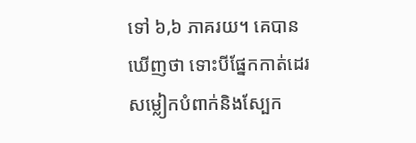ទៅ ៦,៦ ភាគរយ។ គេបានឃើញថា ទោះបីផ្នែកកាត់ដេរសម្លៀកបំពាក់និងស្បែក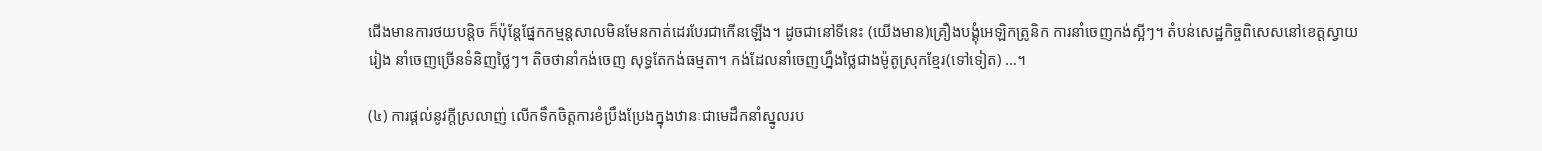ជើងមានការថយបន្ដិច ក៏ប៉ុន្តែផ្នែកកម្មន្តសាលមិនមែនកាត់ដេរបែរជាកើនឡើង។ ដូចជានៅទីនេះ (យើងមាន)គ្រឿងបង្គុំអេឡិកត្រូនិក ការនាំចេញកង់ស្អីៗ។ តំបន់សេដ្ឋកិច្ចពិសេសនៅខេត្តស្វាយរៀង នាំចេញច្រើនទំនិញថ្លៃៗ។ តិចថានាំកង់ចេញ សុទ្ធតែកង់ធម្មតា។ កង់ដែលនាំចេញហ្នឹងថ្លៃជាងម៉ូតូស្រុកខ្មែរ(ទៅទៀត) …។

(៤) ការផ្តល់នូវក្ដីស្រលាញ់ លើកទឹកចិត្តការខំប្រឹងប្រែងក្នុងឋានៈជាមេដឹកនាំស្នូលរប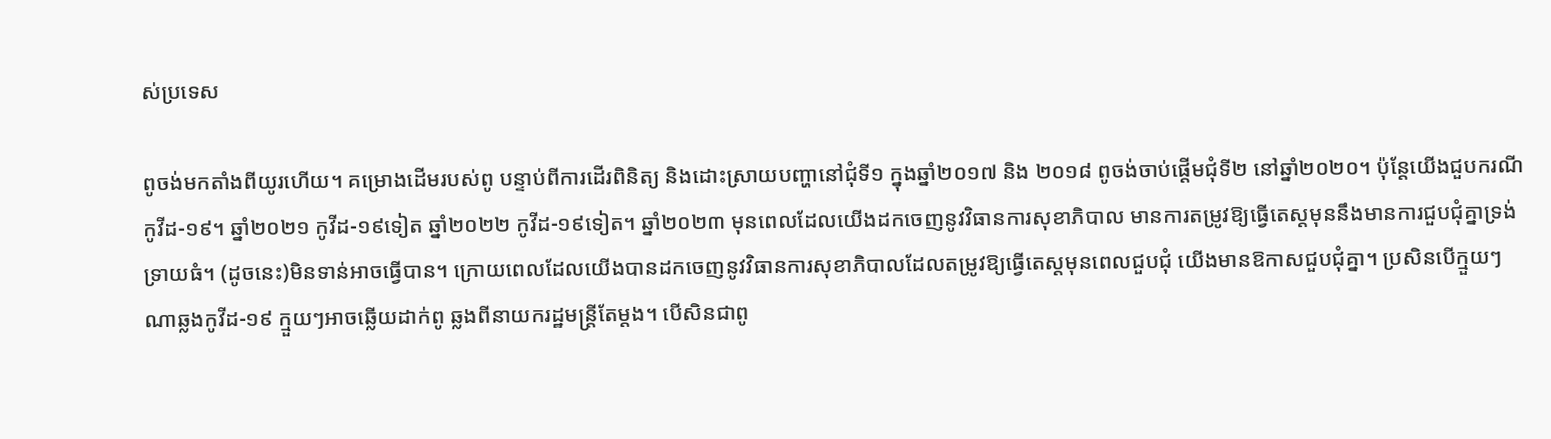ស់ប្រទេស

ពូចង់មកតាំងពីយូរហើយ។ គម្រោងដើមរបស់ពូ បន្ទាប់ពីការដើរពិនិត្យ និងដោះស្រាយបញ្ហានៅជុំទី១ ក្នុងឆ្នាំ២០១៧ និង ២០១៨ ពូចង់ចាប់ផ្ដើមជុំទី២ នៅឆ្នាំ២០២០។ ប៉ុន្តែយើងជួបករណីកូវីដ-១៩។ ឆ្នាំ២០២១ កូវីដ-១៩ទៀត ឆ្នាំ២០២២ កូវីដ-១៩ទៀត។ ឆ្នាំ២០២៣ មុនពេលដែលយើងដកចេញនូវវិធានការសុខាភិបាល មានការតម្រូវឱ្យធ្វើតេស្ដមុននឹងមានការជួបជុំគ្នាទ្រង់ទ្រាយធំ។ (ដូចនេះ)មិនទាន់អាចធ្វើបាន។ ក្រោយពេលដែលយើងបានដកចេញនូវវិធានការសុខាភិបាលដែលតម្រូវឱ្យធ្វើតេស្ដមុនពេលជួបជុំ យើងមានឱកាសជួបជុំគ្នា។ ប្រសិនបើក្មួយៗណាឆ្លងកូវីដ-១៩ ក្មួយៗអាចឆ្លើយដាក់ពូ ឆ្លងពីនាយករដ្ឋមន្រ្តីតែម្ដង។ បើសិនជាពូ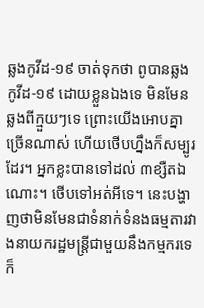ឆ្លងកូវីដ-១៩ ចាត់ទុកថា ពូបានឆ្លងកូវីដ-១៩ ដោយខ្លួនឯងទេ មិនមែនឆ្លងពីក្មួយៗទេ ព្រោះយើងអោបគ្នាច្រើនណាស់ ហើយថើបហ្នឹងក៏សម្បូរដែរ។ អ្នកខ្លះបានទៅដល់ ៣ខ្សឺតឯណោះ។ ថើបទៅអត់អីទេ។ នេះបង្ហាញថាមិនមែនជាទំនាក់ទំនងធម្មតារវាងនាយករដ្ឋមន្រ្តីជាមួយនឹងកម្មករទេ ក៏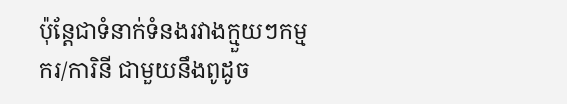ប៉ុន្តែជាទំនាក់ទំនងរវាងក្មួយៗកម្មករ/ការិនី ជាមួយនឹងពូដូច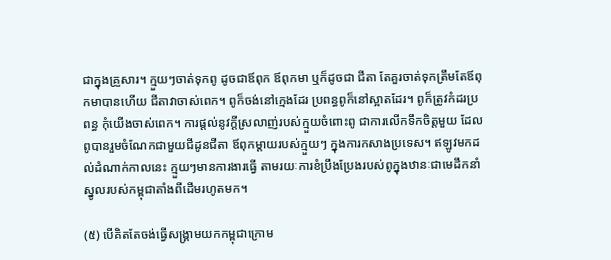ជាក្នុងគ្រួសារ។ ក្មួយៗចាត់ទុកពូ ដូចជាឪពុក ឪពុកមា ឬក៏ដូចជា ជីតា តែគួរចាត់ទុកត្រឹមតែឪពុកមាបានហើយ ជីតាវាចាស់ពេក។ ពូក៏ចង់នៅក្មេងដែរ ប្រពន្ធពូក៏នៅស្អាតដែរ។ ពូក៏ត្រូវកំដរប្រពន្ធ កុំយើងចាស់ពេក។ ការផ្ដល់នូវក្ដីស្រលាញ់របស់ក្មួយចំពោះពូ ជាការលើកទឹកចិត្តមួយ ដែលពូបានរួមចំណែកជាមួយជីដូនជីតា ឪពុកម្ដាយរបស់ក្មួយៗ ក្នុងការកសាងប្រទេស។ ឥឡូវមកដល់ដំណាក់កាលនេះ ក្មួយៗមានការងារធ្វើ តាមរយៈការខំប្រឹងប្រែងរបស់ពូក្នុងឋានៈជាមេដឹកនាំស្នូលរបស់កម្ពុជាតាំងពីដើមរហូតមក។

(៥) បើគិតតែចង់ធ្វើសង្គ្រាមយកកម្ពុជាក្រោម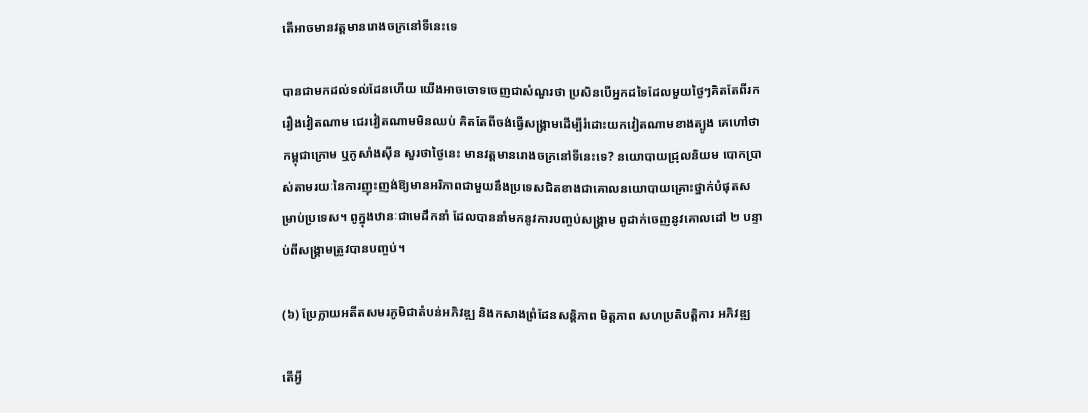តើអាចមានវត្តមានរោងចក្រនៅទីនេះទេ

បានជាមកដល់ទល់ដែនហើយ យើងអាចចោទចេញជាសំណួរថា ប្រសិនបើអ្នកដទៃដែលមួយថ្ងៃៗគិតតែពីរករឿងវៀតណាម ជេរវៀតណាមមិនឈប់ គិតតែពីចង់ធ្វើសង្រ្គាមដើម្បីរំដោះយកវៀតណាមខាងត្បូង គេហៅថា កម្ពុជាក្រោម ឬកូសាំងស៊ីន សួរថាថ្ងៃនេះ មានវត្តមានរោងចក្រនៅទីនេះទេ? នយោបាយជ្រុលនិយម បោកប្រាស់តាមរយៈនៃការញុះញង់ឱ្យមានអរិភាពជាមួយនឹងប្រទេសជិតខាងជាគោលនយោបាយគ្រោះថ្នាក់បំផុតសម្រាប់ប្រទេស។ ពូក្នុងឋានៈជាមេដឹកនាំ ដែលបាននាំមកនូវការបញ្ចប់សង្រ្គាម ពូដាក់ចេញនូវគោលដៅ ២ បន្ទាប់ពីសង្រ្គាមត្រូវបានបញ្ចប់។

(៦) ប្រែក្លាយអតីតសមរភូមិជាតំបន់អភិវឌ្ឍ និងកសាងព្រំដែនសន្តិភាព មិត្តភាព សហប្រតិបត្តិការ អភិវឌ្ឍ

តើអ្វី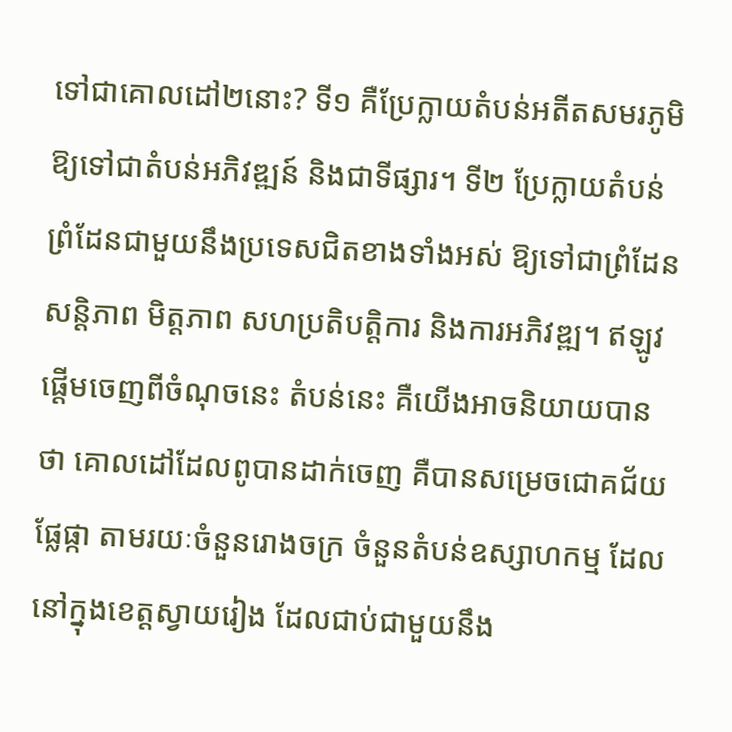ទៅជាគោលដៅ២នោះ? ទី១ គឺប្រែក្លាយតំបន់អតីតសមរភូមិ ឱ្យទៅជាតំបន់អភិវឌ្ឍន៍ និងជាទីផ្សារ។ ទី២ ប្រែក្លាយតំបន់ព្រំដែនជាមួយនឹងប្រទេសជិតខាងទាំងអស់ ឱ្យទៅជាព្រំដែនសន្ដិភាព មិត្តភាព សហប្រតិបត្តិការ និងការអភិវឌ្ឍ។ ឥឡូវផ្ដើមចេញពីចំណុចនេះ តំបន់នេះ គឺយើងអាចនិយាយបានថា គោលដៅដែលពូបានដាក់ចេញ គឺបានសម្រេចជោគជ័យផ្លែផ្កា តាមរយៈចំនួនរោងចក្រ ចំនួនតំបន់ឧស្សាហកម្ម ដែលនៅក្នុងខេត្តស្វាយរៀង ដែលជាប់ជាមួយនឹង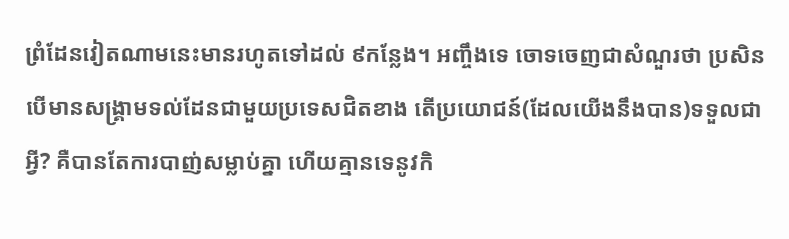ព្រំដែនវៀតណាមនេះមានរហូតទៅដល់ ៩កន្លែង។ អញ្ចឹងទេ ចោទចេញជាសំណួរថា ប្រសិនបើមានសង្រ្គាមទល់ដែនជាមួយប្រទេសជិតខាង តើប្រយោជន៍(ដែលយើងនឹងបាន)ទទួលជាអ្វី? គឺបានតែការបាញ់សម្លាប់គ្នា ហើយគ្មានទេនូវកិ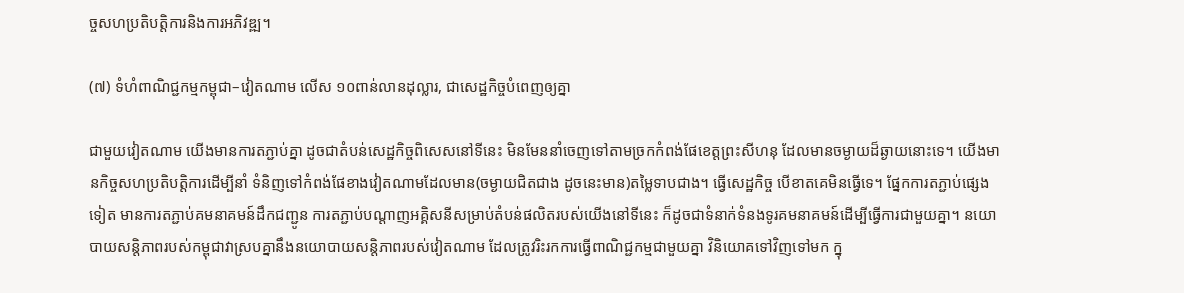ច្ចសហប្រតិបត្តិការនិងការអភិវឌ្ឍ។

(៧) ទំហំពាណិជ្ជកម្មកម្ពុជា–វៀតណាម លើស ១០ពាន់លានដុល្លារ, ជាសេដ្ឋកិច្ចបំពេញឲ្យគ្នា

ជាមួយវៀតណាម យើងមានការតភ្ជាប់គ្នា ដូចជាតំបន់សេដ្ឋកិច្ចពិសេសនៅទីនេះ មិនមែននាំចេញទៅតាមច្រកកំពង់ផែខេត្តព្រះសីហនុ ដែលមានចម្ងាយដ៏ឆ្ងាយនោះទេ។ យើងមានកិច្ចសហប្រតិបត្តិការដើម្បីនាំ ទំនិញទៅកំពង់ផែខាងវៀតណាមដែលមាន(ចម្ងាយជិតជាង ដូចនេះមាន)តម្លៃទាបជាង។ ធ្វើសេដ្ឋកិច្ច បើខាតគេមិនធ្វើទេ។ ផ្នែកការតភ្ជាប់ផ្សេងទៀត មានការតភ្ជាប់គមនាគមន៍ដឹកជញ្ជូន ការតភ្ជាប់បណ្ដាញអគ្គិសនីសម្រាប់តំបន់ផលិតរបស់យើងនៅទីនេះ ក៏ដូចជាទំនាក់ទំនងទូរគមនាគមន៍ដើម្បីធ្វើការជាមួយគ្នា។ នយោបាយសន្តិភាពរបស់កម្ពុជាវាស្របគ្នានឹងនយោបាយសន្តិភាពរបស់វៀតណាម ដែលត្រូវរិះរកការធ្វើពាណិជ្ជកម្មជាមួយគ្នា វិនិយោគទៅវិញទៅមក ក្នុ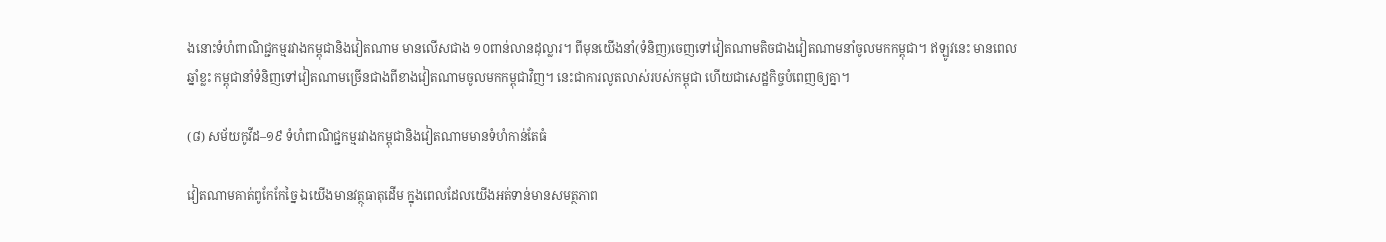ងនោះទំហំពាណិជ្ជកម្មរវាងកម្ពុជានិងវៀតណាម មានលើសជាង ១០ពាន់លានដុល្លារ។ ពីមុនយើងនាំ(ទំនិញ)ចេញទៅវៀតណាមតិចជាងវៀតណាមនាំចូលមកកម្ពុជា។ ឥឡូវនេះ មានពេលឆ្នាំខ្លះ កម្ពុជានាំទំនិញទៅវៀតណាមច្រើនជាងពីខាងវៀតណាមចូលមកកម្ពុជាវិញ។ នេះជាការលូតលាស់របស់កម្ពុជា ហើយជាសេដ្ឋកិច្ចបំពេញឲ្យគ្នា។

(៨) សម័យកូវីដ–១៩ ទំហំពាណិជ្ជកម្មរវាងកម្ពុជានិងវៀតណាមមានទំហំកាន់តែធំ

វៀតណាមគាត់ពូកែកែច្នៃ ឯយើងមានវត្ថុធាតុដើម ក្នុងពេលដែលយើងអត់ទាន់មានសមត្ថភាព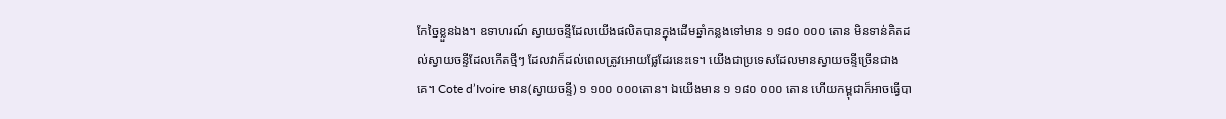កែច្នៃខ្លួនឯង។ ឧទាហរណ៍ ស្វាយចន្ទីដែលយើងផលិតបានក្នុងដើមឆ្នាំកន្លងទៅមាន ១ ១៨០ ០០០ តោន មិនទាន់គិតដល់ស្វាយចន្ទីដែលកើតថ្មីៗ ដែលវាក៏ដល់ពេលត្រូវអោយផ្លែដែរនេះទេ។ យើងជាប្រទេសដែលមានស្វាយចន្ទីច្រើនជាងគេ។ Cote d’Ivoire មាន(ស្វាយចន្ទី) ១ ១០០ ០០០តោន។ ឯយើងមាន ១ ១៨០ ០០០ តោន ហើយកម្ពុជាក៏អាចធ្វើបា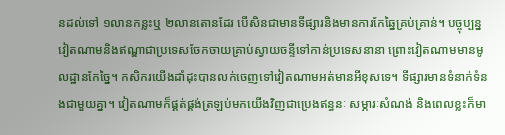នដល់ទៅ ១លានកន្លះឬ ២លានតោនដែរ បើសិនជាមានទីផ្សារនិងមានការកែឆ្នៃគ្រប់គ្រាន់។ បច្ចុប្បន្ន វៀតណាមនិងឥណ្ឌាជាប្រទេសចែកចាយគ្រាប់ស្វាយចន្ទីទៅកាន់ប្រទេសនានា ព្រោះវៀតណាមមានមូលដ្ឋានកែច្នៃ។ កសិករយើងដាំដុះបានលក់ចេញទៅវៀតណាមអត់មានអីខុសទេ។ ទីផ្សារមានទំនាក់ទំនងជាមួយគ្នា។ វៀតណាមក៏ផ្គត់ផ្គង់ត្រឡប់មកយើងវិញជាប្រេងឥន្ធនៈ សម្ភារៈសំណង់ និងពេលខ្លះក៏មា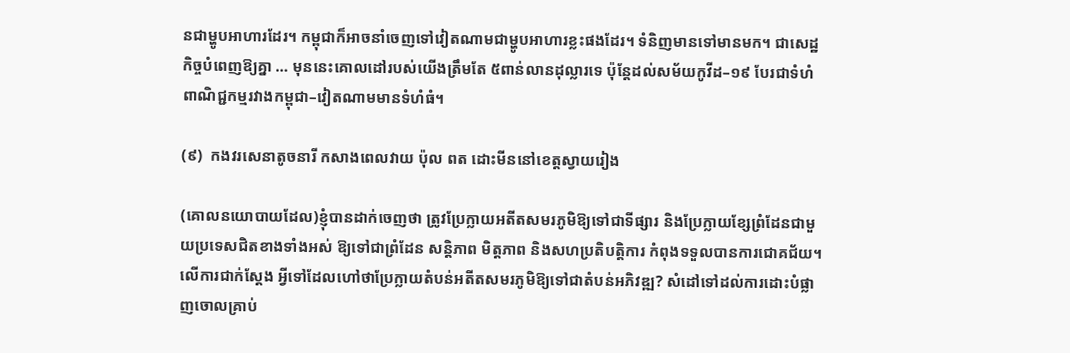នជាម្ហូបអាហារដែរ។ កម្ពុជាក៏អាចនាំចេញទៅវៀតណាមជាម្ហូបអាហារខ្លះផងដែរ។ ទំនិញមានទៅមានមក។ ជាសេដ្ឋកិច្ចបំពេញឱ្យគ្នា … មុននេះគោលដៅរបស់យើងត្រឹមតែ ៥ពាន់លានដុល្លារទេ ប៉ុន្តែដល់សម័យកូវីដ–១៩ បែរជាទំហំពាណិជ្ជកម្មរវាងកម្ពុជា–វៀតណាមមានទំហំធំ។

(៩)  កងវរសេនាតូចនារី កសាងពេលវាយ ប៉ុល ពត ដោះមីននៅខេត្តស្វាយរៀង

(គោលនយោបាយដែល)ខ្ញុំបានដាក់ចេញថា ត្រូវប្រែក្លាយអតីតសមរភូមិឱ្យទៅជាទីផ្សារ និងប្រែក្លាយខ្សែព្រំដែនជាមួយប្រទេសជិតខាងទាំងអស់ ឱ្យទៅជាព្រំដែន សន្តិភាព មិត្តភាព និងសហប្រតិបត្តិការ កំពុងទទួលបានការជោគជ័យ។ លើការជាក់ស្ដែង អ្វីទៅដែលហៅថាប្រែក្លាយតំបន់អតីតសមរភូមិឱ្យទៅជាតំបន់អភិវឌ្ឍ? សំដៅទៅដល់ការដោះបំផ្លាញចោលគ្រាប់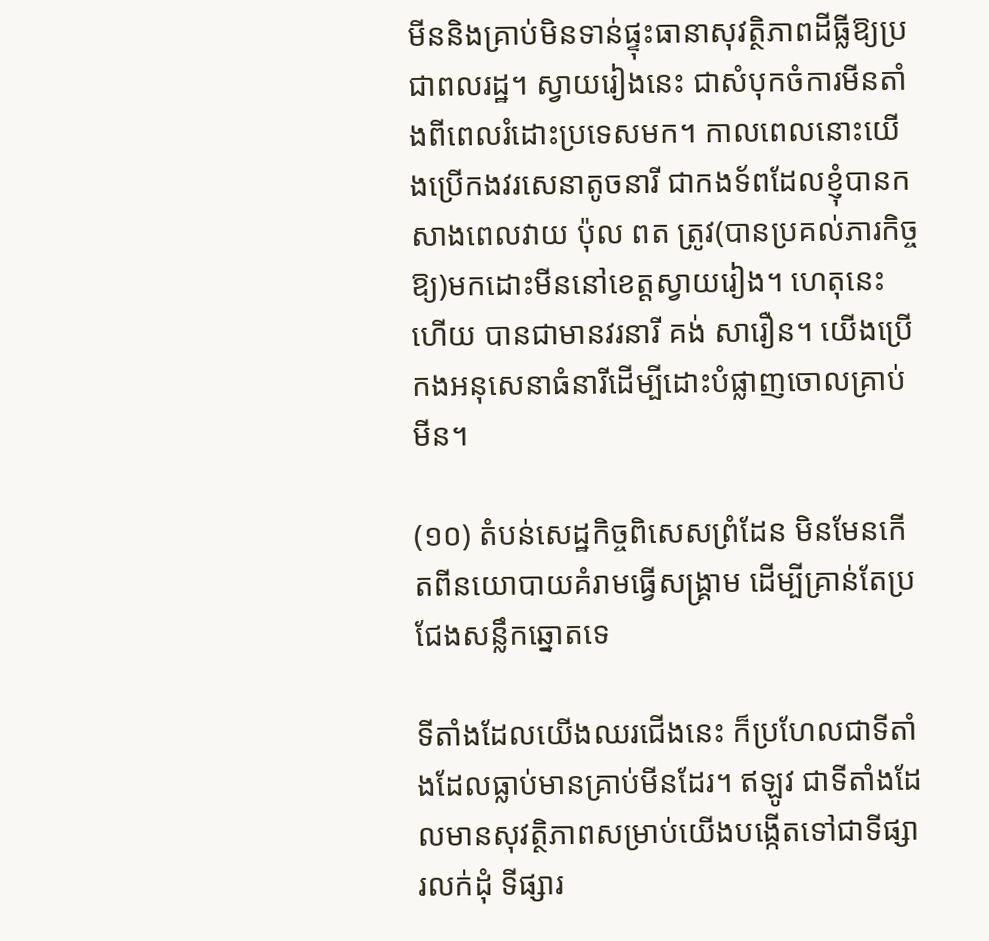មីននិងគ្រាប់មិនទាន់ផ្ទុះធានាសុវត្ថិភាពដីធ្លីឱ្យប្រជាពលរដ្ឋ។ ស្វាយរៀងនេះ ជាសំបុកចំការមីនតាំងពីពេលរំដោះប្រទេសមក។ កាលពេលនោះយើងប្រើកងវរសេនាតូចនារី ជាកងទ័ពដែលខ្ញុំបានកសាងពេលវាយ ប៉ុល ពត ត្រូវ(បានប្រគល់ភារកិច្ចឱ្យ)មកដោះមីននៅខេត្តស្វាយរៀង។ ហេតុនេះហើយ បានជាមានវរនារី គង់ សារឿន។ យើងប្រើកងអនុសេនាធំនារីដើម្បីដោះបំផ្លាញចោលគ្រាប់មីន។

(១០) តំបន់សេដ្ឋកិច្ចពិសេសព្រំដែន មិនមែនកើតពីនយោបាយគំរាមធ្វើសង្គ្រាម ដើម្បីគ្រាន់តែប្រជែងសន្លឹកឆ្នោតទេ

ទីតាំងដែលយើងឈរជើងនេះ ក៏ប្រហែលជាទីតាំងដែលធ្លាប់មានគ្រាប់មីនដែរ។ ឥឡូវ ជាទីតាំងដែលមានសុវត្ថិភាពសម្រាប់យើងបង្កើតទៅជាទីផ្សារលក់ដុំ ទីផ្សារ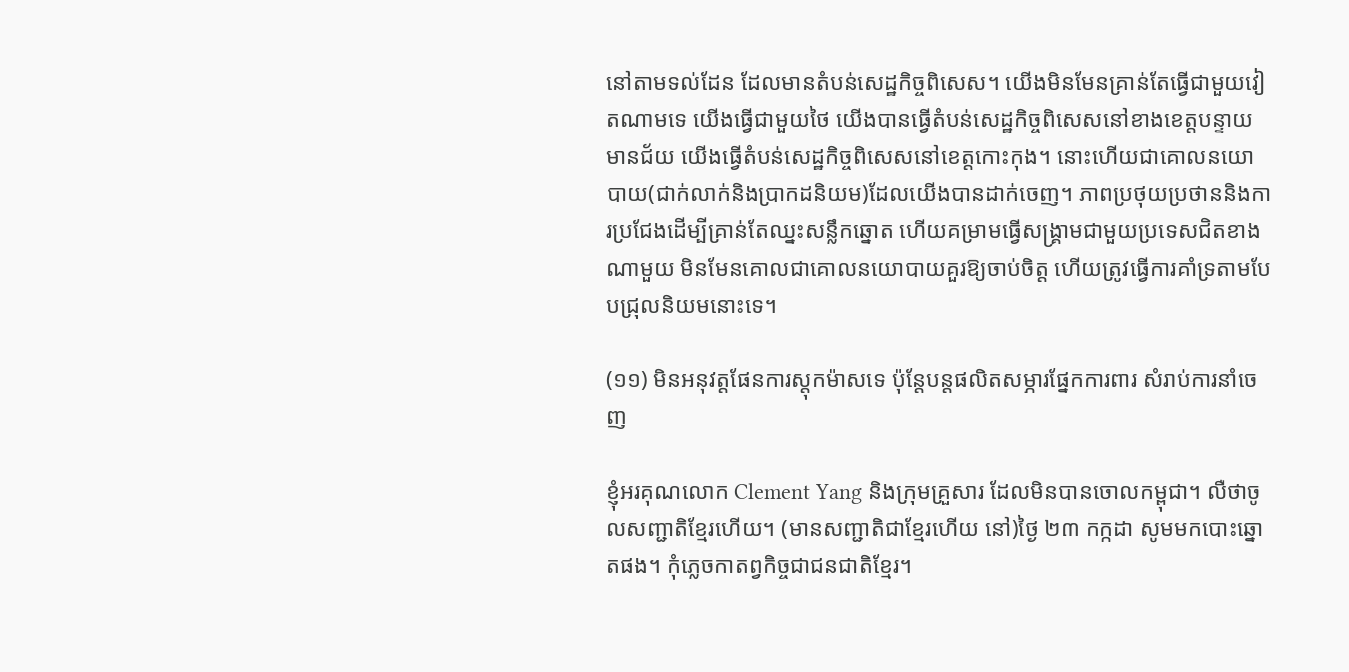នៅតាមទល់ដែន ដែលមានតំបន់សេដ្ឋកិច្ចពិសេស។ យើងមិនមែនគ្រាន់តែធ្វើជាមួយវៀតណាមទេ យើងធ្វើជាមួយថៃ យើងបានធ្វើតំបន់សេដ្ឋកិច្ចពិសេសនៅខាងខេត្តបន្ទាយមានជ័យ យើងធ្វើតំបន់សេដ្ឋកិច្ចពិសេសនៅខេត្តកោះកុង។ នោះហើយជាគោលនយោបាយ(ជាក់លាក់និងប្រាកដនិយម)ដែលយើងបានដាក់ចេញ។ ភាពប្រថុយប្រថាននិងការប្រជែងដើម្បីគ្រាន់តែឈ្នះសន្លឹកឆ្នោត ហើយគម្រាមធ្វើសង្គ្រាមជាមួយប្រទេសជិតខាងណាមួយ មិនមែនគោលជាគោលនយោបាយគួរឱ្យចាប់ចិត្ត ហើយត្រូវធ្វើការគាំទ្រតាមបែបជ្រុលនិយមនោះទេ។

(១១) មិនអនុវត្តផែនការស្តុកម៉ាសទេ ប៉ុន្តែបន្តផលិតសម្ភារផ្នែកការពារ សំរាប់ការនាំចេញ

ខ្ញុំអរគុណលោក Clement Yang និងក្រុមគ្រួសារ ដែលមិនបានចោលកម្ពុជា។ លឺថាចូលសញ្ជាតិខ្មែរហើយ។ (មានសញ្ជាតិជាខ្មែរហើយ នៅ)ថ្ងៃ ២៣ កក្កដា សូមមកបោះឆ្នោតផង។ កុំភ្លេចកាតព្វកិច្ចជាជនជាតិខ្មែរ។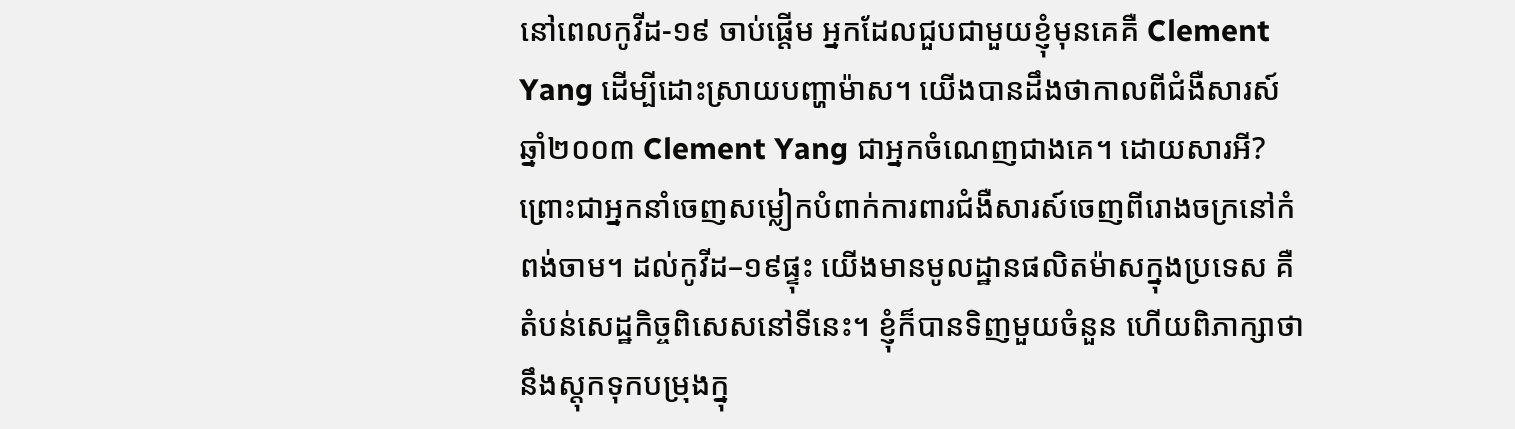នៅពេលកូវីដ-១៩ ចាប់ផ្ដើម អ្នកដែលជួបជាមួយខ្ញុំមុនគេគឺ Clement Yang ដើម្បីដោះស្រាយបញ្ហាម៉ាស។ យើងបានដឹងថាកាលពីជំងឺសារស៍ ឆ្នាំ២០០៣ Clement Yang ជាអ្នកចំណេញជាងគេ។ ដោយសារអី? ព្រោះជាអ្នកនាំចេញសម្លៀកបំពាក់ការពារជំងឺសារស៍ចេញពីរោងចក្រនៅកំពង់ចាម។ ដល់កូវីដ–១៩ផ្ទុះ យើងមានមូលដ្ឋានផលិតម៉ាសក្នុងប្រទេស គឺតំបន់សេដ្ឋកិច្ចពិសេសនៅទីនេះ។ ខ្ញុំក៏បានទិញមួយចំនួន ហើយពិភាក្សាថា នឹងស្តុកទុកបម្រុងក្នុ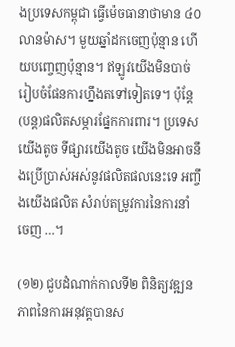ងប្រទេសកម្ពុជា ធ្វើម៉េចធានាថាមាន ៤០លានម៉ាស។ មួយឆ្នាំដកចេញប៉ុន្មាន ហើយបញ្ចេញប៉ុន្មាន។ ឥឡូវយើងមិនបាច់រៀបចំផែនការហ្នឹងតទៅទៀតទេ។ ប៉ុន្តែ (បន្ត)ផលិតសម្ភារផ្នែកការពារ។ ប្រទេសយើងតូច ទីផ្សារយើងតូច យើងមិនអាចនឹងប្រើប្រាស់អស់នូវផលិតផលនេះទេ អញ្ចឹងយើងផលិត សំរាប់តម្រូវការនៃការនាំចេញ …។

(១២) ជួបដំណាក់កាលទី២ ពិនិត្យវឌ្ឍនភាពនៃការអនុវត្តបានស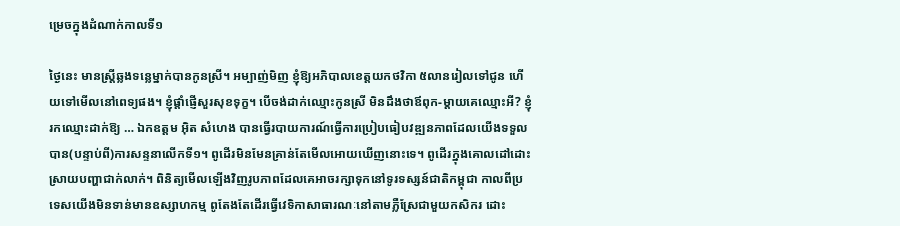ម្រេចក្នុងដំណាក់កាលទី១

ថ្ងៃនេះ មានស្ត្រីឆ្លងទន្លេម្នាក់បានកូនស្រី។ អម្បាញ់មិញ ខ្ញុំឱ្យអភិបាលខេត្តយកថវិកា ៥លានរៀលទៅជូន ហើយទៅមើលនៅពេទ្យផង។ ខ្ញុំផ្ដាំផ្ញើសួរសុខទុក្ខ។ បើចង់ដាក់ឈ្មោះកូនស្រី មិនដឹងថាឪពុក-ម្ដាយគេឈ្មោះអី? ខ្ញុំរកឈ្មោះដាក់ឱ្យ … ឯកឧត្តម អ៊ិត សំហេង បានធ្វើរបាយការណ៍ធ្វើការប្រៀបធៀបវឌ្ឍនភាពដែលយើងទទួលបាន(បន្ទាប់ពី)ការសន្ទនាលើកទី១។ ពូដើរមិនមែនគ្រាន់តែមើលអោយឃើញនោះទេ។ ពូដើរក្នុងគោលដៅដោះស្រាយបញ្ហាជាក់លាក់។ ពិនិត្យមើលឡើងវិញរូបភាពដែលគេអាចរក្សាទុកនៅទូរទស្សន៍ជាតិកម្ពុជា កាលពីប្រទេសយើងមិនទាន់មានឧស្សាហកម្ម ពូតែងតែដើរធ្វើវេទិកាសាធារណៈនៅតាមភ្លឺស្រែជាមួយកសិករ ដោះ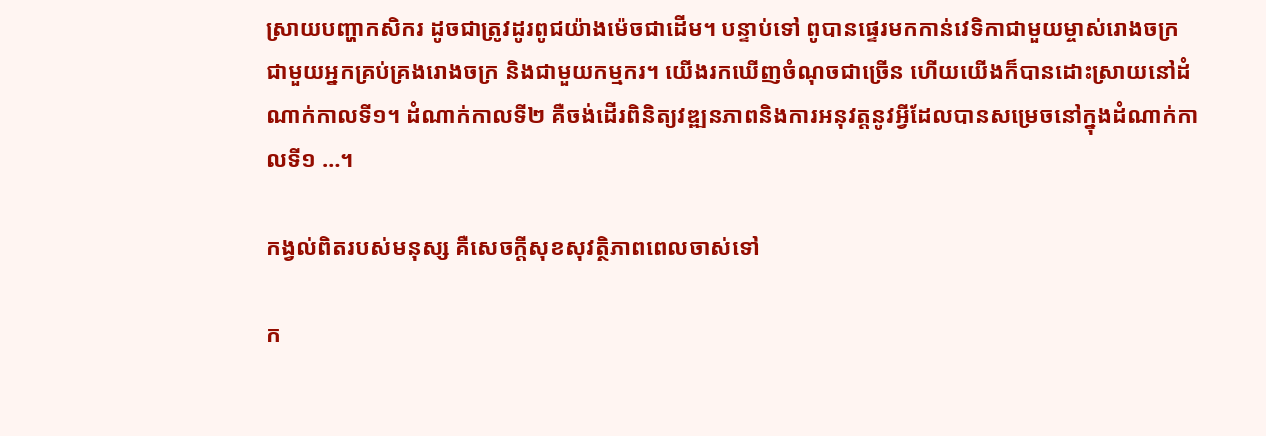ស្រាយបញ្ហាកសិករ ដូចជាត្រូវដូរពូជយ៉ាងម៉េចជាដើម។ បន្ទាប់ទៅ ពូបានផ្ទេរមកកាន់វេទិកាជាមួយម្ចាស់រោងចក្រ ជាមួយអ្នកគ្រប់គ្រងរោងចក្រ និងជាមួយកម្មករ។ យើងរកឃើញចំណុចជាច្រើន ហើយយើងក៏បានដោះស្រាយនៅដំណាក់កាលទី១។ ដំណាក់កាលទី២ គឺចង់ដើរពិនិត្យវឌ្ឍនភាពនិងការអនុវត្តនូវអ្វីដែលបានសម្រេចនៅក្នុងដំណាក់កាលទី១ …។

កង្វល់ពិតរបស់មនុស្ស គឺសេចក្តីសុខសុវត្ថិភាពពេលចាស់ទៅ

ក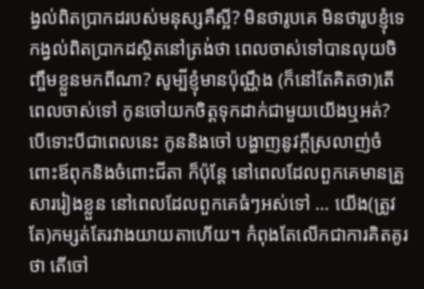ង្វល់ពិតប្រាកដរបស់មនុស្សគឺស្អី? មិនថារូបគេ មិនថារូបខ្ញុំទេ កង្វល់ពិតប្រាកដស្ថិតនៅត្រង់ថា ពេលចាស់ទៅបានលុយចិញ្ចឹមខ្លួនមកពីណា? សូម្បីខ្ញុំមានប៉ុណ្ណឹង (ក៏នៅតែគិតថា)តើពេលចាស់ទៅ កូនចៅយកចិត្តទុកដាក់ជាមួយយើងឬអត់? បើទោះបីជាពេលនេះ កូននិងចៅ បង្ហាញនូវក្ដីស្រលាញ់ចំពោះឪពុកនិងចំពោះជីតា ក៏ប៉ុន្តែ នៅពេលដែលពួកគេមានគ្រួសាររៀងខ្លួន នៅពេលដែលពួកគេធំៗអស់ទៅ … យើង(ត្រូវតែ)កម្សត់តែរវាងយាយតាហើយ។ កំពុងតែលើកជាការគិតគូរថា តើចៅ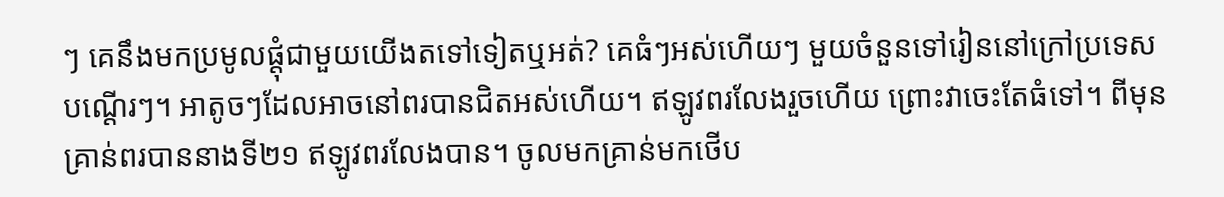ៗ គេនឹងមកប្រមូលផ្ដុំជាមួយយើងតទៅទៀតឬអត់? គេធំៗអស់ហើយៗ មួយចំនួនទៅរៀននៅក្រៅប្រទេសបណ្ដើរៗ។ អាតូចៗដែលអាចនៅពរបានជិតអស់ហើយ។ ឥឡូវពរលែងរួចហើយ ព្រោះវាចេះតែធំទៅ។ ពីមុនគ្រាន់ពរបាននាងទី២១ ឥឡូវពរលែងបាន។ ចូលមកគ្រាន់មកថើប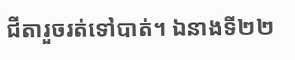ជីតារួចរត់ទៅបាត់។ ឯនាងទី២២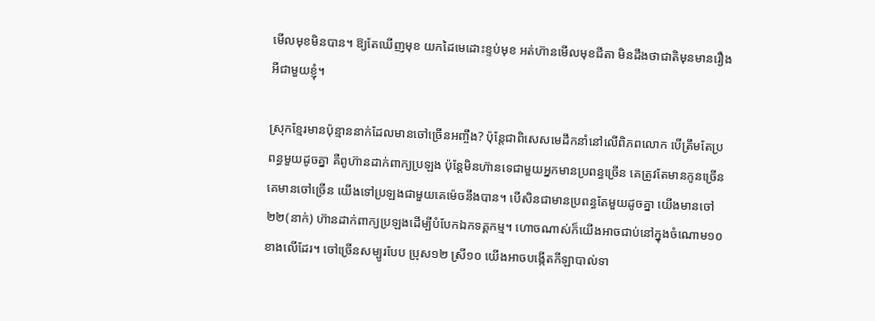មើលមុខមិនបាន។ ឱ្យតែឃើញមុខ យកដៃមេដោះខ្ទប់មុខ អត់ហ៊ានមើលមុខជីតា មិនដឹងថាជាតិមុនមានរឿងអីជាមួយខ្ញុំ។

ស្រុកខ្មែរមានប៉ុន្មាននាក់ដែលមានចៅច្រើនអញ្ចឹង? ប៉ុន្តែជាពិសេសមេដឹកនាំនៅលើពិភពលោក បើត្រឹមតែប្រពន្ធមួយដូចគ្នា គឺពូហ៊ានដាក់ពាក្យប្រឡង ប៉ុន្តែមិនហ៊ានទេជាមួយអ្នកមានប្រពន្ធច្រើន គេត្រូវតែមានកូនច្រើន គេមានចៅច្រើន យើងទៅប្រឡងជាមួយគេម៉េចនឹងបាន។ បើសិនជាមានប្រពន្ធតែមួយដូចគ្នា យើងមានចៅ២២(នាក់) ហ៊ានដាក់ពាក្យប្រឡងដើម្បីបំបែកឯកទគ្គកម្ម។ ហោចណាស់ក៏យើងអាចជាប់នៅក្នុងចំណោម១០ខាងលើដែរ។ ចៅច្រើនសម្បូរបែប ប្រុស១២ ស្រី១០ យើងអាចបង្កើតកីឡាបាល់ទា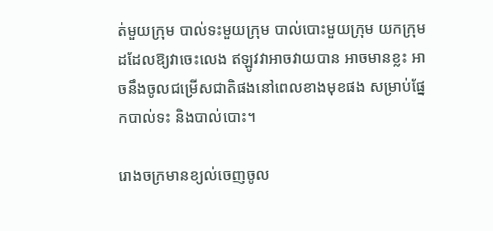ត់មួយក្រុម បាល់ទះមួយក្រុម បាល់បោះមួយក្រុម យកក្រុមដដែលឱ្យវាចេះលេង ឥឡូវវាអាចវាយបាន អាចមានខ្លះ អាចនឹងចូលជម្រើសជាតិផងនៅពេលខាងមុខផង សម្រាប់ផ្នែកបាល់ទះ និងបាល់បោះ។

រោងចក្រមានខ្យល់ចេញចូល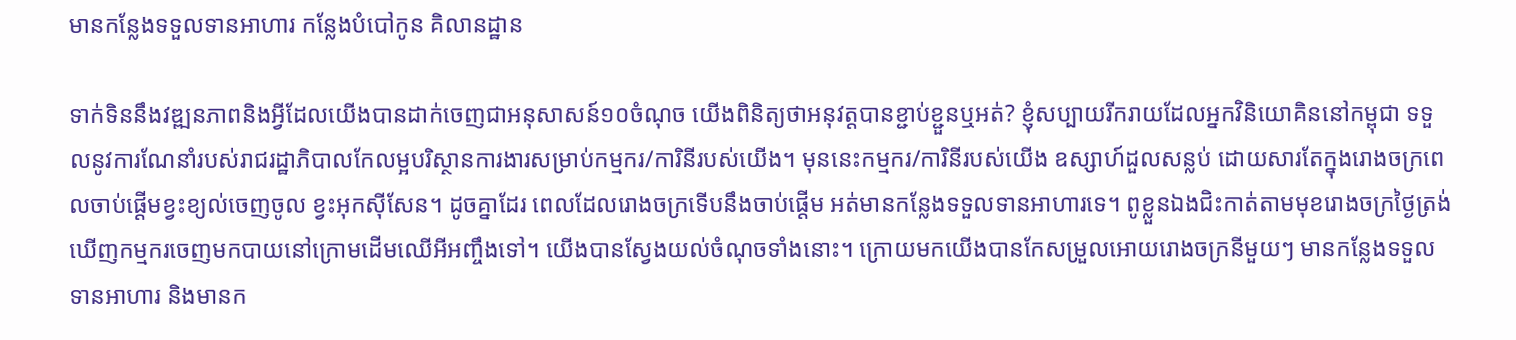មានកន្លែងទទួលទានអាហារ កន្លែងបំបៅកូន គិលានដ្ឋាន

ទាក់ទិននឹងវឌ្ឍនភាពនិងអ្វីដែលយើងបានដាក់ចេញជាអនុសាសន៍១០ចំណុច យើងពិនិត្យថាអនុវត្តបានខ្ជាប់ខ្ជួនឬអត់? ខ្ញុំសប្បាយរីករាយដែលអ្នកវិនិយោគិននៅកម្ពុជា ទទួលនូវការណែនាំរបស់រាជរដ្ឋាភិបាលកែលម្អបរិស្ថានការងារសម្រាប់កម្មករ/ការិនីរបស់យើង។ មុននេះកម្មករ/ការិនីរបស់យើង ឧស្សាហ៍ដួលសន្លប់ ដោយសារតែក្នុងរោងចក្រពេលចាប់ផ្តើមខ្វះខ្យល់ចេញចូល ខ្វះអុកស៊ីសែន។ ដូចគ្នាដែរ ពេលដែលរោងចក្រទើបនឹងចាប់ផ្តើម អត់មានកន្លែងទទួលទានអាហារទេ។ ពូខ្លួនឯងជិះកាត់តាមមុខរោងចក្រថ្ងៃត្រង់ ឃើញកម្មករចេញមកបាយនៅក្រោមដើមឈើអីអញ្ចឹងទៅ។ យើងបានស្វែងយល់ចំណុចទាំងនោះ។ ក្រោយមកយើងបានកែសម្រួលអោយរោងចក្រនីមួយៗ មានកន្លែងទទួលទានអាហារ និងមានក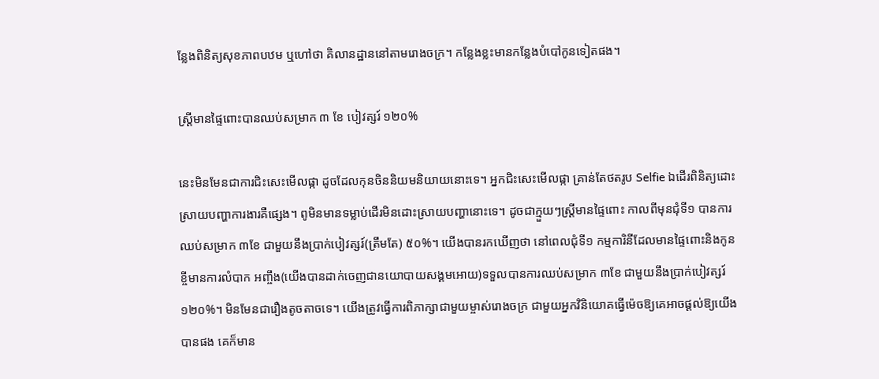ន្លែងពិនិត្យសុខភាពបឋម ឬហៅថា គិលានដ្ឋាននៅតាមរោងចក្រ។ កន្លែងខ្លះមានកន្លែងបំបៅកូនទៀតផង។

ស្ដ្រីមានផ្ទៃពោះបានឈប់សម្រាក ៣ ខែ បៀវត្សរ៍ ១២០%

នេះមិនមែនជាការជិះសេះមើលផ្កា ដូចដែលកុនចិននិយមនិយាយនោះទេ។ អ្នកជិះសេះមើលផ្កា គ្រាន់តែថតរូប Selfie ឯដើរពិនិត្យដោះស្រាយបញ្ហាការងារគឺផ្សេង។ ពូមិនមានទម្លាប់ដើរមិនដោះស្រាយបញ្ហានោះទេ។ ដូចជាក្មួយៗស្ត្រីមានផ្ទៃពោះ កាលពីមុនជុំទី១ បានការឈប់សម្រាក ៣ខែ ជាមួយនឹងប្រាក់បៀវត្សរ៍(ត្រឹមតែ) ៥០%។ យើងបានរកឃើញថា នៅពេលជុំទី១ កម្មការិនីដែលមានផ្ទៃពោះនិងកូនខ្ចីមានការលំបាក អញ្ចឹង(យើងបានដាក់ចេញជានយោបាយសង្គមអោយ)ទទួលបានការឈប់សម្រាក ៣ខែ ជាមួយនឹងប្រាក់បៀវត្សរ៍ ១២០%។ មិនមែនជារឿងតូចតាចទេ។ យើងត្រូវធ្វើការពិភាក្សាជាមួយម្ចាស់រោងចក្រ ជាមួយអ្នកវិនិយោគធ្វើម៉េចឱ្យគេអាចផ្តល់ឱ្យយើងបានផង គេក៏មាន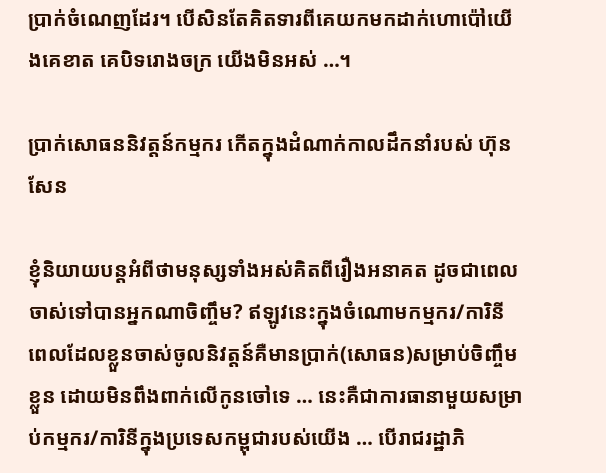ប្រាក់ចំណេញដែរ។ បើសិនតែគិតទារពីគេយកមកដាក់ហោប៉ៅយើងគេខាត គេបិទរោងចក្រ យើងមិនអស់ …។

ប្រាក់សោធននិវត្តន៍កម្មករ កើតក្នុងដំណាក់កាលដឹកនាំរបស់ ហ៊ុន សែន

ខ្ញុំនិយាយបន្តអំពីថាមនុស្សទាំងអស់គិតពីរឿងអនាគត ដូចជាពេលចាស់ទៅបានអ្នកណាចិញ្ចឹម? ឥឡូវនេះក្នុងចំណោមកម្មករ/ការិនី ពេលដែលខ្លួនចាស់ចូលនិវត្តន៍គឺមានប្រាក់(សោធន)សម្រាប់ចិញ្ចឹមខ្លួន ដោយមិនពឹងពាក់លើកូនចៅទេ … នេះគឺជាការធានាមួយសម្រាប់កម្មករ/ការិនីក្នុងប្រទេសកម្ពុជារបស់យើង … បើរាជរដ្ឋាភិ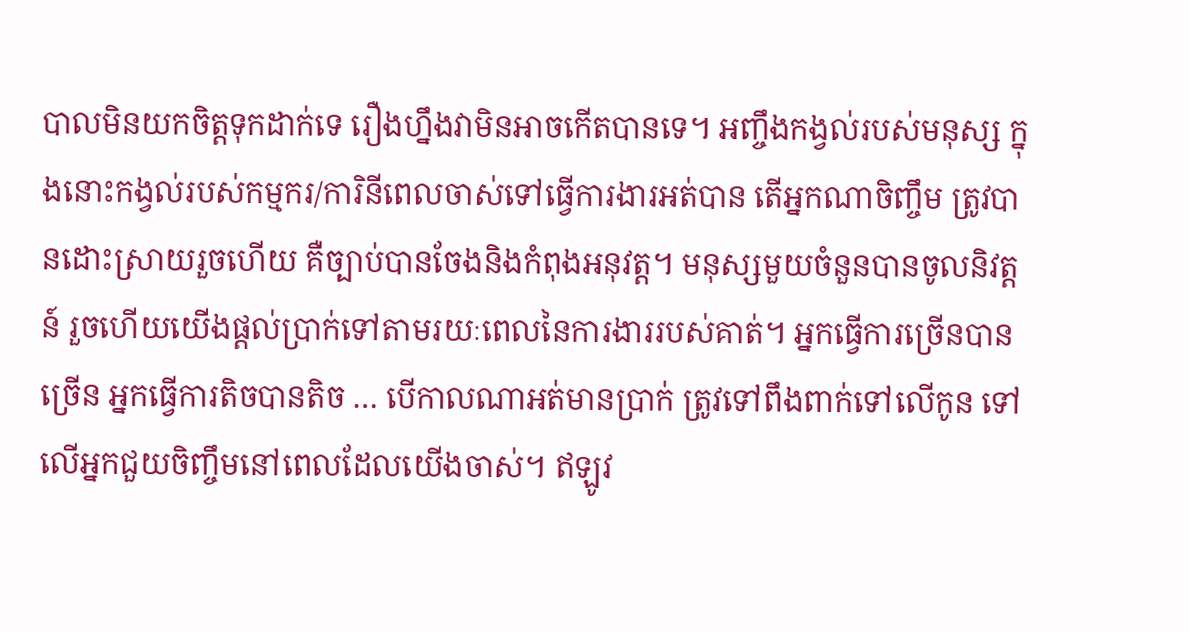បាលមិនយកចិត្តទុកដាក់ទេ រឿងហ្នឹងវាមិនអាចកើតបានទេ។ អញ្ចឹងកង្វល់របស់មនុស្ស ក្នុងនោះកង្វល់របស់កម្មករ/ការិនីពេលចាស់ទៅធ្វើការងារអត់បាន តើអ្នកណាចិញ្ចឹម ត្រូវបានដោះស្រាយរួចហើយ គឺច្បាប់បានចែងនិងកំពុងអនុវត្ត។ មនុស្សមួយចំនួនបានចូលនិវត្តន៍ រួចហើយយើងផ្តល់ប្រាក់ទៅតាមរយៈពេលនៃការងាររបស់គាត់។ អ្នកធ្វើការច្រើនបានច្រើន អ្នកធ្វើការតិចបានតិច … បើកាលណាអត់មានប្រាក់ ត្រូវទៅពឹងពាក់ទៅលើកូន ទៅលើអ្នកជួយចិញ្ចឹមនៅពេលដែលយើងចាស់។ ឥឡូវ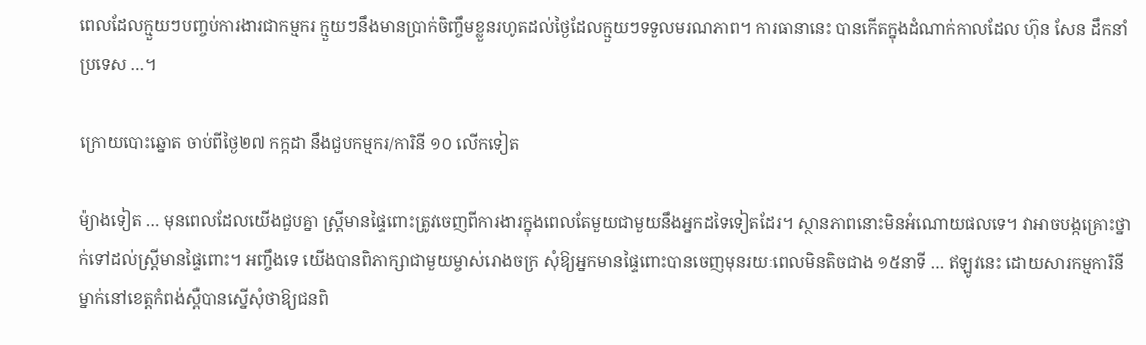ពេលដែលក្មួយៗបញ្ចប់ការងារជាកម្មករ ក្មួយៗនឹងមានប្រាក់ចិញ្ចឹមខ្លួនរហូតដល់ថ្ងៃដែលក្មួយៗទទួលមរណភាព។ ការធានានេះ បានកើតក្នុងដំណាក់កាលដែល ហ៊ុន សែន ដឹកនាំប្រទេស …។

ក្រោយបោះឆ្នោត ចាប់ពីថ្ងៃ២៧ កក្កដា នឹងជួបកម្មករ/ការិនី ១០ លើកទៀត

ម៉្យាងទៀត … មុនពេលដែលយើងជួបគ្នា ស្ត្រីមានផ្ទៃពោះត្រូវចេញពីការងារក្នុងពេលតែមួយជាមួយនឹងអ្នកដទៃទៀតដែរ។ ស្ថានភាពនោះមិនអំណោយផលទេ។ វាអាចបង្កគ្រោះថ្នាក់ទៅដល់ស្រ្តីមានផ្ទៃពោះ។ អញ្ចឹងទេ យើងបានពិភាក្សាជាមួយម្ចាស់រោងចក្រ សុំឱ្យអ្នកមានផ្ទៃពោះបានចេញមុនរយៈពេលមិនតិចជាង ១៥នាទី … ឥឡូវនេះ ដោយសារកម្មការិនីម្នាក់នៅខេត្តកំពង់ស្ពឺបានស្នើសុំថាឱ្យជនពិ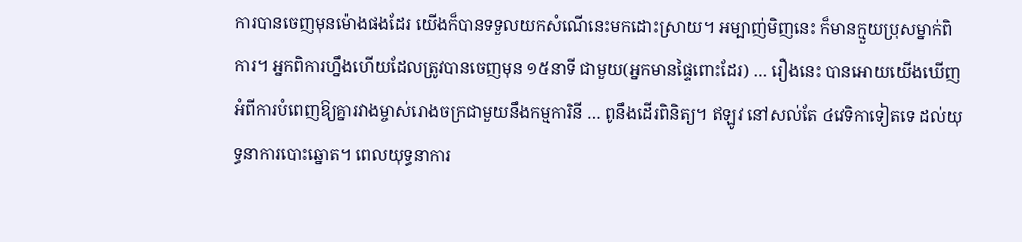ការបានចេញមុនម៉ោងផងដែរ យើងក៏បានទទួលយកសំណើនេះមកដោះស្រាយ។ អម្បាញ់មិញនេះ ក៏មានក្មួយប្រុសម្នាក់ពិការ។ អ្នកពិការហ្នឹងហើយដែលត្រូវបានចេញមុន ១៥នាទី ជាមួយ(អ្នកមានផ្ទៃពោះដែរ) … រឿងនេះ បានអោយយើងឃើញអំពីការបំពេញឱ្យគ្នារវាងម្ចាស់រោងចក្រជាមួយនឹងកម្មការិនី … ពូនឹងដើរពិនិត្យ។ ឥឡូវ នៅសល់តែ ៤វេទិកាទៀតទេ ដល់យុទ្ធនាការបោះឆ្នោត។ ពេលយុទ្ធនាការ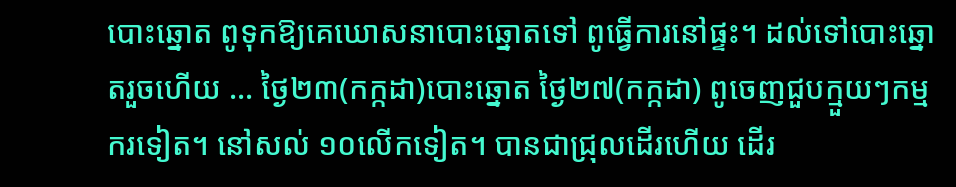បោះឆ្នោត ពូទុកឱ្យគេឃោសនាបោះឆ្នោតទៅ ពូធ្វើការនៅផ្ទះ។ ដល់ទៅបោះឆ្នោតរួចហើយ … ថ្ងៃ២៣(កក្កដា)បោះឆ្នោត ថ្ងៃ២៧(កក្កដា) ពូចេញជួបក្មួយៗកម្មករទៀត។ នៅសល់ ១០លើកទៀត។ បានជាជ្រុលដើរហើយ ដើរ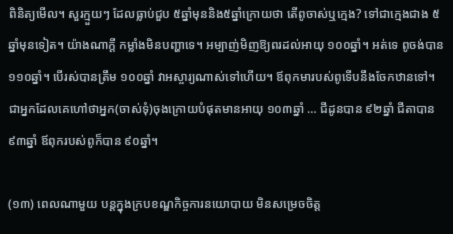ពិនិត្យមើល។ សួរក្មួយៗ ដែលធ្លាប់ជួប ៥ឆ្នាំមុននិង៥ឆ្នាំក្រោយថា តើពូចាស់ឬក្មេង? ទៅជាក្មេងជាង ៥ឆ្នាំមុនទៀត។ យ៉ាងណាក្តី កម្លាំងមិនបញ្ហាទេ។ អម្បាញ់មិញឱ្យពរដល់អាយុ ១០០ឆ្នាំ។ អត់ទេ ពូចង់បាន ១១០ឆ្នាំ។ បើរស់បានត្រឹម ១០០ឆ្នាំ វាអស្ចារ្យណាស់ទៅហើយ។ ឪពុកមារបស់ពូទើបនឹងចែកឋានទៅ។ ជាអ្នកដែលគេហៅថាអ្នក(ចាស់ទុំ)ចុងក្រោយបំផុតមានអាយុ ១០៣ឆ្នាំ … ជីដូនបាន ៩២ឆ្នាំ ជីតាបាន ៩៣ឆ្នាំ ឪពុករបស់ពូក៏បាន ៩០ឆ្នាំ។

(១៣) ពេលណាមួយ បន្តក្នុងក្របខណ្ឌកិច្ចការនយោបាយ មិនសម្រេចចិត្ត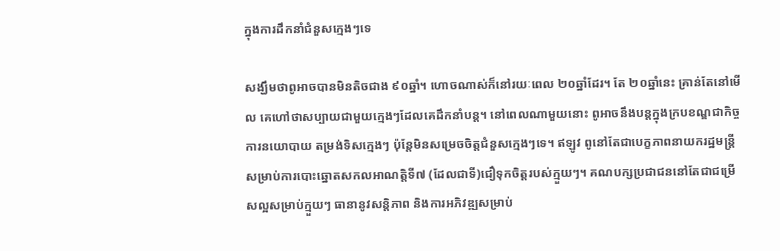ក្នុងការដឹកនាំជំនួសក្មេងៗទេ

សង្ឃឹមថាពូអាចបានមិនតិចជាង ៩០ឆ្នាំ។ ហោចណាស់ក៏នៅរយៈពេល ២០ឆ្នាំដែរ។ តែ ២០ឆ្នាំនេះ គ្រាន់តែនៅមើល គេហៅថាសប្បាយជាមួយក្មេងៗដែលគេដឹកនាំបន្ត។ នៅពេលណាមួយនោះ ពូអាចនឹងបន្តក្នុងក្របខណ្ឌជាកិច្ចការនយោបាយ តម្រង់ទិសក្មេងៗ ប៉ុន្តែមិនសម្រេចចិត្តជំនួសក្មេងៗទេ។ ឥឡូវ ពូនៅតែជាបេក្ខភាពនាយករដ្ឋមន្ត្រីសម្រាប់ការបោះឆ្នោតសកលអាណត្តិទី៧ (ដែលជាទី)ជឿទុកចិត្តរបស់ក្មួយៗ។ គណបក្សប្រជាជននៅតែជាជម្រើសល្អសម្រាប់ក្មួយៗ ធានានូវសន្តិភាព និងការអភិវឌ្ឍសម្រាប់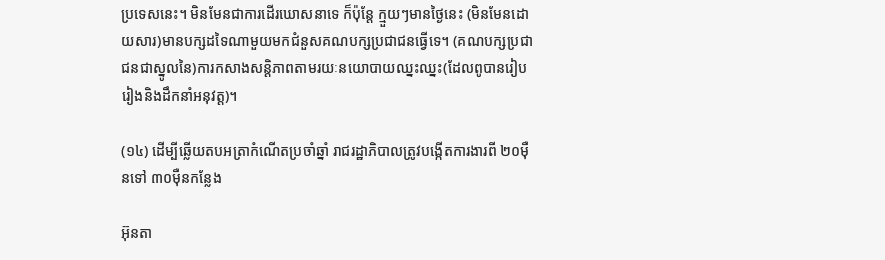ប្រទេសនេះ។ មិនមែនជាការដើរឃោសនាទេ ក៏ប៉ុន្តែ ក្មួយៗមានថ្ងៃនេះ (មិនមែនដោយសារ)មានបក្សដទៃណាមួយមកជំនួសគណបក្សប្រជាជនធ្វើទេ។ (គណបក្សប្រជាជនជាស្នូលនៃ)ការកសាងសន្តិភាពតាមរយៈនយោបាយឈ្នះឈ្នះ(ដែលពូបានរៀបរៀងនិងដឹកនាំអនុវត្ត)។

(១៤) ដើម្បីឆ្លើយតបអត្រាកំណើតប្រចាំឆ្នាំ រាជរដ្ឋាភិបាលត្រូវបង្កើតការងារពី ២០ម៉ឺនទៅ ៣០ម៉ឺនកន្លែង

អ៊ុនតា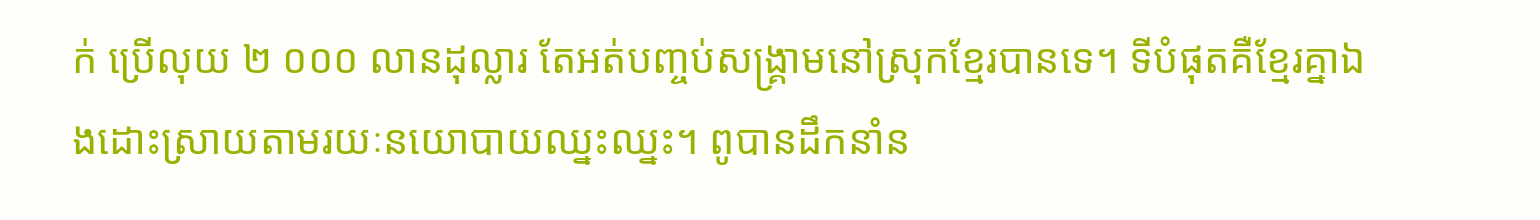ក់ ប្រើលុយ ២ ០០០ លានដុល្លារ តែអត់បញ្ចប់សង្គ្រាមនៅស្រុកខ្មែរបានទេ។ ទីបំផុតគឺខ្មែរគ្នាឯងដោះស្រាយតាមរយៈនយោបាយឈ្នះឈ្នះ។ ពូបានដឹកនាំន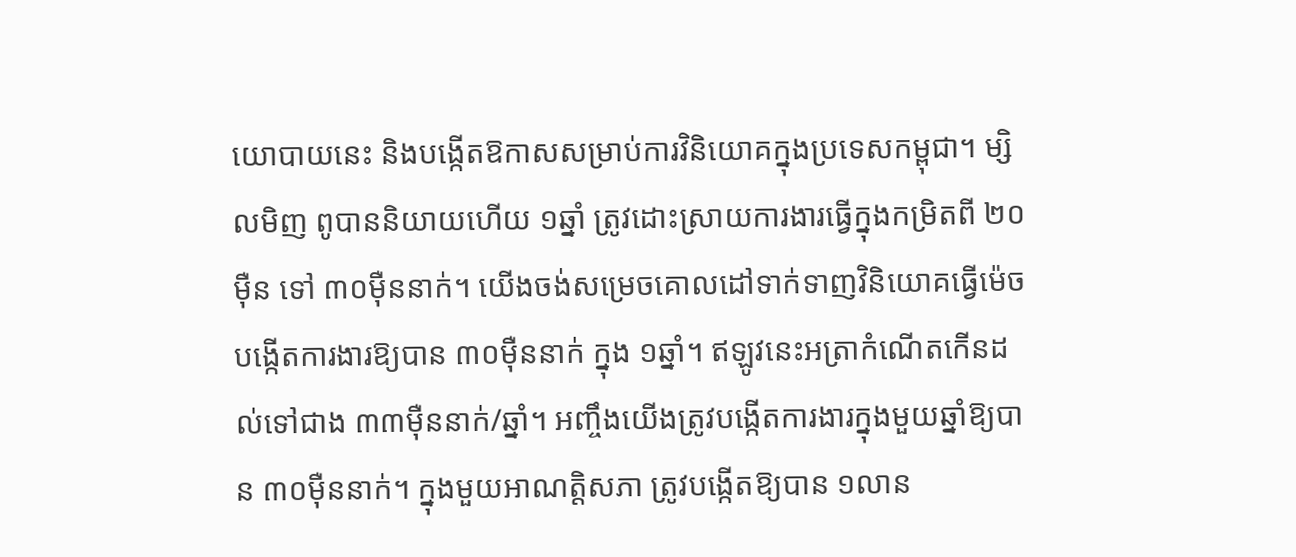យោបាយនេះ និងបង្កើតឱកាសសម្រាប់ការវិនិយោគក្នុងប្រទេសកម្ពុជា។ ម្សិលមិញ ពូបាននិយាយហើយ ១ឆ្នាំ ត្រូវដោះស្រាយការងារធ្វើក្នុងកម្រិតពី ២០ម៉ឺន ទៅ ៣០ម៉ឺននាក់។ យើងចង់សម្រេចគោលដៅទាក់ទាញវិនិយោគធ្វើម៉េចបង្កើតការងារឱ្យបាន ៣០ម៉ឺននាក់ ក្នុង ១ឆ្នាំ។ ឥឡូវនេះអត្រាកំណើតកើនដល់ទៅជាង ៣៣ម៉ឺននាក់/ឆ្នាំ។ អញ្ចឹងយើងត្រូវបង្កើតការងារក្នុងមួយឆ្នាំឱ្យបាន ៣០ម៉ឺននាក់។ ក្នុងមួយអាណត្តិសភា ត្រូវបង្កើតឱ្យបាន ១លាន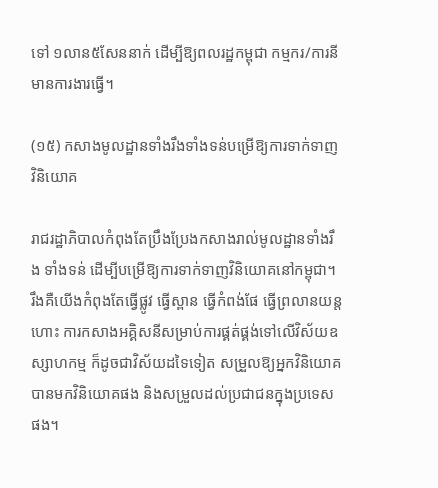ទៅ ១លាន៥សែននាក់ ដើម្បីឱ្យពលរដ្ឋកម្ពុជា កម្មករ/ការនីមានការងារធ្វើ។

(១៥) កសាងមូលដ្ឋានទាំងរឹងទាំងទន់បម្រើឱ្យការទាក់ទាញវិនិយោគ

រាជរដ្ឋាភិបាលកំពុងតែប្រឹងប្រែងកសាងរាល់មូលដ្ឋានទាំងរឹង ទាំងទន់ ដើម្បីបម្រើឱ្យការទាក់ទាញវិនិយោគនៅកម្ពុជា។ រឹងគឺយើងកំពុងតែធ្វើផ្លូវ ធ្វើស្ពាន ធ្វើកំពង់ផែ ធ្វើព្រលានយន្តហោះ ការកសាងអគ្គិសនីសម្រាប់ការផ្គត់ផ្គង់ទៅលើវិស័យឧស្សាហកម្ម ក៏ដូចជាវិស័យដទៃទៀត សម្រួលឱ្យអ្នកវិនិយោគបានមកវិនិយោគផង និងសម្រួលដល់ប្រជាជនក្នុងប្រទេសផង។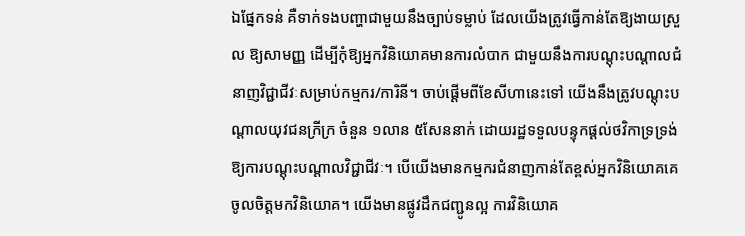ឯផ្នែកទន់ គឺទាក់ទងបញ្ហាជាមួយនឹងច្បាប់ទម្លាប់ ដែលយើងត្រូវធ្វើកាន់តែឱ្យងាយស្រួល ឱ្យសាមញ្ញ ដើម្បីកុំឱ្យអ្នកវិនិយោគមានការលំបាក ជាមួយនឹងការបណ្តុះបណ្តាលជំនាញវិជ្ជាជីវៈសម្រាប់កម្មករ/ការិនី។ ចាប់ផ្តើមពីខែសីហានេះទៅ យើងនឹងត្រូវបណ្តុះបណ្តាលយុវជនក្រីក្រ ចំនួន ១លាន ៥សែននាក់ ដោយរដ្ឋទទួលបន្ទុកផ្តល់ថវិកាទ្រទ្រង់ឱ្យការបណ្តុះបណ្តាលវិជ្ជាជីវៈ។ បើយើងមានកម្មករជំនាញកាន់តែខ្ពស់អ្នកវិនិយោគគេចូលចិត្តមកវិនិយោគ។ យើងមានផ្លូវដឹកជញ្ជូនល្អ ការវិនិយោគ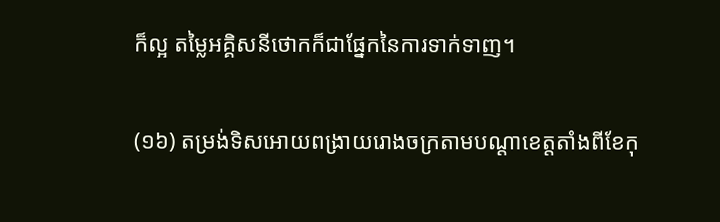ក៏ល្អ តម្លៃអគ្គិសនីថោកក៏ជាផ្នែកនៃការទាក់ទាញ។

(១៦) តម្រង់ទិសអោយពង្រាយរោងចក្រតាមបណ្ដាខេត្តតាំងពីខែកុ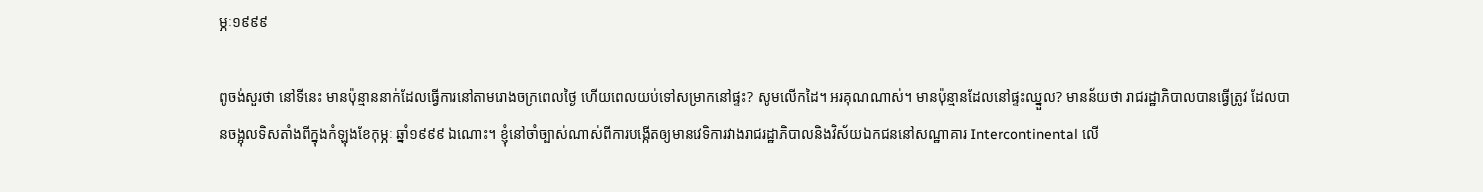ម្ភៈ១៩៩៩

ពូចង់សួរថា នៅទីនេះ មានប៉ុន្មាននាក់ដែលធ្វើការនៅតាមរោងចក្រពេលថ្ងៃ ហើយពេលយប់ទៅសម្រាកនៅផ្ទះ? សូមលើកដៃ។ អរគុណណាស់។ មានប៉ុន្មានដែលនៅផ្ទះឈ្នួល? មានន័យថា រាជរដ្ឋាភិបាលបានធ្វើត្រូវ ដែលបានចង្អុលទិសតាំងពីក្នុងកំឡុងខែកុម្ភៈ ឆ្នាំ១៩៩៩ ឯណោះ។ ខ្ញុំនៅចាំច្បាស់ណាស់ពីការបង្កើតឲ្យមានវេទិការវាងរាជរដ្ឋាភិបាលនិងវិស័យឯកជននៅសណ្ឋាគារ Intercontinental លើ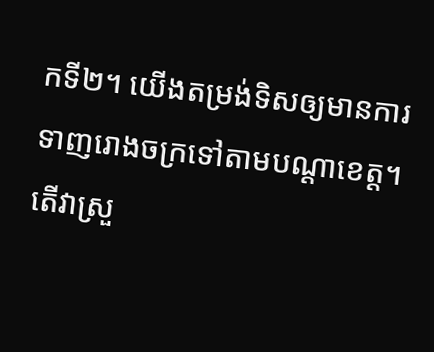កទី២។ យើងតម្រង់ទិសឲ្យមានការទាញរោងចក្រទៅតាមបណ្តាខេត្ត។ តើវាស្រួ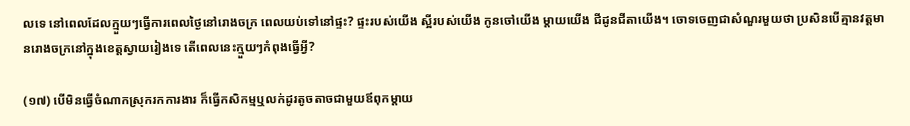លទេ នៅពេលដែលក្មួយៗធ្វើការពេលថ្ងៃនៅរោងចក្រ ពេលយប់ទៅនៅផ្ទះ? ផ្ទះរបស់យើង ស្អីរបស់យើង កូនចៅយើង ម្តាយយើង ជីដូនជីតាយើង។ ចោទចេញជាសំណួរមួយថា ប្រសិនបើគ្មានវត្តមានរោងចក្រនៅក្នុងខេត្តស្វាយរៀងទេ តើពេលនេះក្មួយៗកំពុងធ្វើអ្វី?

(១៧) បើមិនធ្វើចំណាកស្រុករកការងារ ក៏ធ្វើកសិកម្មឬលក់ដូរតូចតាចជាមួយឪពុកម្តាយ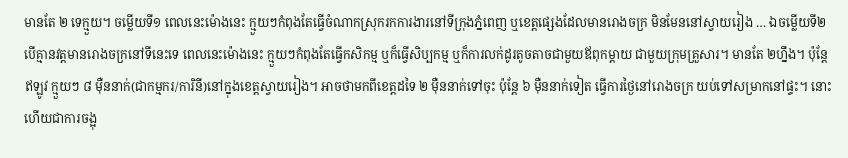មានតែ ២ ទេក្មួយ។ ចម្លើយទី១ ពេលនេះម៉ោងនេះ ក្មួយៗកំពុងតែធ្វើចំណាកស្រុករកការងារនៅទីក្រុងភ្នំពេញ ឬខេត្តផ្សេងដែលមានរោងចក្រ មិនមែននៅស្វាយរៀង … ឯចម្លើយទី២ បើគ្មានវត្តមានរោងចក្រនៅទីនេះទេ ពេលនេះម៉ោងនេះ ក្មួយៗកំពុងតែធ្វើកសិកម្ម ឬក៏ធ្វើសិប្បកម្ម ឬក៏ការលក់ដូរតូចតាចជាមួយឪពុកម្តាយ ជាមួយក្រុមគ្រួសារ។ មានតែ ២ហ្នឹង។ ប៉ុន្តែឥឡូវ ក្មួយៗ ៨ ម៉ឺននាក់(ជាកម្មករ/ការិនី)នៅក្នុងខេត្តស្វាយរៀង។ អាចថាមកពីខេត្តដទៃ ២ ម៉ឺននាក់ទៅចុះ ប៉ុន្តែ ៦ ម៉ឺននាក់ទៀត ធ្វើការថ្ងៃនៅរោងចក្រ យប់ទៅសម្រាកនៅផ្ទះ។ នោះហើយជាការចង្អុ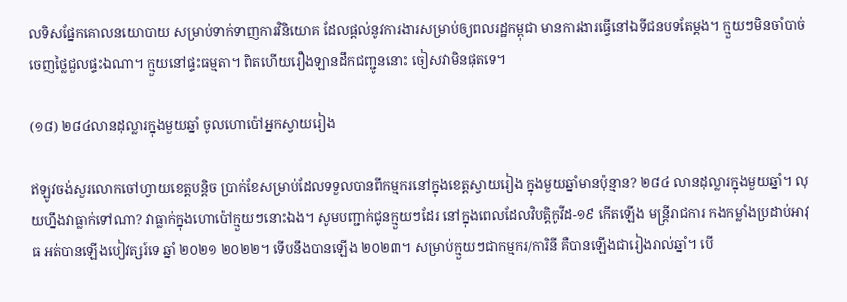លទិសផ្នែកគោលនយោបាយ សម្រាប់ទាក់ទាញការវិនិយោគ ដែលផ្តល់នូវការងារសម្រាប់ឲ្យពលរដ្ឋកម្ពុជា មានការងារធ្វើនៅឯទីជនបទតែម្តង។ ក្មួយៗមិនចាំបាច់ចេញថ្លៃជួលផ្ទះឯណា។ ក្មួយនៅផ្ទះធម្មតា។ ពិតហើយរឿងឡានដឹកជញ្ជូននោះ ចៀសវាមិនផុតទេ។

(១៨) ២៨៤លានដុល្លារក្នុងមួយឆ្នាំ ចូលហោប៉ៅអ្នកស្វាយរៀង

ឥឡូវចង់សួរលោកចៅហ្វាយខេត្តបន្តិច ប្រាក់ខែសម្រាប់ដែលទទួលបានពីកម្មករនៅក្នុងខេត្តស្វាយរៀង ក្នុងមួយឆ្នាំមានប៉ុន្មាន? ២៨៤ លានដុល្លារក្នុងមួយឆ្នាំ។ លុយហ្នឹងវាធ្លាក់ទៅណា? វាធ្លាក់ក្នុងហោប៉ៅក្មួយៗនោះឯង។ សូមបញ្ជាក់ជូនក្មួយៗដែរ នៅក្នុងពេលដែលវិបត្តិកូវីដ-១៩ កើតឡើង មន្ត្រីរាជការ កងកម្លាំងប្រដាប់អាវុធ អត់បានឡើងបៀវត្សរ៍ទេ ឆ្នាំ ២០២១ ២០២២។ ទើបនឹងបានឡើង ២០២៣។ សម្រាប់ក្មួយៗជាកម្មករ/ការិនី គឺបានឡើងជារៀងរាល់ឆ្នាំ។ បើ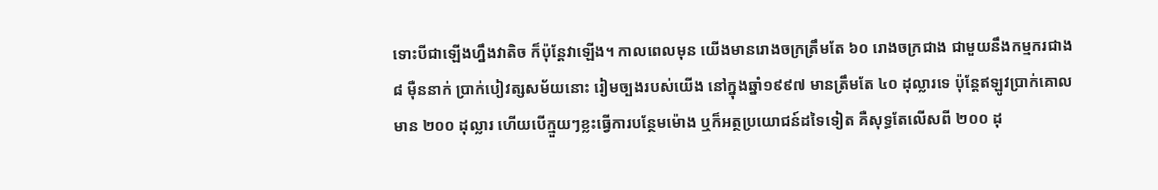ទោះបីជាឡើងហ្នឹងវាតិច ក៏ប៉ុន្តែវាឡើង។ កាលពេលមុន យើងមានរោងចក្រត្រឹមតែ ៦០ រោងចក្រជាង ជាមួយនឹងកម្មករជាង ៨ ម៉ឺននាក់ ប្រាក់បៀវត្សសម័យនោះ រៀមច្បងរបស់យើង នៅក្នុងឆ្នាំ១៩៩៧ មានត្រឹមតែ ៤០ ដុល្លារទេ ប៉ុន្តែឥឡូវប្រាក់គោលមាន ២០០ ដុល្លារ ហើយបើក្មួយៗខ្លះធ្វើការបន្ថែមម៉ោង ឬក៏អត្ថប្រយោជន៍ដទៃទៀត គឺសុទ្ធតែលើសពី ២០០ ដុ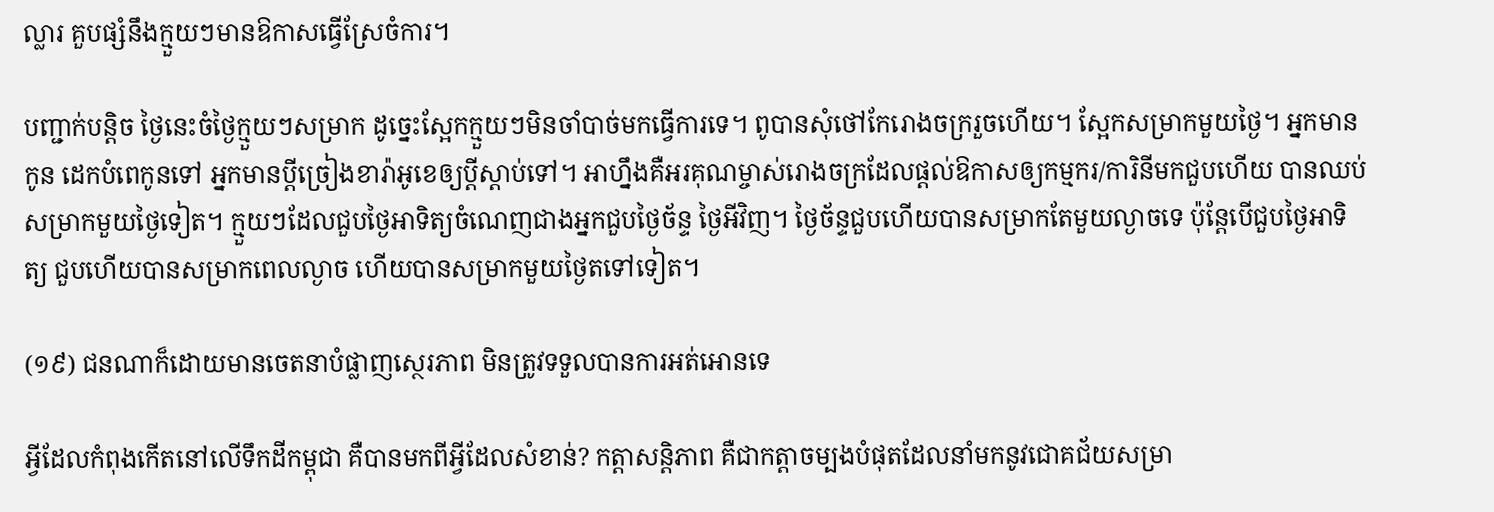ល្លារ គួបផ្សំនឹងក្មួយៗមានឱកាសធ្វើស្រែចំការ។

បញ្ជាក់បន្តិច ថ្ងៃនេះចំថ្ងៃក្មួយៗសម្រាក ដូច្នេះស្អែកក្មួយៗមិនចាំបាច់មកធ្វើការទេ។ ពូបានសុំថៅកែរោងចក្ររួចហើយ។ ស្អែកសម្រាកមួយថ្ងៃ។ អ្នកមានកូន ដេកបំពេកូនទៅ អ្នកមានប្តីច្រៀងខារ៉ាអូខេឲ្យប្តីស្តាប់ទៅ។ អាហ្នឹងគឺអរគុណម្ចាស់រោងចក្រដែលផ្តល់ឱកាសឲ្យកម្មករ/ការិនីមកជួបហើយ បានឈប់សម្រាកមួយថ្ងៃទៀត។ ក្មួយៗដែលជួបថ្ងៃអាទិត្យចំណេញជាងអ្នកជួបថ្ងៃច័ន្ទ ថ្ងៃអីវិញ។ ថ្ងៃច័ន្ទជួបហើយបានសម្រាកតែមួយល្ងាចទេ ប៉ុន្តែបើជួបថ្ងៃអាទិត្យ ជួបហើយបានសម្រាកពេលល្ងាច ហើយបានសម្រាកមួយថ្ងៃតទៅទៀត។

(១៩) ជនណាក៏ដោយមានចេតនាបំផ្លាញស្ថេរភាព មិនត្រូវទទួលបានការអត់អោនទេ

អ្វីដែលកំពុងកើតនៅលើទឹកដីកម្ពុជា គឺបានមកពីអ្វីដែលសំខាន់? កត្តាសន្តិភាព គឺជាកត្តាចម្បងបំផុតដែលនាំមកនូវជោគជ័យសម្រា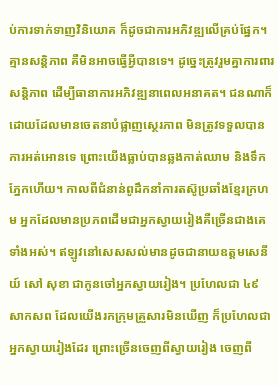ប់ការទាក់ទាញវិនិយោគ ក៏ដូចជាការអភិវឌ្ឍលើគ្រប់ផ្នែក។ គ្មានសន្តិភាព គឺមិនអាចធ្វើអ្វីបានទេ។ ដូច្នេះត្រូវរួមគ្នាការពារសន្តិភាព ដើម្បីធានាការអភិវឌ្ឍនាពេលអនាគត។ ជនណាក៏ដោយដែលមានចេតនាបំផ្លាញស្ថេរភាព មិនត្រូវទទួលបានការអត់អោនទេ ព្រោះយើងធ្លាប់បានឆ្លងកាត់ឈាម និងទឹកភ្នែកហើយ។ កាលពីជំនាន់ពូដឹកនាំការតស៊ូប្រឆាំងខ្មែរក្រហម អ្នកដែលមានប្រភពដើមជាអ្នកស្វាយរៀងគឺច្រើនជាងគេទាំងអស់។ ឥឡូវនៅសេសសល់មានដូចជានាយឧត្តមសេនីយ៍ សៅ សុខា ជាកូនចៅអ្នកស្វាយរៀង។ ប្រហែលជា ៤៩ សាកសព ដែលយើងរកក្រុមគ្រួសារមិនឃើញ ក៏ប្រហែលជាអ្នកស្វាយរៀងដែរ ព្រោះច្រើនចេញពីស្វាយរៀង ចេញពី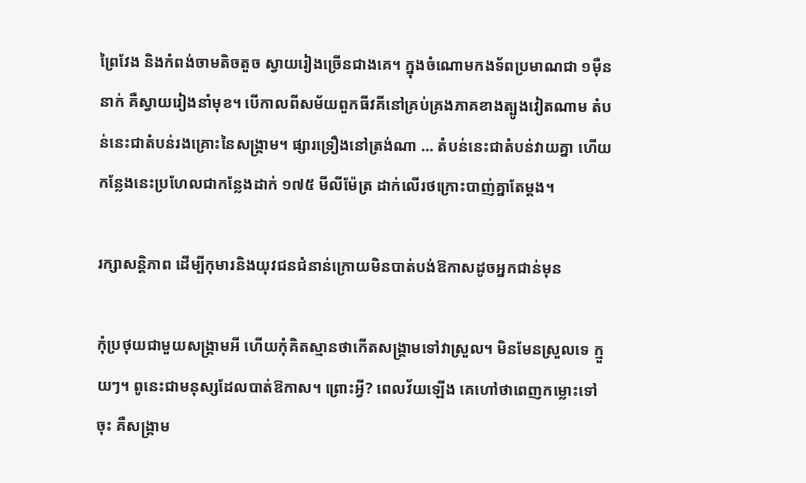ព្រៃវែង និងកំពង់ចាមតិចតួច ស្វាយរៀងច្រើនជាងគេ។ ក្នុងចំណោមកងទ័ពប្រមាណជា ១ម៉ឺននាក់ គឺស្វាយរៀងនាំមុខ។ បើកាលពីសម័យពួកធីវគីនៅគ្រប់គ្រងភាគខាងត្បូងវៀតណាម តំបន់នេះជាតំបន់រងគ្រោះនៃសង្គ្រាម។ ផ្សារទ្រឿងនៅត្រង់ណា … តំបន់នេះជាតំបន់វាយគ្នា ហើយកន្លែងនេះប្រហែលជាកន្លែងដាក់ ១៧៥ មីលីម៉ែត្រ ដាក់លើរថក្រោះបាញ់គ្នាតែម្តង។

រក្សាសន្តិភាព ដើម្បីកុមារនិងយុវជនជំនាន់ក្រោយមិនបាត់បង់ឱកាសដូចអ្នកជាន់មុន

កុំប្រថុយជាមួយសង្គ្រាមអី ហើយកុំគិតស្មានថាកើតសង្គ្រាមទៅវាស្រួល។ មិនមែនស្រួលទេ ក្មួយៗ។ ពូនេះជាមនុស្សដែលបាត់ឱកាស។ ព្រោះអ្វី? ពេលវ័យឡើង គេហៅថាពេញកម្លោះទៅចុះ គឺសង្គ្រាម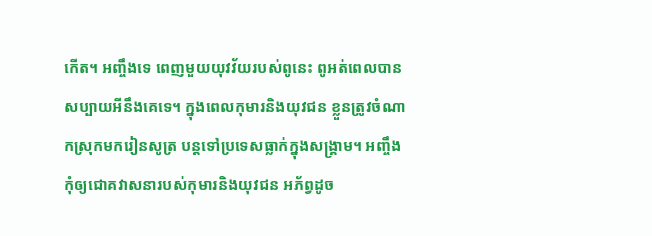កើត។ អញ្ចឹងទេ ពេញមួយយុវវ័យរបស់ពូនេះ ពូអត់ពេលបានសប្បាយអីនឹងគេទេ។ ក្នុងពេលកុមារនិងយុវជន ខ្លួនត្រូវចំណាកស្រុកមករៀនសូត្រ បន្តទៅប្រទេសធ្លាក់ក្នុងសង្គ្រាម។ អញ្ចឹងកុំឲ្យជោគវាសនារបស់កុមារនិងយុវជន អភ័ព្វដូច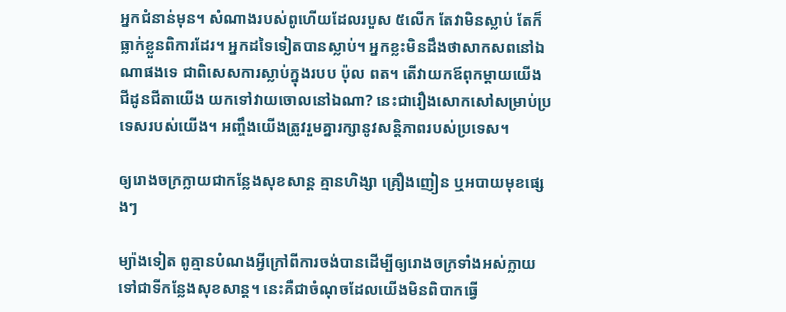អ្នកជំនាន់មុន។ សំណាងរបស់ពូហើយដែលរបួស ៥លើក តែវាមិនស្លាប់ តែក៏ធ្លាក់ខ្លួនពិការដែរ។ អ្នកដទៃទៀតបានស្លាប់។ អ្នកខ្លះមិនដឹងថាសាកសពនៅឯណាផងទេ ជាពិសេសការស្លាប់ក្នុងរបប ប៉ុល ពត។ តើវាយកឪពុកម្តាយយើង ជីដូនជីតាយើង យកទៅវាយចោលនៅឯណា? នេះជារឿងសោកសៅសម្រាប់ប្រទេសរបស់យើង។ អញ្ចឹងយើងត្រូវរួមគ្នារក្សានូវសន្តិភាពរបស់ប្រទេស។

ឲ្យរោងចក្រក្លាយជាកន្លែងសុខសាន្ត គ្មានហិង្សា គ្រឿងញៀន ឬអបាយមុខផ្សេងៗ

ម្យ៉ាងទៀត ពូគ្មានបំណងអ្វីក្រៅពីការចង់បានដើម្បីឲ្យរោងចក្រទាំងអស់ក្លាយទៅជាទីកន្លែងសុខសាន្ត។ នេះគឺជាចំណុចដែលយើងមិនពិបាកធ្វើ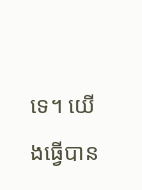ទេ។ យើងធ្វើបាន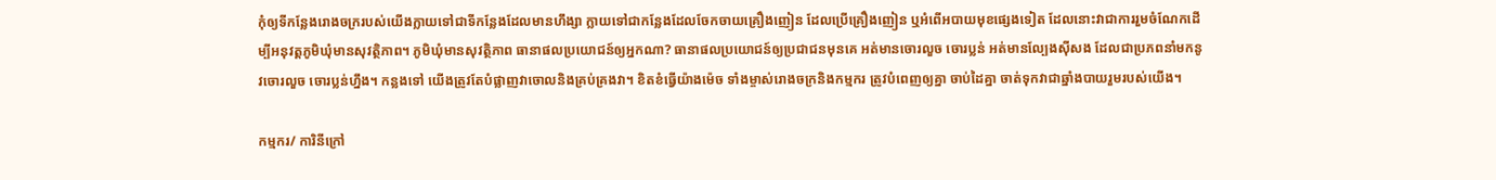កុំឲ្យទីកន្លែងរោងចក្ររបស់យើងក្លាយទៅជាទីកន្លែងដែលមានហឹង្សា ក្លាយទៅជាកន្លែងដែលចែកចាយគ្រឿងញៀន ដែលប្រើគ្រឿងញៀន ឬអំពើអបាយមុខផ្សេងទៀត ដែលនោះវាជាការរួមចំណែកដើម្បីអនុវត្តភូមិឃុំមានសុវត្ថិភាព។ ភូមិឃុំមានសុវត្ថិភាព ធានាផលប្រយោជន៍ឲ្យអ្នកណា? ធានាផលប្រយោជន៍ឲ្យប្រជាជនមុនគេ អត់មានចោរលួច ចោរប្លន់ អត់មានល្បែងស៊ីសង ដែលជាប្រភពនាំមកនូវចោរលួច ចោរប្លន់ហ្នឹង។ កន្លងទៅ យើងត្រូវតែបំផ្លាញវាចោលនិងគ្រប់គ្រងវា។ ខិតខំធ្វើយ៉ាងម៉េច ទាំងម្ចាស់រោងចក្រនិងកម្មករ ត្រូវបំពេញឲ្យគ្នា ចាប់ដៃគ្នា ចាត់ទុកវាជាឆ្នាំងបាយរួមរបស់យើង។

កម្មករ/ ការិនីក្រៅ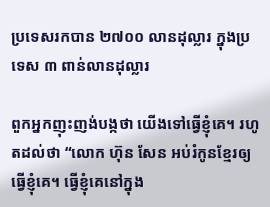ប្រទេសរកបាន ២៧០០ លានដុល្លារ ក្នុងប្រទេស ៣ ពាន់លានដុល្លារ

ពួកអ្នកញុះញង់បង្កថា យើងទៅធ្វើខ្ញុំគេ។ រហូតដល់ថា “លោក ហ៊ុន សែន អប់រំកូនខ្មែរឲ្យធ្វើខ្ញុំគេ។ ធ្វើខ្ញុំគេនៅក្នុង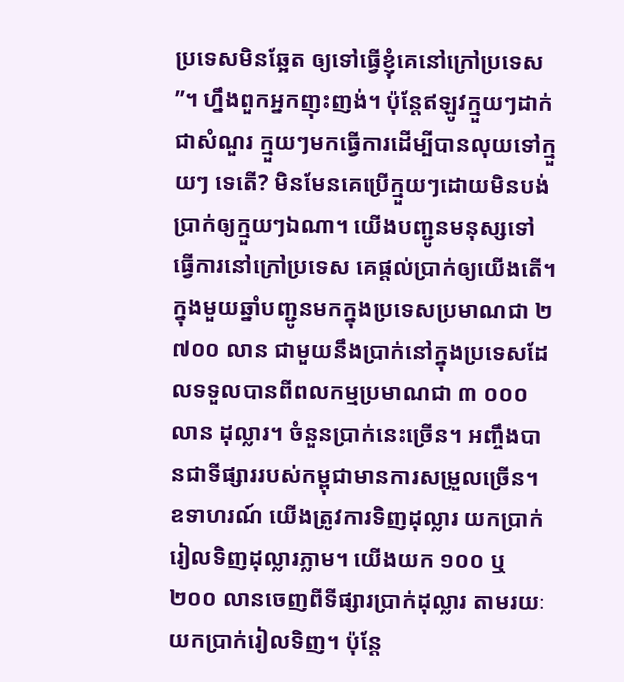ប្រទេសមិនឆ្អែត ឲ្យទៅធ្វើខ្ញុំគេនៅក្រៅប្រទេស”។ ហ្នឹងពួកអ្នកញុះញង់។ ប៉ុន្តែឥឡូវក្មួយៗដាក់ជាសំណួរ ក្មួយៗមកធ្វើការដើម្បីបានលុយទៅក្មួយៗ ទេតើ? មិនមែនគេប្រើក្មួយៗដោយមិនបង់ប្រាក់ឲ្យក្មួយៗឯណា។ យើងបញ្ជូនមនុស្សទៅធ្វើការនៅក្រៅប្រទេស គេផ្តល់ប្រាក់ឲ្យយើងតើ។ ក្នុងមួយឆ្នាំបញ្ជូនមកក្នុងប្រទេសប្រមាណជា ២ ៧០០ លាន ជាមួយនឹងប្រាក់នៅក្នុងប្រទេសដែលទទួលបានពីពលកម្មប្រមាណជា ៣ ០០០ លាន ដុល្លារ។ ចំនួនប្រាក់នេះច្រើន។ អញ្ចឹងបានជាទីផ្សាររបស់កម្ពុជាមានការសម្រួលច្រើន។ ឧទាហរណ៍ យើងត្រូវការទិញដុល្លារ យកប្រាក់រៀលទិញដុល្លារភ្លាម។ យើងយក ១០០ ឬ ២០០ លានចេញពីទីផ្សារប្រាក់ដុល្លារ តាមរយៈយកប្រាក់រៀលទិញ។ ប៉ុន្តែ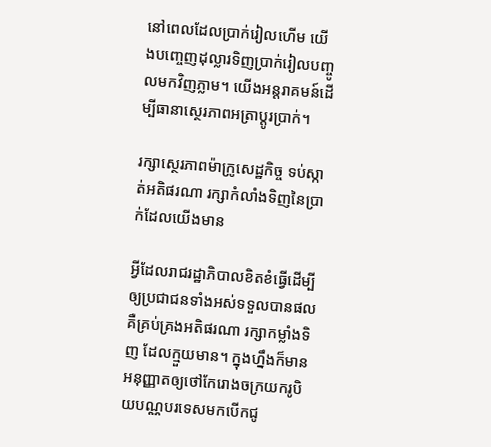នៅពេលដែលប្រាក់រៀលហើម យើងបញ្ចេញដុល្លារទិញប្រាក់រៀលបញ្ចូលមកវិញភ្លាម។ យើងអន្តរាគមន៍ដើម្បីធានាស្ថេរភាពអត្រាប្តូរប្រាក់។

រក្សាស្ថេរភាពម៉ាក្រូសេដ្ឋកិច្ច ទប់ស្កាត់អតិផរណា រក្សាកំលាំងទិញនៃប្រាក់ដែលយើងមាន

អ្វីដែលរាជរដ្ឋាភិបាលខិតខំធ្វើដើម្បីឲ្យប្រជាជនទាំងអស់ទទួលបានផលគឺគ្រប់គ្រងអតិផរណា រក្សាកម្លាំងទិញ ដែលក្មួយមាន។ ក្នុងហ្នឹងក៏មានអនុញ្ញាតឲ្យថៅកែរោងចក្រយករូបិយបណ្ណបរទេសមកបើកជូ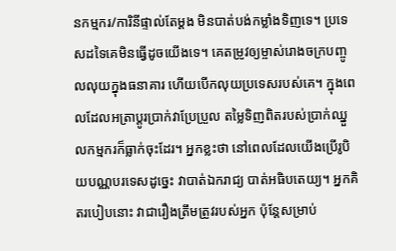នកម្មករ/ការិនីផ្ទាល់តែម្ដង មិនបាត់បង់កម្លាំងទិញទេ។ ប្រទេសដទៃគេមិនធ្វើដូចយើងទេ។ គេតម្រូវឲ្យម្ចាស់រោងចក្របញ្ចូលលុយក្នុងធនាគារ ហើយបើកលុយប្រទេសរបស់គេ។ ក្នុងពេលដែលអត្រាប្ដូរប្រាក់វាប្រែប្រួល តម្លៃទិញពិតរបស់ប្រាក់ឈ្នួលកម្មករក៏ធ្លាក់ចុះដែរ។ អ្នកខ្លះថា នៅពេលដែលយើងប្រើរូបិយបណ្ណបរទេសដូច្នេះ វាបាត់ឯករាជ្យ បាត់អធិបតេយ្យ។ អ្នកគិតរបៀបនោះ វាជារឿងត្រឹមត្រូវរបស់អ្នក ប៉ុន្ដែសម្រាប់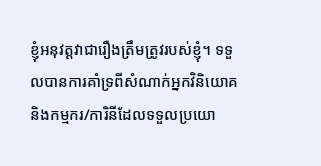ខ្ញុំអនុវត្ដវាជារឿងត្រឹមត្រូវរបស់ខ្ញុំ។ ទទួលបានការគាំទ្រពីសំណាក់អ្នកវិនិយោគ និងកម្មករ/ការិនីដែលទទួលប្រយោ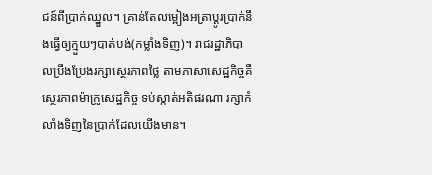ជន៍ពីប្រាក់ឈ្នួល។ គ្រាន់តែលម្អៀងអត្រាប្ដូរប្រាក់នឹងធ្វើឲ្យក្មួយៗបាត់បង់(កម្លាំងទិញ)។ រាជរដ្ឋាភិបាលប្រឹងប្រែងរក្សាស្ថេរភាពថ្លៃ តាមភាសាសេដ្ឋកិច្ចគឺស្ថេរភាពម៉ាក្រូសេដ្ឋកិច្ច ទប់ស្កាត់អតិផរណា រក្សាកំលាំងទិញនៃប្រាក់ដែលយើងមាន។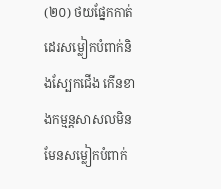(២០) ថយផ្នែកកាត់ដេរសម្លៀកបំពាក់និងស្បែកជើង កើនខាងកម្មន្តសាសលមិនមែនសម្លៀកបំពាក់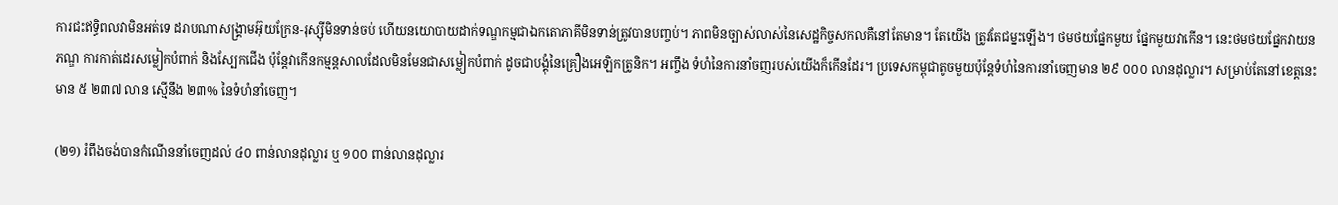ការជះឥទ្ធិពលវាមិនអត់ទេ ដរាបណាសង្រ្គាមអ៊ុយក្រែន-រុស្ស៊ីមិនទាន់ចប់ ហើយនយោបាយដាក់ទណ្ឌកម្មជាឯកតោភាគីមិនទាន់ត្រូវបានបញ្ចប់។ ភាពមិនច្បាស់លាស់នៃសេដ្ឋកិច្ចសកលគឺនៅតែមាន។ តែយើង ត្រូវតែជម្នះឡើង។ ថមថយផ្នែកមួយ ផ្នែកមួយវាកើន។ នេះថមថយផ្នែកវាយនភណ្ឌ ការកាត់ដេរសម្លៀកបំពាក់ និងស្បែកជើង ប៉ុន្ដែវាកើនកម្មន្ដសាលដែលមិនមែនជាសម្លៀកបំពាក់ ដូចជាបង្គុំនៃគ្រឿងអេឡិកត្រូនិក។ អញ្ចឹង ទំហំនៃការនាំចញរបស់យើងក៏កើនដែរ។ ប្រទេសកម្ពុជាតូចមួយប៉ុន្ដែទំហំនៃការនាំចេញមាន ២៩ ០០០ លានដុល្លារ។ សម្រាប់តែនៅខេត្ដនេះមាន ៥ ២៣៧ លាន ស្មើនឹង ២៣% នៃទំហំនាំចេញ។

(២១) រំពឹងចង់បានកំណើននាំចេញដល់ ៤០ ពាន់លានដុល្លារ ឬ ១០០ ពាន់លានដុល្លារ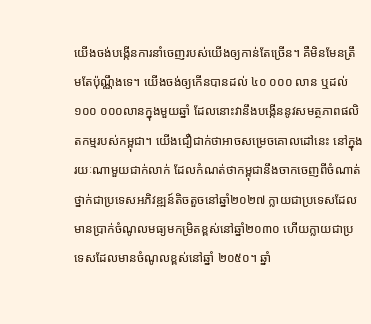យើងចង់បង្កើនការនាំចេញរបស់យើងឲ្យកាន់តែច្រើន។ គឺមិនមែនត្រឹមតែប៉ុណ្ណឹងទេ។ យើងចង់ឲ្យកើនបានដល់ ៤០ ០០០ លាន ឬដល់ ១០០ ០០០លានក្នុងមួយឆ្នាំ ដែលនោះវានឹងបង្កើននូវសមត្ថភាពផលិតកម្មរបស់កម្ពុជា។ យើងជឿជាក់ថាអាចសម្រេចគោលដៅនេះ នៅក្នុងរយៈណាមួយជាក់លាក់ ដែលកំណត់ថាកម្ពុជានឹងចាកចេញពីចំណាត់ថ្នាក់ជាប្រទេសអភិវឌ្ឍន៍តិចតួចនៅឆ្នាំ២០២៧ ក្លាយជាប្រទេសដែលមានប្រាក់ចំណូលមធ្យមកម្រិតខ្ពស់នៅឆ្នាំ២០៣០ ហើយក្លាយជាប្រទេសដែលមានចំណូលខ្ពស់នៅឆ្នាំ ២០៥០។ ឆ្នាំ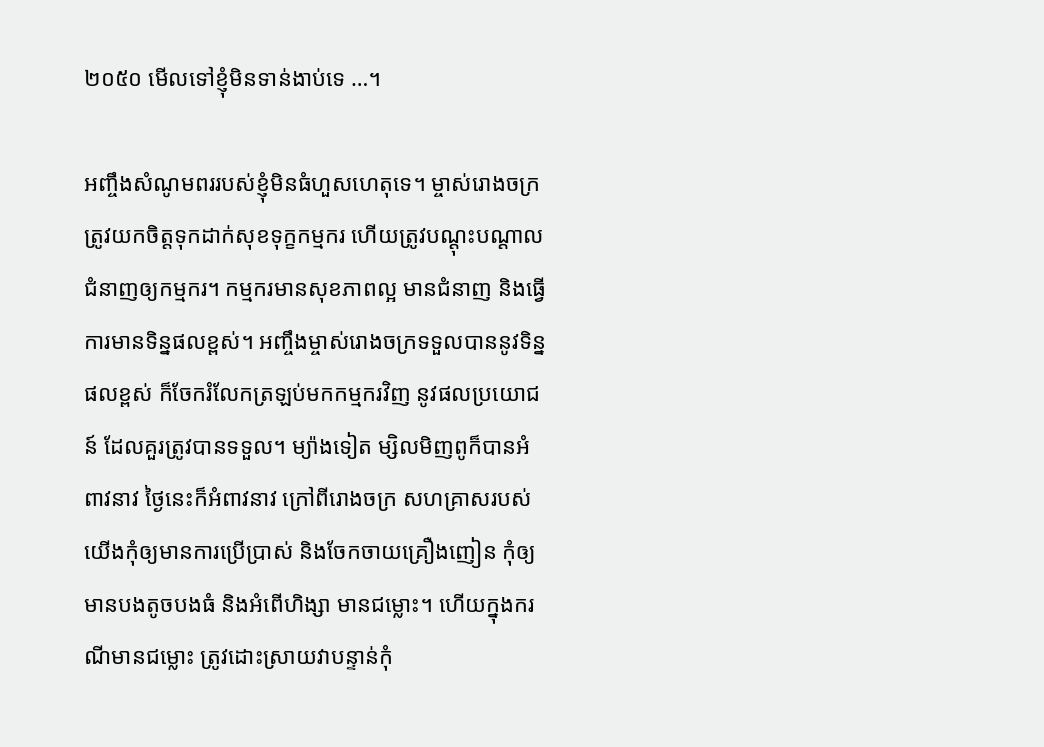២០៥០ មើលទៅខ្ញុំមិនទាន់ងាប់ទេ …។

អញ្ចឹងសំណូមពររបស់ខ្ញុំមិនធំហួសហេតុទេ។ ម្ចាស់រោងចក្រត្រូវយកចិត្តទុកដាក់សុខទុក្ខកម្មករ ហើយត្រូវបណ្ដុះបណ្ដាលជំនាញឲ្យកម្មករ។ កម្មករមានសុខភាពល្អ មានជំនាញ និងធ្វើការមានទិន្នផលខ្ពស់។ អញ្ចឹងម្ចាស់រោងចក្រទទួលបាននូវទិន្នផលខ្ពស់ ក៏ចែករំលែកត្រឡប់មកកម្មករវិញ នូវផលប្រយោជន៍ ដែលគួរត្រូវបានទទួល។ ម្យ៉ាងទៀត ម្សិលមិញពូក៏បានអំពាវនាវ ថ្ងៃនេះក៏អំពាវនាវ ក្រៅពីរោងចក្រ សហគ្រាសរបស់យើងកុំឲ្យមានការប្រើប្រាស់ និងចែកចាយគ្រឿងញៀន កុំឲ្យមានបងតូចបងធំ និងអំពើហិង្សា មានជម្លោះ។ ហើយក្នុងករណីមានជម្លោះ ត្រូវដោះស្រាយវាបន្ទាន់កុំ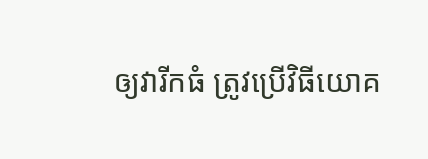ឲ្យវារីកធំ ត្រូវប្រើវិធីយោគ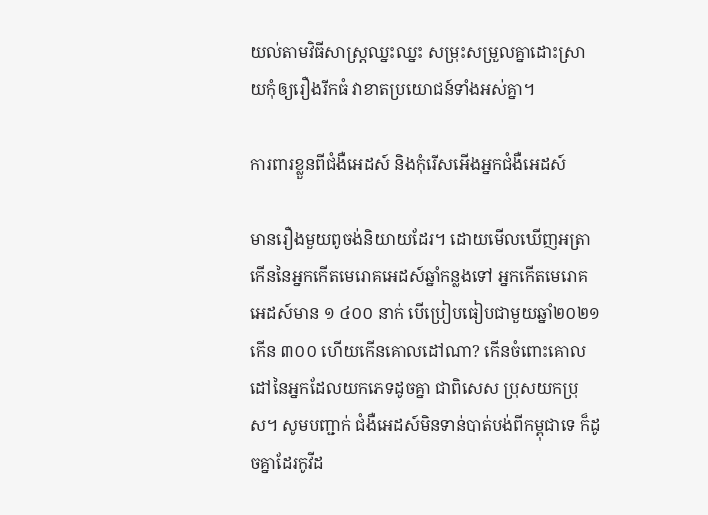យល់តាមវិធីសាស្ដ្រឈ្នះឈ្នះ សម្រុះសម្រួលគ្នាដោះស្រាយកុំឲ្យរឿងរីកធំ វាខាតប្រយោជន៍ទាំងអស់គ្នា។

ការពារខ្លួនពីជំងឺអេដស៍ និងកុំរើសអើងអ្នកជំងឺអេដស៍

មានរឿងមួយពូចង់និយាយដែរ។ ដោយមើលឃើញអត្រាកើននៃអ្នកកើតមេរោគអេដស៍ឆ្នាំកន្លងទៅ អ្នកកើតមេរោគអេដស៍មាន ១ ៤០០ នាក់ បើប្រៀបធៀបជាមួយឆ្នាំ២០២១ កើន ៣០០ ហើយកើនគោលដៅណា? កើនចំពោះគោលដៅនៃអ្នកដែលយកភេទដូចគ្នា ជាពិសេស ប្រុសយកប្រុស។ សូមបញ្ជាក់ ជំងឺអេដស៍មិនទាន់បាត់បង់ពីកម្ពុជាទេ ក៏ដូចគ្នាដែរកូវីដ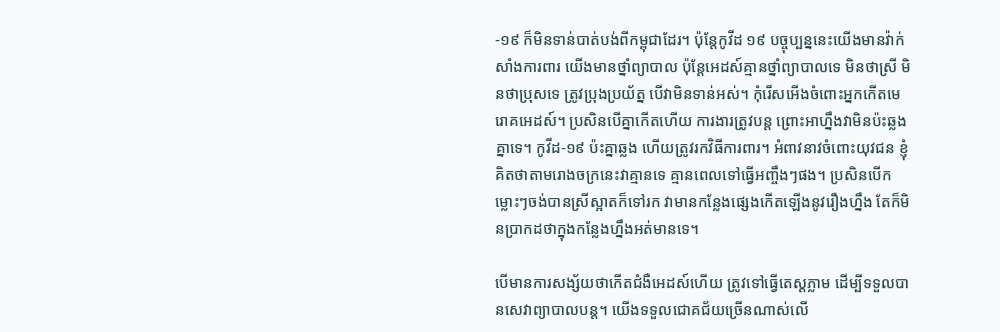-១៩ ក៏មិនទាន់បាត់បង់ពីកម្ពុជាដែរ។ ប៉ុន្ដែកូវីដ ១៩ បច្ចុប្បន្ននេះយើងមានវ៉ាក់សាំងការពារ យើងមានថ្នាំព្យាបាល ប៉ុន្ដែអេដស៍គ្មានថ្នាំព្យាបាលទេ មិនថាស្រី មិនថាប្រុសទេ ត្រូវប្រុងប្រយ័ត្ន បើវាមិនទាន់អស់។ កុំរើសអើងចំពោះអ្នកកើតមេរោគអេដស៍។ ប្រសិនបើគ្នាកើតហើយ ការងារត្រូវបន្ដ ព្រោះអាហ្នឹងវាមិនប៉ះឆ្លងគ្នាទេ។ កូវីដ-១៩ ប៉ះគ្នាឆ្លង ហើយត្រូវរកវិធីការពារ។ អំពាវនាវចំពោះយុវជន ខ្ញុំគិតថាតាមរោងចក្រនេះវាគ្មានទេ គ្មានពេលទៅធ្វើអញ្ចឹងៗផង។ ប្រសិនបើកម្លោះៗចង់បានស្រីស្អាតក៏ទៅរក វាមានកន្លែងផ្សេងកើតឡើងនូវរឿងហ្នឹង តែក៏មិនប្រាកដថាក្នុងកន្លែងហ្នឹងអត់មានទេ។

បើមានការសង្ស័យថាកើតជំងឺអេដស៍ហើយ ត្រូវទៅធ្វើតេស្ដភ្លាម ដើម្បីទទួលបានសេវាព្យាបាលបន្ដ។ យើងទទួលជោគជ័យច្រើនណាស់លើ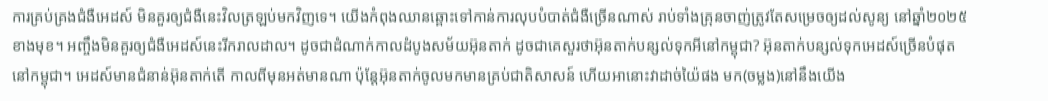ការគ្រប់គ្រងជំងឺអេដស៍ មិនគួរឲ្យជំងឺនេះវិលត្រឡប់មកវិញទេ។ យើងកំពុងឈានឆ្ពោះទៅកាន់ការលុបបំបាត់ជំងឺច្រើនណាស់ រាប់ទាំងគ្រុនចាញ់ត្រូវតែសម្រេចឲ្យដល់សូន្យ នៅឆ្នាំ២០២៥ ខាងមុខ។ អញ្ចឹងមិនគួរឲ្យជំងឺអេដស៍នេះរីករាលដាល។ ដូចជាដំណាក់កាលដំបូងសម័យអ៊ុនតាក់ ដូចជាគេសួរថាអ៊ុនតាក់បន្សល់ទុកអីនៅកម្ពុជា? អ៊ុនតាក់បន្សល់ទុកអេដស៍ច្រើនបំផុតនៅកម្ពុជា។ អេដស៍មានជំនាន់អ៊ុនតាក់តើ កាលពីមុនអត់មានណា ប៉ុន្ដែអ៊ុនតាក់ចូលមកមានគ្រប់ជាតិសាសន៍ ហើយអានោះវាដាច់យ៉ៃផង មក(ចម្លង)នៅនឹងយើង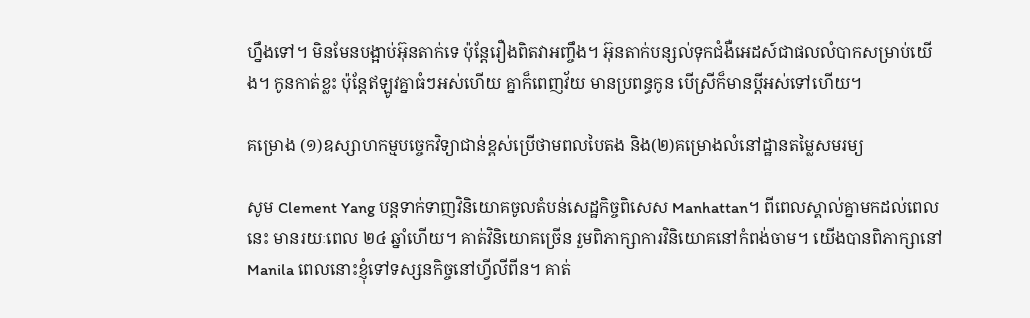ហ្នឹងទៅ។ មិនមែនបង្អាប់អ៊ុនតាក់ទេ ប៉ុន្ដែរឿងពិតវាអញ្ចឹង។ អ៊ុនតាក់បន្សល់ទុកជំងឺអេដស៍ជាផលលំបាកសម្រាប់យើង។ កូនកាត់ខ្លះ ប៉ុន្ដែឥឡូវគ្នាធំៗអស់ហើយ គ្នាក៏ពេញវ័យ មានប្រពន្ធកូន បើស្រីក៏មានប្ដីអស់ទៅហើយ។

គម្រោង (១)ឧស្សាហកម្មបច្ចេកវិទ្យាជាន់ខ្ពស់ប្រើថាមពលបៃតង និង(២)គម្រោងលំនៅដ្ឋានតម្លៃសមរម្យ

សូម Clement Yang បន្ដទាក់ទាញវិនិយោគចូលតំបន់សេដ្ឋកិច្ចពិសេស Manhattan។ ពីពេលស្គាល់គ្នាមកដល់ពេលនេះ មានរយៈពេល ២៤ ឆ្នាំហើយ។ គាត់វិនិយោគច្រើន រួមពិភាក្សាការវិនិយោគនៅកំពង់ចាម។ យើងបានពិភាក្សានៅ Manila ពេលនោះខ្ញុំទៅទស្សនកិច្ចនៅហ្វីលីពីន។ គាត់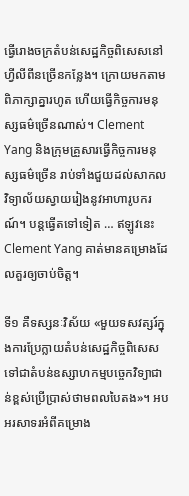ធ្វើរោងចក្រតំបន់សេដ្ឋកិច្ចពិសេសនៅហ្វីលីពីនច្រើនកន្លែង។ ក្រោយមកតាមពិភាក្សាគ្នារហូត ហើយធ្វើកិច្ចការមនុស្សធម៌ច្រើនណាស់។ Clement Yang និងក្រុមគ្រួសារធ្វើកិច្ចការមនុស្សធម៌ច្រើន រាប់ទាំងជួយដល់សាកលវិទ្យាល័យស្វាយរៀងនូវអាហារូបករណ៍។ បន្តធ្វើតទៅទៀត … ឥឡូវនេះ Clement Yang គាត់មានគម្រោងដែលគួរឲ្យចាប់ចិត្ត។

ទី១ គឺទស្សនៈវិស័យ «មួយទសវត្សរ៍ក្នុងការប្រែក្លាយតំបន់សេដ្ឋកិច្ចពិសេសទៅជាតំបន់ឧស្សាហកម្មបច្ចេកវិទ្យាជាន់ខ្ពស់ប្រើប្រាស់ថាមពលបៃតង»។ អបអរសាទរអំពីគម្រោង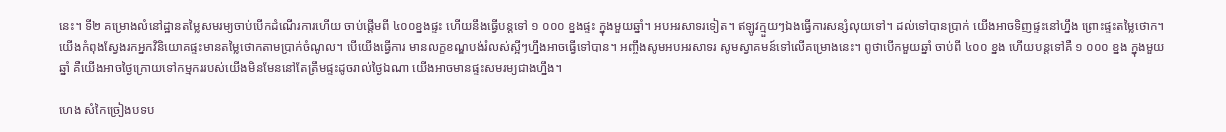នេះ។ ទី២ គម្រោងលំនៅដ្ឋានតម្លៃសមរម្យចាប់បើកដំណើរការហើយ ចាប់ផ្តើមពី ៤០០ខ្នងផ្ទះ ហើយនឹងធ្វើបន្តទៅ ១ ០០០ ខ្នងផ្ទះ ក្នុងមួយឆ្នាំ។ អបអរសាទរទៀត។ ឥឡូវក្មួយៗឯងធ្វើការសន្សំលុយទៅ។ ដល់ទៅបានប្រាក់ យើងអាចទិញផ្ទះនៅហ្នឹង ព្រោះផ្ទះតម្លៃថោក។ យើងកំពុងស្វែងរកអ្នកវិនិយោគផ្ទះមានតម្លៃថោកតាមប្រាក់ចំណូល។ បើយើងធ្វើការ មានលក្ខខណ្ឌបង់រំលស់ស្អីៗហ្នឹងអាចធ្វើទៅបាន។ អញ្ចឹងសូមអបអរសាទរ សូមស្វាគមន៍ទៅលើគម្រោងនេះ។ ពូថាបើកមួយឆ្នាំ ចាប់ពី ៤០០ ខ្នង ហើយបន្តទៅគឺ ១ ០០០ ខ្នង ក្នុងមួយឆ្នាំ គឺយើងអាចថ្ងៃក្រោយទៅកម្មកររបស់យើងមិនមែននៅតែត្រឹមផ្ទះដូចរាល់ថ្ងៃឯណា យើងអាចមានផ្ទះសមរម្យជាងហ្នឹង។

ហេង សំកៃច្រៀងបទប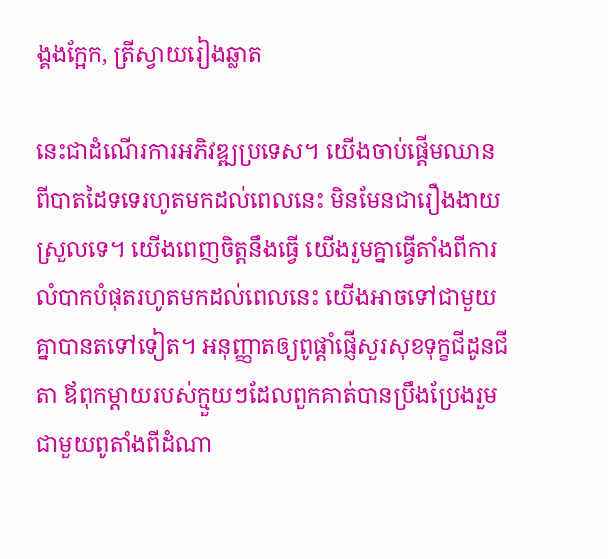ង្គងក្អែក, ត្រីស្វាយរៀងឆ្លាត

នេះជាដំណើរការអភិវឌ្ឍប្រទេស។ យើងចាប់ផ្តើមឈានពីបាតដៃទទេរហូតមកដល់ពេលនេះ មិនមែនជារឿងងាយស្រួលទេ។ យើងពេញចិត្តនឹងធ្វើ យើងរួមគ្នាធ្វើតាំងពីការលំបាកបំផុតរហូតមកដល់ពេលនេះ យើងអាចទៅជាមួយគ្នាបានតទៅទៀត។ អនុញ្ញាតឲ្យពូផ្តាំផ្ញើសួរសុខទុក្ខជីដូនជីតា ឪពុកម្តាយរបស់ក្មួយៗដែលពួកគាត់បានប្រឹងប្រែងរួមជាមួយពូតាំងពីដំណា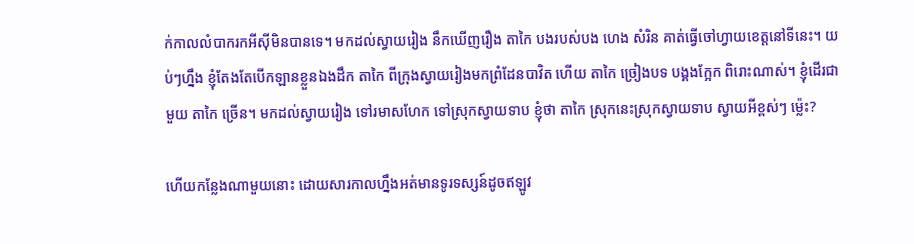ក់កាលលំបាករកអីស៊ីមិនបានទេ។ មកដល់ស្វាយរៀង នឹកឃើញរឿង តាកៃ បងរបស់បង ហេង សំរិន គាត់ធ្វើចៅហ្វាយខេត្តនៅទីនេះ។ យប់ៗហ្នឹង ខ្ញុំតែងតែបើកឡានខ្លួនឯងដឹក តាកៃ ពីក្រុងស្វាយរៀងមកព្រំដែនបាវិត ហើយ តាកៃ ច្រៀងបទ បង្គងក្អែក ពិរោះណាស់។ ខ្ញុំដើរជាមួយ តាកៃ ច្រើន។ មកដល់ស្វាយរៀង ទៅរមាសហែក ទៅស្រុកស្វាយទាប ខ្ញុំថា តាកៃ ស្រុកនេះស្រុកស្វាយទាប ស្វាយអីខ្ពស់ៗ ម្ល៉េះ?

ហើយកន្លែងណាមួយនោះ ដោយសារកាលហ្នឹងអត់មានទូរទស្សន៍ដូចឥឡូវ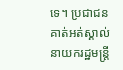ទេ។ ប្រជាជនគាត់អត់ស្គាល់នាយករដ្ឋមន្រ្តី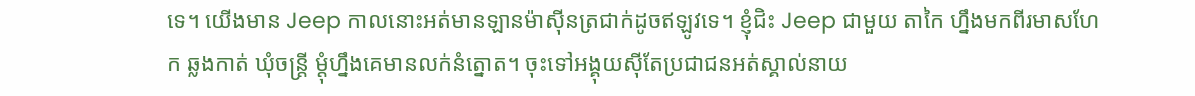ទេ។ យើងមាន Jeep កាលនោះអត់មានឡានម៉ាស៊ីនត្រជាក់ដូចឥឡូវទេ។ ខ្ញុំជិះ Jeep ជាមួយ តាកៃ ហ្នឹងមកពីរមាសហែក ឆ្លងកាត់ ឃុំចន្ត្រី ម្ដុំហ្នឹងគេមានលក់នំត្នោត។ ចុះទៅអង្គុយស៊ីតែប្រជាជនអត់ស្គាល់នាយ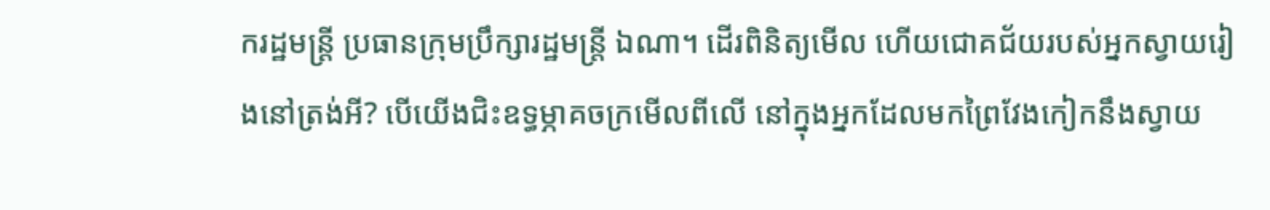ករដ្ឋមន្រ្តី ប្រធានក្រុមប្រឹក្សារដ្ឋមន្រ្តី ឯណា។ ដើរពិនិត្យមើល ហើយជោគជ័យរបស់អ្នកស្វាយរៀងនៅត្រង់អី? បើយើងជិះឧទ្ធម្ភាគចក្រមើលពីលើ នៅក្នុងអ្នកដែលមកព្រៃវែងកៀកនឹងស្វាយ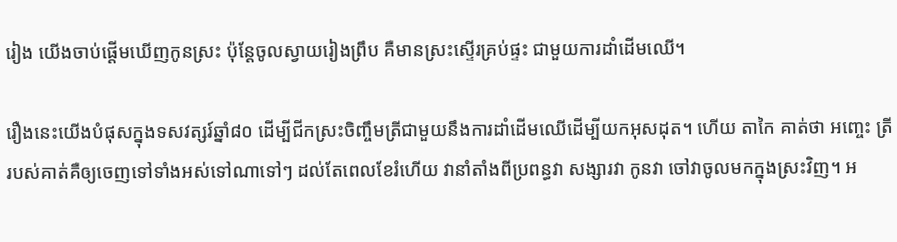រៀង យើងចាប់ផ្ដើមឃើញកូនស្រះ ប៉ុន្តែចូលស្វាយរៀងព្រឹប គឺមានស្រះស្ទើរគ្រប់ផ្ទះ ជាមួយការដាំដើមឈើ។

រឿងនេះយើងបំផុសក្នុងទសវត្សរ៍ឆ្នាំ៨០ ដើម្បីជីកស្រះចិញ្ចឹមត្រីជាមួយនឹងការដាំដើមឈើដើម្បីយកអុសដុត។ ហើយ តាកៃ គាត់ថា អញ្ចេះ ត្រីរបស់គាត់គឺឲ្យចេញទៅទាំងអស់ទៅណាទៅៗ ដល់តែពេលខែរំហើយ វានាំតាំងពីប្រពន្ធវា សង្សារវា កូនវា ចៅវាចូលមកក្នុងស្រះវិញ។ អ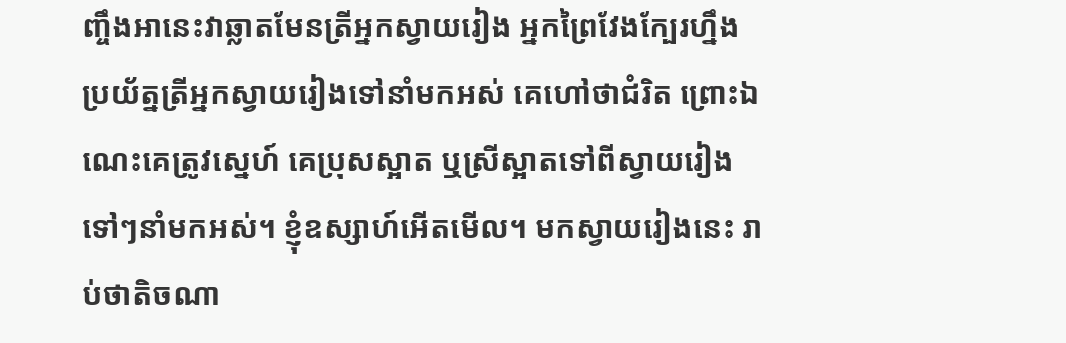ញ្ចឹងអានេះវាឆ្លាតមែនត្រីអ្នកស្វាយរៀង អ្នកព្រៃវែងក្បែរហ្នឹងប្រយ័ត្នត្រីអ្នកស្វាយរៀងទៅនាំមកអស់ គេហៅថាជំរិត ព្រោះឯណេះគេត្រូវស្នេហ៍ គេប្រុសស្អាត ឬស្រីស្អាតទៅពីស្វាយរៀងទៅៗនាំមកអស់។ ខ្ញុំឧស្សាហ៍អើតមើល។ មកស្វាយរៀងនេះ រាប់ថាតិចណា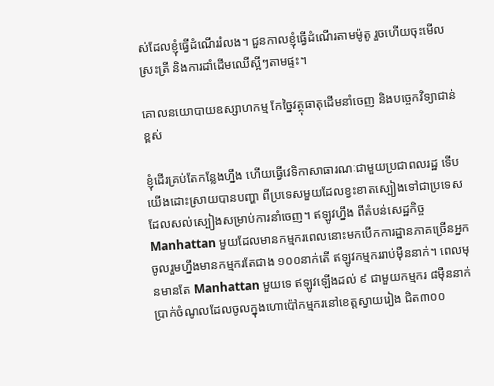ស់ដែលខ្ញុំធ្វើដំណើររំលង។ ជួនកាលខ្ញុំធ្វើដំណើរតាមម៉ូតូ រួចហើយចុះមើលស្រះត្រី និងការដាំដើមឈើស្អីៗតាមផ្ទះ។

គោលនយោបាយឧស្សាហកម្ម កែច្នៃវត្ថុធាតុដើមនាំចេញ និងបច្ចេកវិទ្យាជាន់ខ្ពស់

ខ្ញុំដើរគ្រប់តែកន្លែងហ្នឹង ហើយធ្វើវេទិកាសាធារណៈជាមួយប្រជាពលរដ្ឋ ទើបយើងដោះស្រាយបានបញ្ហា ពីប្រទេសមួយដែលខ្វះខាតស្បៀងទៅជាប្រទេសដែលសល់ស្បៀងសម្រាប់ការនាំចេញ។ ឥឡូវហ្នឹង ពីតំបន់សេដ្ឋកិច្ច Manhattan មួយដែលមានកម្មករពេលនោះមកបើកការដ្ឋានភាគច្រើនអ្នកចូលរួមហ្នឹងមានកម្មករតែជាង ១០០នាក់តើ ឥឡូវកម្មកររាប់ម៉ឺននាក់។ ពេលមុនមានតែ Manhattan មួយទេ ឥឡូវឡើងដល់ ៩ ជាមួយកម្មករ ៨ម៉ឺននាក់ ប្រាក់ចំណូលដែលចូលក្នុងហោប៉ៅកម្មករនៅខេត្តស្វាយរៀង ជិត៣០០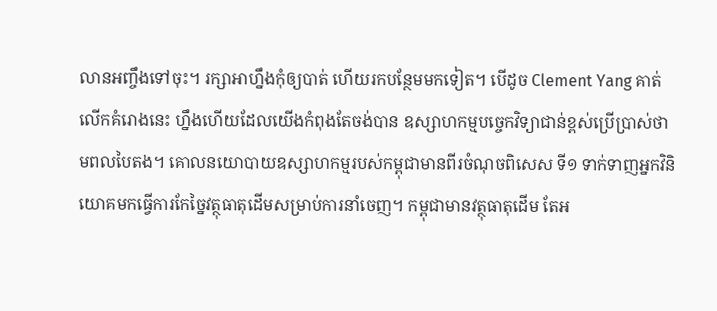លានអញ្ចឹងទៅចុះ។ រក្សាអាហ្នឹងកុំឲ្យបាត់ ហើយរកបន្ថែមមកទៀត។ បើដូច Clement Yang គាត់លើកគំរោងនេះ ហ្នឹងហើយដែលយើងកំពុងតែចង់បាន ឧស្សាហកម្មបច្ចេកវិទ្យាជាន់ខ្ពស់ប្រើប្រាស់ថាមពលបៃតង។ គោលនយោបាយឧស្សាហកម្មរបស់កម្ពុជាមានពីរចំណុចពិសេស ទី១ ទាក់ទាញអ្នកវិនិយោគមកធ្វើការកែច្នៃវត្ថុធាតុដើមសម្រាប់ការនាំចេញ។ កម្ពុជាមានវត្ថុធាតុដើម តែអ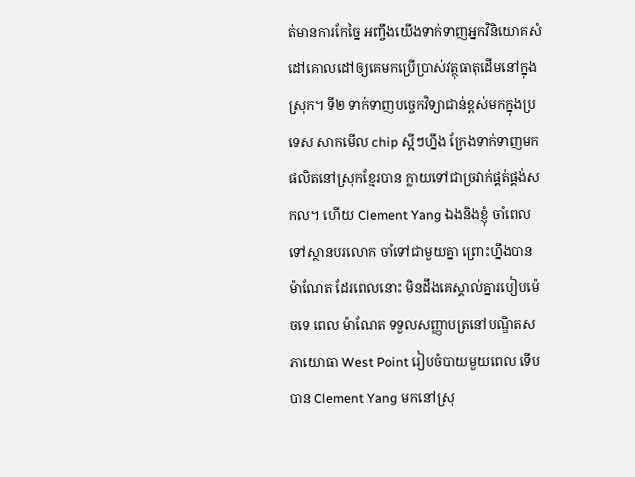ត់មានការកែច្នៃ អញ្ចឹងយើងទាក់ទាញអ្នកវិនិយោគសំដៅគោលដៅឲ្យគេមកប្រើប្រាស់វត្ថុធាតុដើមនៅក្នុងស្រុក។ ទី២ ទាក់ទាញបច្ចេកវិទ្យាជាន់ខ្ពស់មកក្នុងប្រទេស សាកមើល chip ស្អីៗហ្នឹង ក្រែងទាក់ទាញមកផលិតនៅស្រុកខ្មែរបាន ក្លាយទៅជាច្រវាក់ផ្គត់ផ្គង់សកល។ ហើយ Clement Yang ឯងនិងខ្ញុំ ចាំពេលទៅស្ថានបរលោក ចាំទៅជាមួយគ្នា ព្រោះហ្នឹងបាន ម៉ាណែត ដែរពេលនោះ មិនដឹងគេស្គាល់គ្នារបៀបម៉េចទេ ពេល ម៉ាណែត ទទួលសញ្ញាបត្រនៅបណ្ឌិតសភាយោធា West Point រៀបចំបាយមួយពេល ទើបបាន Clement Yang មកនៅស្រុ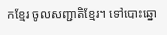កខ្មែរ ចូលសញ្ជាតិខ្មែរ។ ទៅបោះឆ្នោ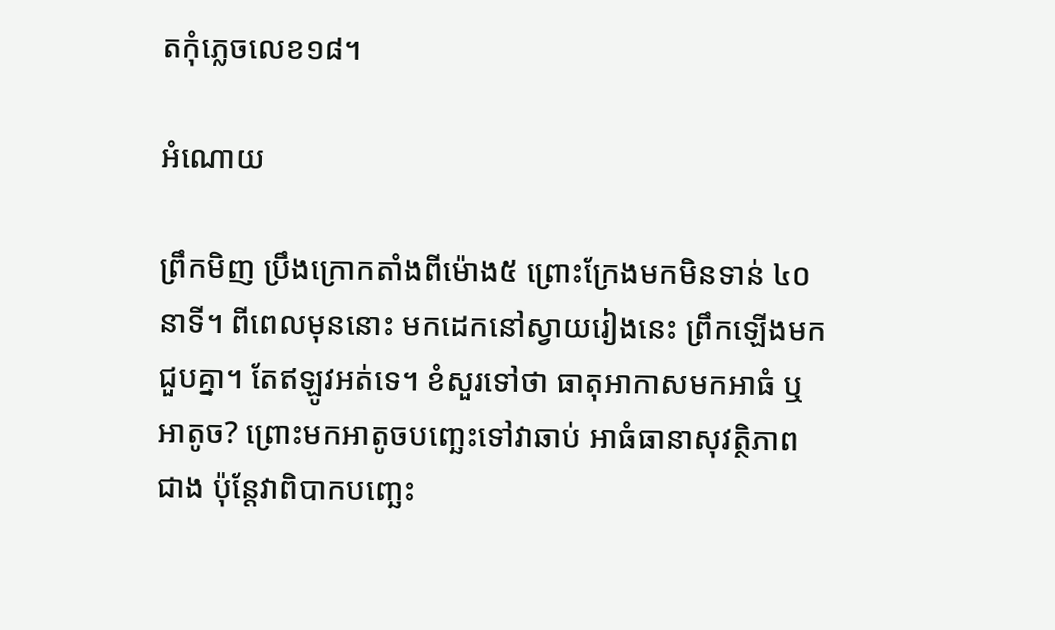តកុំភ្លេចលេខ១៨។

អំណោយ

ព្រឹកមិញ ប្រឹងក្រោកតាំងពីម៉ោង៥ ព្រោះក្រែងមកមិនទាន់ ៤០នាទី។ ពីពេលមុននោះ មកដេកនៅស្វាយរៀងនេះ ព្រឹកឡើងមកជួបគ្នា។ តែឥឡូវអត់ទេ។ ខំសួរទៅថា ធាតុអាកាសមកអាធំ ឬអាតូច? ព្រោះមកអាតូចបញ្ឆេះទៅវាឆាប់ អាធំធានាសុវត្ថិភាពជាង ប៉ុន្តែវាពិបាកបញ្ឆេះ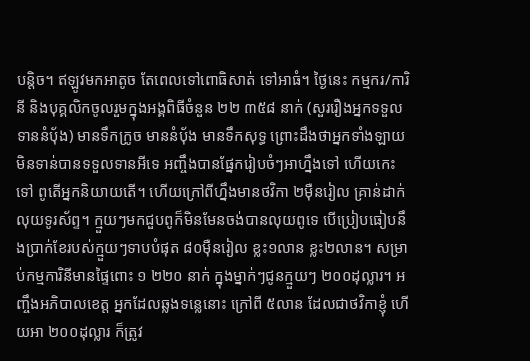បន្តិច។ ឥឡូវមកអាតូច តែពេលទៅពោធិសាត់ ទៅអាធំ។ ថ្ងៃនេះ កម្មករ/ការិនី និងបុគ្គលិកចូលរួមក្នុងអង្គពិធីចំនួន ២២ ៣៥៨ នាក់ (សួររឿងអ្នកទទួលទាននំប៉័ង) មានទឹកក្រូច មាននំប៉័ង មានទឹកសុទ្ធ ព្រោះដឹងថាអ្នកទាំងឡាយមិនទាន់បានទទួលទានអីទេ អញ្ចឹងបានផ្នែករៀបចំៗអាហ្នឹងទៅ ហើយកេះទៅ ពូតើអ្នកនិយាយតើ។ ហើយក្រៅពីហ្នឹងមានថវិកា ២ម៉ឺនរៀល គ្រាន់ដាក់លុយទូរស័ព្ទ។ ក្មួយៗមកជួបពូក៏មិនមែនចង់បានលុយពូទេ បើប្រៀបធៀបនឹងប្រាក់ខែរបស់ក្មួយៗទាបបំផុត ៨០ម៉ឺនរៀល ខ្លះ១លាន ខ្លះ២លាន។ សម្រាប់កម្មការិនីមានផ្ទៃពោះ ១ ២២០ នាក់ ក្នុងម្នាក់ៗជូនក្មួយៗ ២០០ដុល្លារ។ អញ្ចឹងអភិបាលខេត្ត អ្នកដែលឆ្លងទន្លេនោះ ក្រៅពី ៥លាន ដែលជាថវិកាខ្ញុំ ហើយអា ២០០ដុល្លារ ក៏ត្រូវ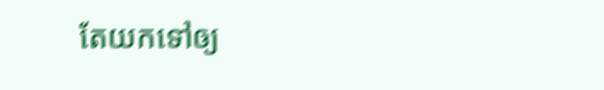តែយកទៅឲ្យ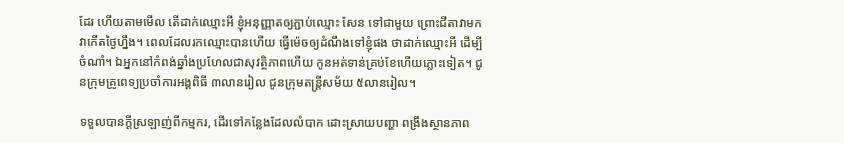ដែរ ហើយតាមមើល តើដាក់ឈ្មោះអី ខ្ញុំអនុញ្ញាតឲ្យភ្ជាប់ឈ្មោះ សែន ទៅជាមួយ ព្រោះជីតាវាមក វាកើតថ្ងៃហ្នឹង។ ពេលដែលរកឈ្មោះបានហើយ ធ្វើម៉េចឲ្យដំណឹងទៅខ្ញុំផង ថាដាក់ឈ្មោះអី ដើម្បីចំណាំ។ ឯអ្នកនៅកំពង់ឆ្នាំងប្រហែលជាសុវត្ថិភាពហើយ កូនអត់ទាន់គ្រប់ខែហើយភ្លោះទៀត។ ជូនក្រុមគ្រូពេទ្យប្រចាំការអង្គពិធី ៣លានរៀល ជូនក្រុមតន្រ្តីសម័យ ៥លានរៀល។

ទទួលបានក្ដីស្រឡាញ់ពីកម្មករ, ដើរទៅកន្លែងដែលលំបាក ដោះស្រាយបញ្ហា ពង្រឹងស្ថានភាព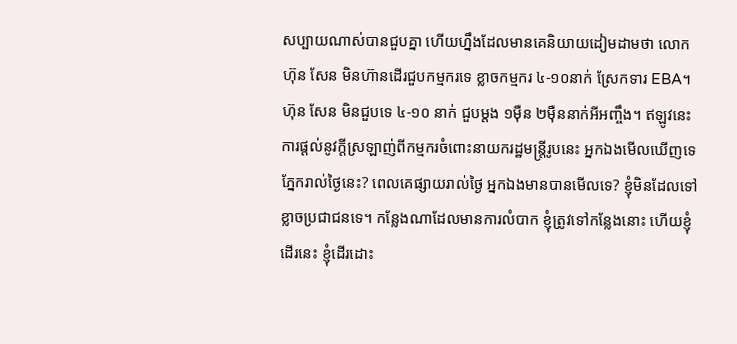សប្បាយណាស់បានជួបគ្នា ហើយហ្នឹងដែលមានគេនិយាយដៀមដាមថា លោក ហ៊ុន សែន មិនហ៊ានដើរជួបកម្មករទេ ខ្លាចកម្មករ ៤-១០នាក់ ស្រែកទារ EBA។ ហ៊ុន សែន មិនជួបទេ ៤-១០ នាក់ ជួបម្ដង ១ម៉ឺន ២ម៉ឺននាក់អីអញ្ចឹង។ ឥឡូវនេះ ការផ្ដល់នូវក្ដីស្រឡាញ់ពីកម្មករចំពោះនាយករដ្ឋមន្រ្តីរូបនេះ អ្នកឯងមើលឃើញទេភ្នែករាល់ថ្ងៃនេះ? ពេលគេផ្សាយរាល់ថ្ងៃ អ្នកឯងមានបានមើលទេ? ខ្ញុំមិនដែលទៅខ្លាចប្រជាជនទេ។ កន្លែងណាដែលមានការលំបាក ខ្ញុំត្រូវទៅកន្លែងនោះ ហើយខ្ញុំដើរនេះ ខ្ញុំដើរដោះ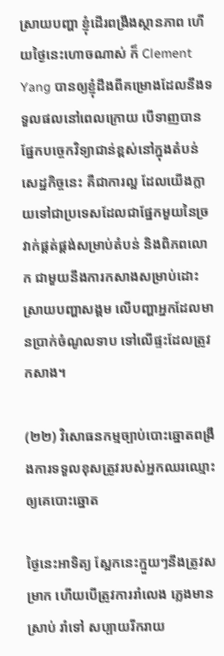ស្រាយបញ្ហា ខ្ញុំដើរពង្រឹងស្ថានភាព ហើយថ្ងៃនេះហោចណាស់ ក៏ Clement Yang បានឲ្យខ្ញុំដឹងពីគម្រោងដែលនឹងទទួលផលនៅពេលក្រោយ បើទាញបានផ្នែកបច្ចេកវិទ្យាជាន់ខ្ពស់នៅក្នុងតំបន់សេដ្ឋកិច្ចនេះ គឺជាការល្អ ដែលយើងក្លាយទៅជាប្រទេសដែលជាផ្នែកមួយនៃច្រវាក់ផ្គត់ផ្គង់សម្រាប់តំបន់ និងពិភពលោក ជាមួយនឹងការកសាងសម្រាប់ដោះស្រាយបញ្ហាសង្គម លើបញ្ហាអ្នកដែលមានប្រាក់ចំណូលទាប ទៅលើផ្ទះដែលត្រូវកសាង។

(២២) វិសោធនកម្មច្បាប់បោះឆ្នោតពង្រឹងការទទួលខុសត្រូវរបស់អ្នកឈរឈ្មោះឲ្យគេបោះឆ្នោត

ថ្ងៃនេះអាទិត្យ ស្អែកនេះក្មួយៗនឹងត្រូវសម្រាក ហើយបើត្រូវការរាំលេង ភ្លេងមានស្រាប់ រាំទៅ សប្បាយរីករាយ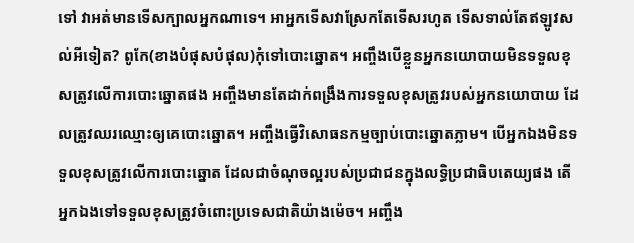ទៅ វាអត់មានទើសក្បាលអ្នកណាទេ។ អាអ្នកទើសវាស្រែកតែទើសរហូត ទើសទាល់តែឥឡូវសល់អីទៀត? ពូកែ(ខាងបំផុសបំផុល)កុំទៅបោះឆ្នោត។ អញ្ចឹងបើខ្លួនអ្នកនយោបាយមិនទទួលខុសត្រូវលើការបោះឆ្នោតផង អញ្ចឹងមានតែដាក់ពង្រឹងការទទួលខុសត្រូវរបស់អ្នកនយោបាយ ដែលត្រូវឈរឈ្មោះឲ្យគេបោះឆ្នោត។ អញ្ចឹងធ្វើវិសោធនកម្មច្បាប់បោះឆ្នោតភ្លាម។ បើអ្នកឯងមិនទទួលខុសត្រូវលើការបោះឆ្នោត ដែលជាចំណុចល្អរបស់ប្រជាជនក្នុងលទ្ធិប្រជាធិបតេយ្យផង តើអ្នកឯងទៅទទួលខុសត្រូវចំពោះប្រទេសជាតិយ៉ាងម៉េច។ អញ្ចឹង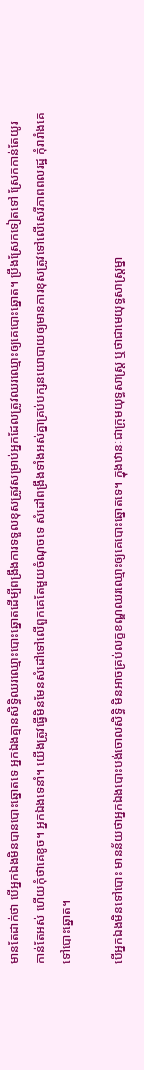មានតែដាក់ថា បើអ្នកឯងមិនបានបោះឆ្នោតទេ អ្នកឯងគ្មានសិទ្ធិឈរឈ្មោះបោះឆ្នោតដើម្បីពង្រឹងការទទួលខុសត្រូវសម្រាប់អ្នកដែលត្រូវឈរឈ្មោះឲ្យគេបោះឆ្នោត។ ប្រឹងស្រែកទៀតទៅ ស្រែកកាន់តែយូរ កាន់តែអស់ ហើយកុំថាគេខូច។ អ្នកឯងទេនាំ។ យើងត្រូវធ្វើមិនមែនសំដៅទៅលើពួកគេតែមួយចំណុចទេ សំដៅពង្រឹងទាំងអស់គ្នាគ្រប់បក្សនយោបាយឲ្យមានការខុសត្រូវទៅលើសេរីភាពពលរដ្ឋ កុំរារាំងគេទៅបោះឆ្នោត។

បើអ្នកឯងមិនទៅបោះ មានន័យថាអ្នកឯងបោះបង់ចោលសិទ្ធិ មិនអាចគ្រប់លក្ខខណ្ឌឈរឈ្មោះឲ្យគេបោះឆ្នោតទេ។ ក្នុងឋានៈជាក្រុមយុទ្ធសាស្រ្ត ឬថាជាមេយុទ្ធសាស្រ្តម្នា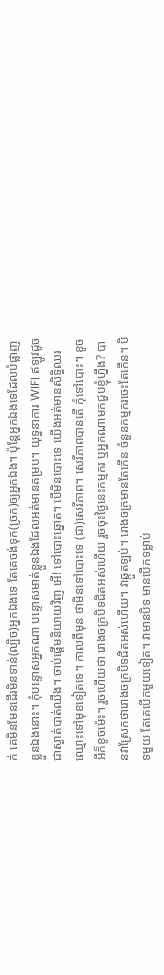ក់ គេមិនមែនដើរមិនទាន់(ល្បិច)អ្នកឯងទេ តែគេចង់ទុក(ច្រក)ឲ្យអ្នកឯង។ ប៉ុន្តែអ្នកឯងទេដែលបំផ្លាញខ្លួនឯងនោះ។ កុំបន្ទោសអ្នកណា បន្ទោសមាត់ខ្លួនឯងដែលអត់មានគម្រប។ យុទ្ធនាការ WIFI ឥឡូវដូចជាស្ងាត់បាត់ឈឹង។ ចាប់ផ្ដើមនិយាយវិញ អើ! ទៅបោះឆ្នោត។ បើមិនបោះទេ យើងអត់មានសិទ្ធិឈរឈ្មោះទៅមុខទៀតទេ។ កាលពីមុន ថាមិនទៅបោះទេ (ជា)សេរីភាព។ សេរីភាពបានតើ កុំទៅបោះ។ ខូចអីក៏ខូចម៉េះ។ រួចហើយថា រោងចក្របិទជិតអស់ហើយ រួចចុះថ្ងៃនេះកម្មករ ឬអ្នកណាមកជួបខ្ញុំហ្នឹង? បានវាស្រែកថារោងចក្របិទជិតអស់ហើយ។ វាឆ្កួតឡប់។ រោងចក្រមានតែកើន ចំនួនកម្មករចេះតែកើន។ បិទមួយ តែគេបើកមួយទៀត។ វាមានបិទ មានបើកទម្លាប់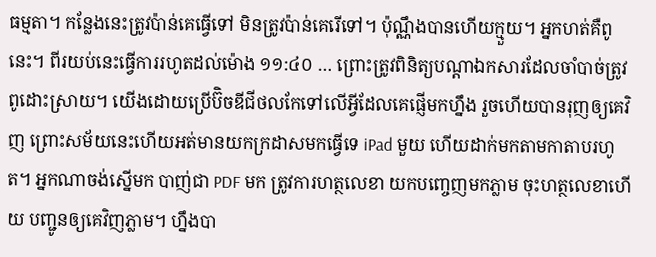ធម្មតា។ កន្លែងនេះត្រូវប៉ាន់គេធ្វើទៅ មិនត្រូវប៉ាន់គេរើទៅ។ ប៉ុណ្ណឹងបានហើយក្មួយ។ អ្នកហត់គឺពូនេះ។ ពីរយប់នេះធ្វើការរហូតដល់ម៉ោង ១១:៤០ … ព្រោះត្រូវពិនិត្យបណ្ដាឯកសារដែលចាំបាច់ត្រូវពូដោះស្រាយ។ យើងដោយប្រើប៊ិចឌីជីថលកែទៅលើអ្វីដែលគេផ្ញើមកហ្នឹង រួចហើយបានរុញឲ្យគេវិញ ព្រោះសម័យនេះហើយអត់មានយកក្រដាសមកធ្វើទេ iPad មួយ ហើយដាក់មកតាមកាតាបរហូត។ អ្នកណាចង់ស្នើមក បាញ់ជា PDF មក ត្រូវការហត្ថលេខា យកបញ្ចេញមកភ្លាម ចុះហត្ថលេខាហើយ បញ្ជូនឲ្យគេវិញភ្លាម។ ហ្នឹងបា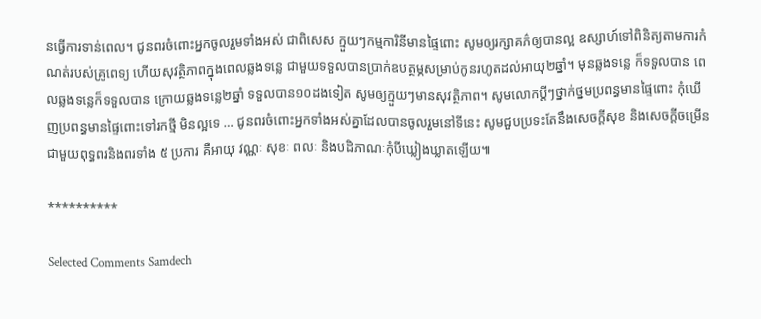នធ្វើការទាន់ពេល។ ជូនពរចំពោះអ្នកចូលរួមទាំងអស់ ជាពិសេស ក្មួយៗកម្មការិនីមានផ្ទៃពោះ សូមឲ្យរក្សាគភ៌ឲ្យបានល្អ ឧស្សាហ៍ទៅពិនិត្យតាមការកំណត់របស់គ្រូពេទ្យ ហើយសុវត្ថិភាពក្នុងពេលឆ្លងទន្លេ ជាមួយទទួលបានប្រាក់ឧបត្ថម្ភសម្រាប់កូនរហូតដល់អាយុ២ឆ្នាំ។ មុនឆ្លងទន្លេ ក៏ទទួលបាន ពេលឆ្លងទន្លេក៏ទទួលបាន ក្រោយឆ្លងទន្លេ២ឆ្នាំ ទទួលបាន១០ដងទៀត សូមឲ្យក្មួយៗមានសុវត្ថិភាព។ សូមលោកប្ដីៗថ្នាក់ថ្នមប្រពន្ធមានផ្ទៃពោះ កុំឃើញប្រពន្ធមានផ្ទៃពោះទៅរកថ្មី មិនល្អទេ … ជូនពរចំពោះអ្នកទាំងអស់គ្នាដែលបានចូលរួមនៅទីនេះ សូមជួបប្រទះតែនឹងសេចក្ដីសុខ និងសេចក្ដីចម្រើន ជាមួយពុទ្ធពរនិងពរទាំង ៥ ប្រការ គឺអាយុ វណ្ណៈ សុខៈ ពលៈ និងបដិភាណៈកុំបីឃ្លៀងឃ្លាតឡើយ៕

**********

Selected Comments Samdech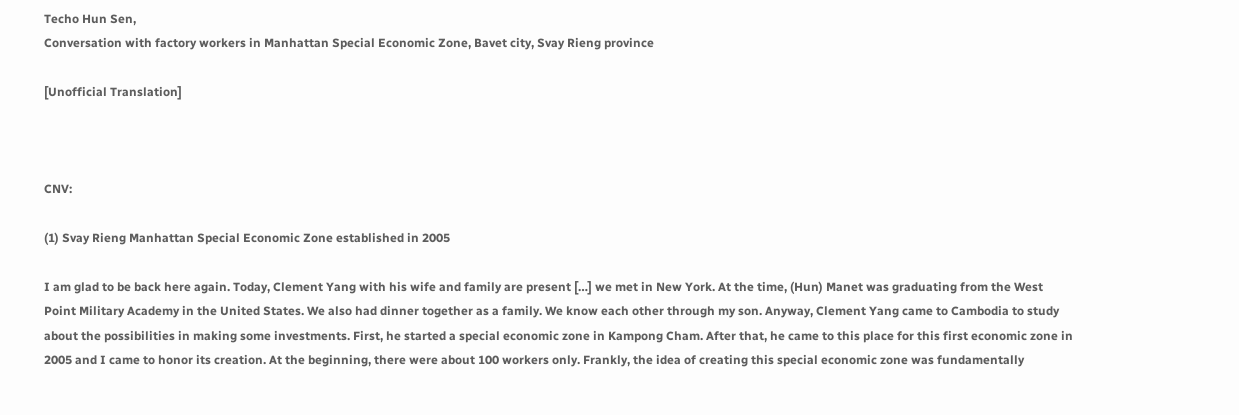Techo Hun Sen,
Conversation with factory workers in Manhattan Special Economic Zone, Bavet city, Svay Rieng province

[Unofficial Translation]



CNV:

(1) Svay Rieng Manhattan Special Economic Zone established in 2005

I am glad to be back here again. Today, Clement Yang with his wife and family are present […] we met in New York. At the time, (Hun) Manet was graduating from the West Point Military Academy in the United States. We also had dinner together as a family. We know each other through my son. Anyway, Clement Yang came to Cambodia to study about the possibilities in making some investments. First, he started a special economic zone in Kampong Cham. After that, he came to this place for this first economic zone in 2005 and I came to honor its creation. At the beginning, there were about 100 workers only. Frankly, the idea of creating this special economic zone was fundamentally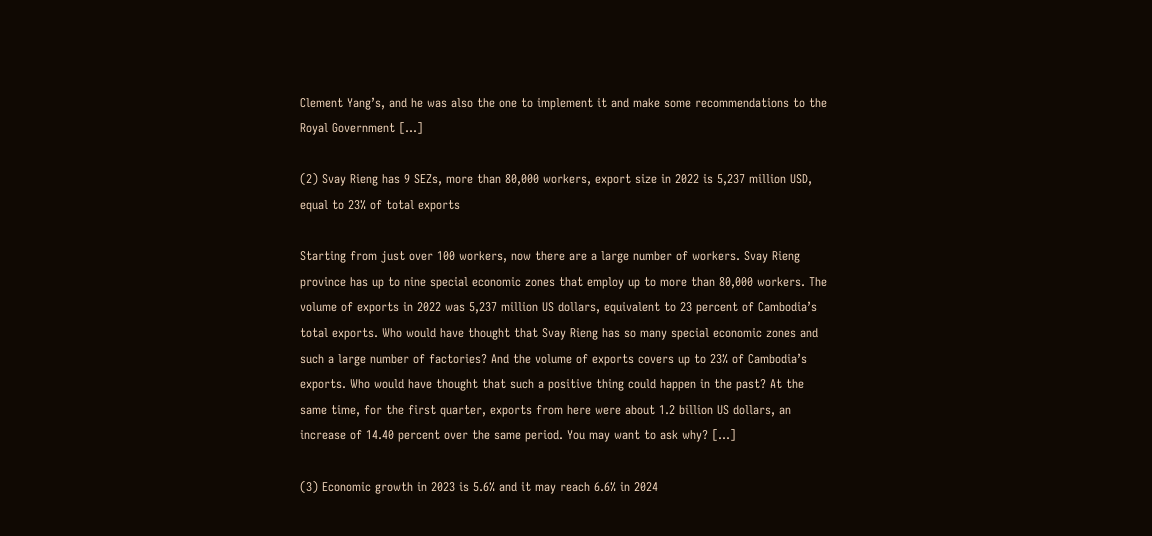Clement Yang’s, and he was also the one to implement it and make some recommendations to the Royal Government […]

(2) Svay Rieng has 9 SEZs, more than 80,000 workers, export size in 2022 is 5,237 million USD, equal to 23% of total exports

Starting from just over 100 workers, now there are a large number of workers. Svay Rieng province has up to nine special economic zones that employ up to more than 80,000 workers. The volume of exports in 2022 was 5,237 million US dollars, equivalent to 23 percent of Cambodia’s total exports. Who would have thought that Svay Rieng has so many special economic zones and such a large number of factories? And the volume of exports covers up to 23% of Cambodia’s exports. Who would have thought that such a positive thing could happen in the past? At the same time, for the first quarter, exports from here were about 1.2 billion US dollars, an increase of 14.40 percent over the same period. You may want to ask why? […]

(3) Economic growth in 2023 is 5.6% and it may reach 6.6% in 2024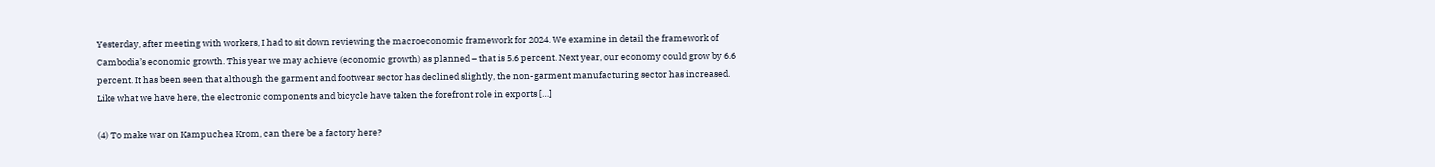Yesterday, after meeting with workers, I had to sit down reviewing the macroeconomic framework for 2024. We examine in detail the framework of Cambodia’s economic growth. This year we may achieve (economic growth) as planned – that is 5.6 percent. Next year, our economy could grow by 6.6 percent. It has been seen that although the garment and footwear sector has declined slightly, the non-garment manufacturing sector has increased. Like what we have here, the electronic components and bicycle have taken the forefront role in exports […]

(4) To make war on Kampuchea Krom, can there be a factory here?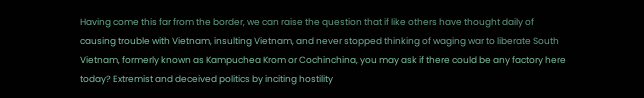Having come this far from the border, we can raise the question that if like others have thought daily of causing trouble with Vietnam, insulting Vietnam, and never stopped thinking of waging war to liberate South Vietnam, formerly known as Kampuchea Krom or Cochinchina, you may ask if there could be any factory here today? Extremist and deceived politics by inciting hostility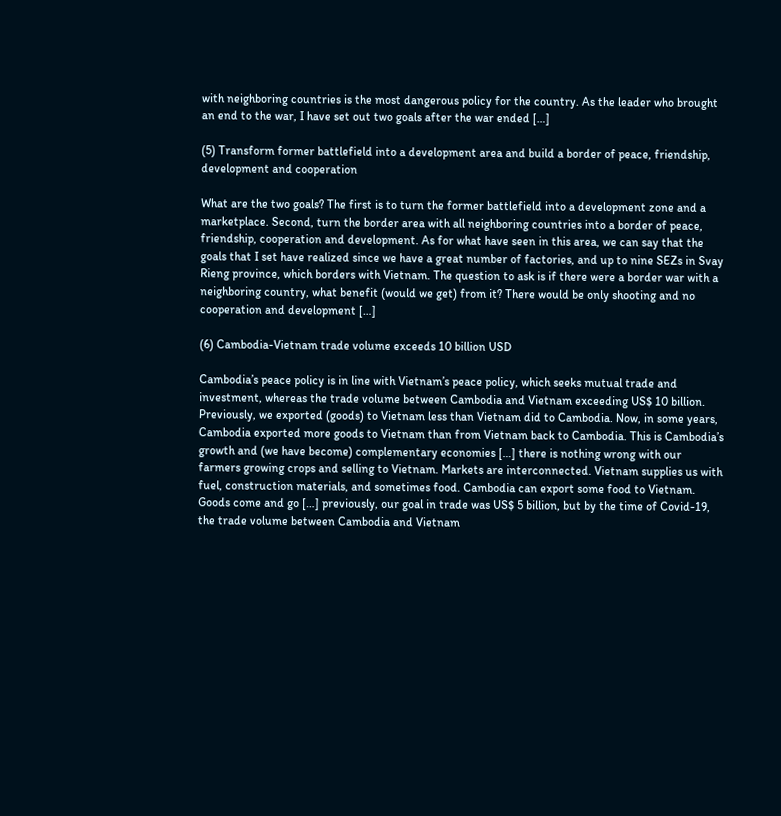with neighboring countries is the most dangerous policy for the country. As the leader who brought an end to the war, I have set out two goals after the war ended […]

(5) Transform former battlefield into a development area and build a border of peace, friendship, development and cooperation

What are the two goals? The first is to turn the former battlefield into a development zone and a marketplace. Second, turn the border area with all neighboring countries into a border of peace, friendship, cooperation and development. As for what have seen in this area, we can say that the goals that I set have realized since we have a great number of factories, and up to nine SEZs in Svay Rieng province, which borders with Vietnam. The question to ask is if there were a border war with a neighboring country, what benefit (would we get) from it? There would be only shooting and no cooperation and development […]

(6) Cambodia-Vietnam trade volume exceeds 10 billion USD

Cambodia’s peace policy is in line with Vietnam’s peace policy, which seeks mutual trade and investment, whereas the trade volume between Cambodia and Vietnam exceeding US$ 10 billion. Previously, we exported (goods) to Vietnam less than Vietnam did to Cambodia. Now, in some years, Cambodia exported more goods to Vietnam than from Vietnam back to Cambodia. This is Cambodia’s growth and (we have become) complementary economies […] there is nothing wrong with our farmers growing crops and selling to Vietnam. Markets are interconnected. Vietnam supplies us with fuel, construction materials, and sometimes food. Cambodia can export some food to Vietnam. Goods come and go […] previously, our goal in trade was US$ 5 billion, but by the time of Covid-19, the trade volume between Cambodia and Vietnam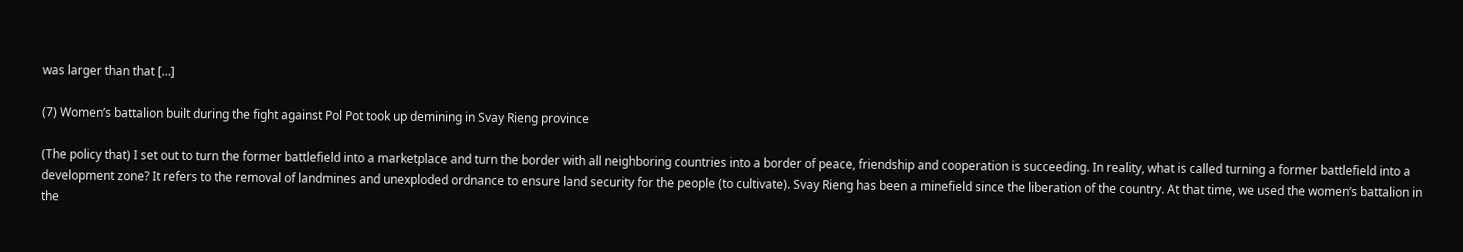was larger than that […]

(7) Women’s battalion built during the fight against Pol Pot took up demining in Svay Rieng province

(The policy that) I set out to turn the former battlefield into a marketplace and turn the border with all neighboring countries into a border of peace, friendship and cooperation is succeeding. In reality, what is called turning a former battlefield into a development zone? It refers to the removal of landmines and unexploded ordnance to ensure land security for the people (to cultivate). Svay Rieng has been a minefield since the liberation of the country. At that time, we used the women’s battalion in the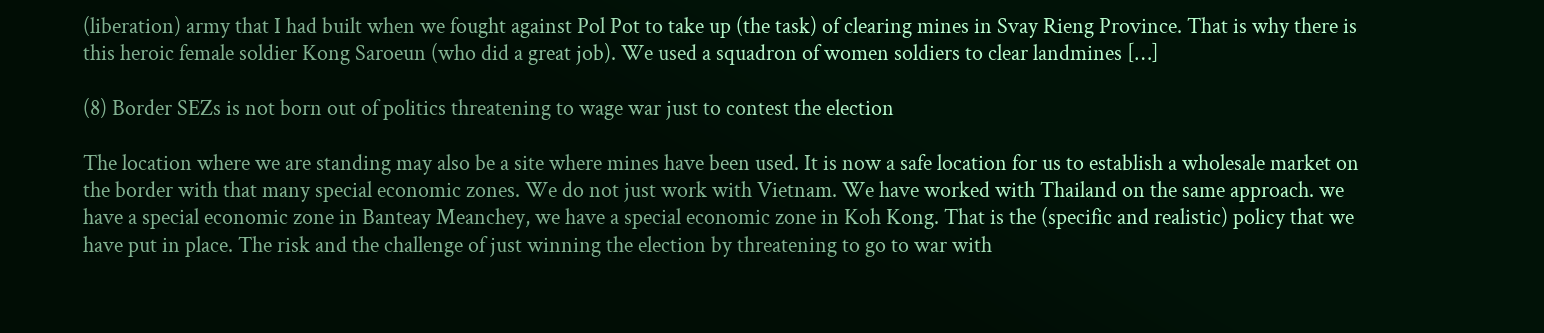(liberation) army that I had built when we fought against Pol Pot to take up (the task) of clearing mines in Svay Rieng Province. That is why there is this heroic female soldier Kong Saroeun (who did a great job). We used a squadron of women soldiers to clear landmines […]

(8) Border SEZs is not born out of politics threatening to wage war just to contest the election

The location where we are standing may also be a site where mines have been used. It is now a safe location for us to establish a wholesale market on the border with that many special economic zones. We do not just work with Vietnam. We have worked with Thailand on the same approach. we have a special economic zone in Banteay Meanchey, we have a special economic zone in Koh Kong. That is the (specific and realistic) policy that we have put in place. The risk and the challenge of just winning the election by threatening to go to war with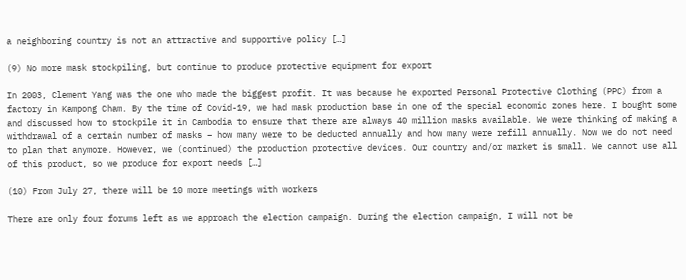a neighboring country is not an attractive and supportive policy […]

(9) No more mask stockpiling, but continue to produce protective equipment for export

In 2003, Clement Yang was the one who made the biggest profit. It was because he exported Personal Protective Clothing (PPC) from a factory in Kampong Cham. By the time of Covid-19, we had mask production base in one of the special economic zones here. I bought some and discussed how to stockpile it in Cambodia to ensure that there are always 40 million masks available. We were thinking of making a withdrawal of a certain number of masks – how many were to be deducted annually and how many were refill annually. Now we do not need to plan that anymore. However, we (continued) the production protective devices. Our country and/or market is small. We cannot use all of this product, so we produce for export needs […]

(10) From July 27, there will be 10 more meetings with workers

There are only four forums left as we approach the election campaign. During the election campaign, I will not be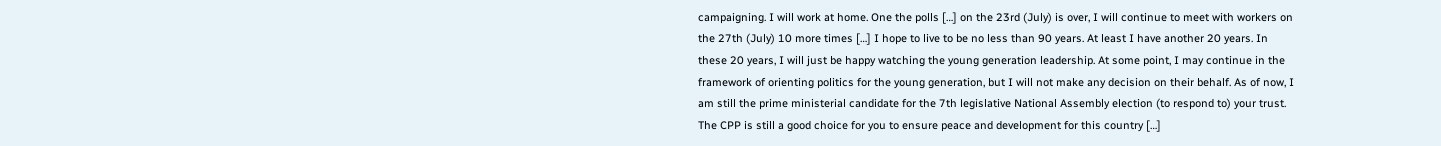campaigning. I will work at home. One the polls […] on the 23rd (July) is over, I will continue to meet with workers on the 27th (July) 10 more times […] I hope to live to be no less than 90 years. At least I have another 20 years. In these 20 years, I will just be happy watching the young generation leadership. At some point, I may continue in the framework of orienting politics for the young generation, but I will not make any decision on their behalf. As of now, I am still the prime ministerial candidate for the 7th legislative National Assembly election (to respond to) your trust. The CPP is still a good choice for you to ensure peace and development for this country […]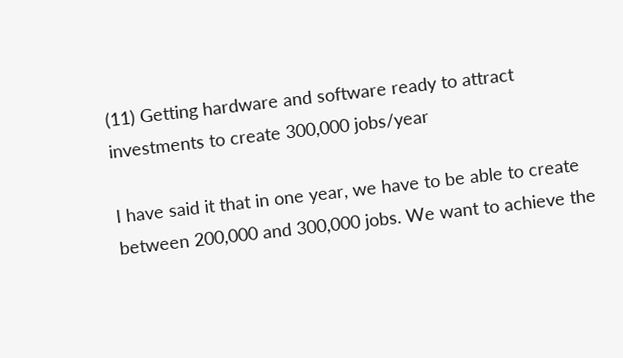(11) Getting hardware and software ready to attract investments to create 300,000 jobs/year

I have said it that in one year, we have to be able to create between 200,000 and 300,000 jobs. We want to achieve the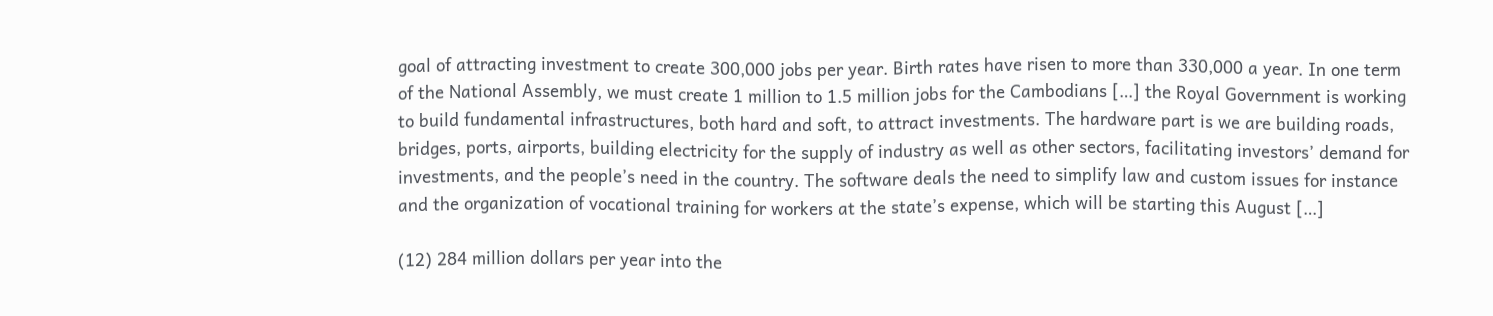goal of attracting investment to create 300,000 jobs per year. Birth rates have risen to more than 330,000 a year. In one term of the National Assembly, we must create 1 million to 1.5 million jobs for the Cambodians […] the Royal Government is working to build fundamental infrastructures, both hard and soft, to attract investments. The hardware part is we are building roads, bridges, ports, airports, building electricity for the supply of industry as well as other sectors, facilitating investors’ demand for investments, and the people’s need in the country. The software deals the need to simplify law and custom issues for instance and the organization of vocational training for workers at the state’s expense, which will be starting this August […]

(12) 284 million dollars per year into the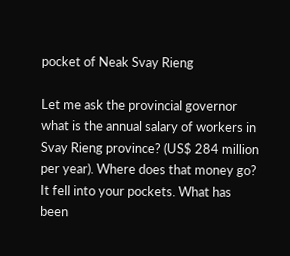pocket of Neak Svay Rieng

Let me ask the provincial governor what is the annual salary of workers in Svay Rieng province? (US$ 284 million per year). Where does that money go? It fell into your pockets. What has been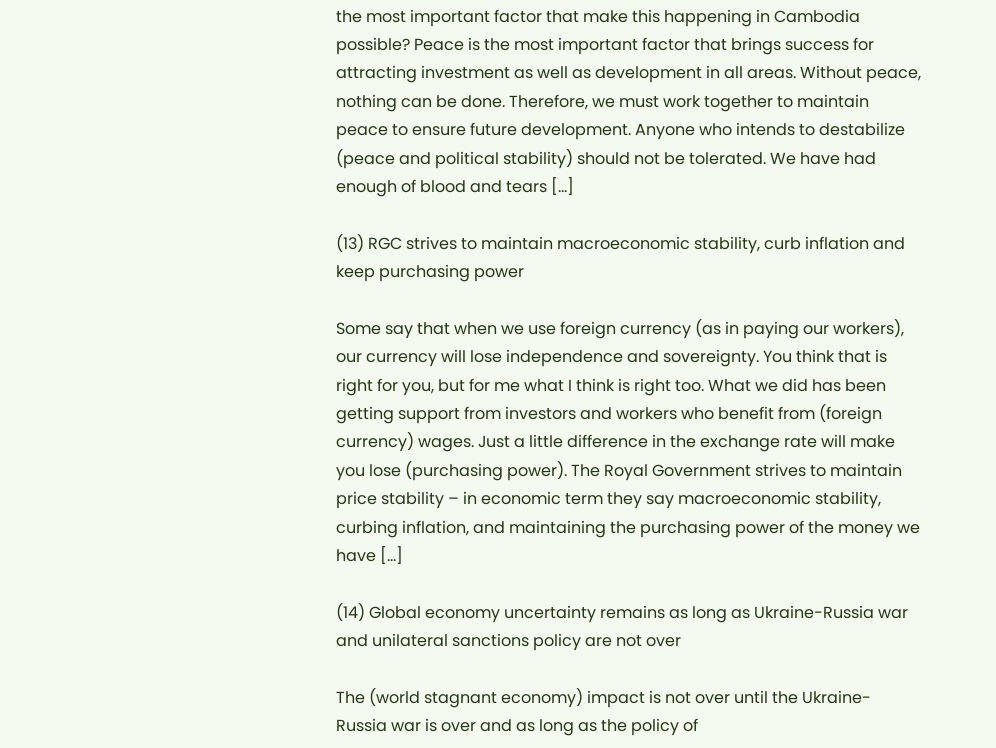the most important factor that make this happening in Cambodia possible? Peace is the most important factor that brings success for attracting investment as well as development in all areas. Without peace, nothing can be done. Therefore, we must work together to maintain peace to ensure future development. Anyone who intends to destabilize (peace and political stability) should not be tolerated. We have had enough of blood and tears […]

(13) RGC strives to maintain macroeconomic stability, curb inflation and keep purchasing power

Some say that when we use foreign currency (as in paying our workers), our currency will lose independence and sovereignty. You think that is right for you, but for me what I think is right too. What we did has been getting support from investors and workers who benefit from (foreign currency) wages. Just a little difference in the exchange rate will make you lose (purchasing power). The Royal Government strives to maintain price stability – in economic term they say macroeconomic stability, curbing inflation, and maintaining the purchasing power of the money we have […]

(14) Global economy uncertainty remains as long as Ukraine-Russia war and unilateral sanctions policy are not over

The (world stagnant economy) impact is not over until the Ukraine-Russia war is over and as long as the policy of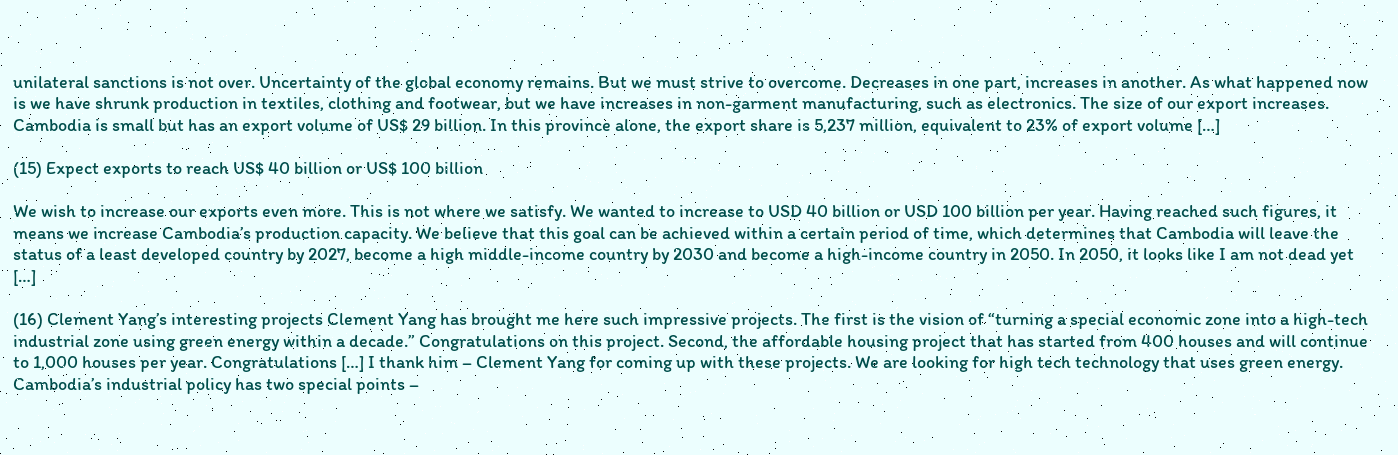unilateral sanctions is not over. Uncertainty of the global economy remains. But we must strive to overcome. Decreases in one part, increases in another. As what happened now is we have shrunk production in textiles, clothing and footwear, but we have increases in non-garment manufacturing, such as electronics. The size of our export increases. Cambodia is small but has an export volume of US$ 29 billion. In this province alone, the export share is 5,237 million, equivalent to 23% of export volume […]

(15) Expect exports to reach US$ 40 billion or US$ 100 billion

We wish to increase our exports even more. This is not where we satisfy. We wanted to increase to USD 40 billion or USD 100 billion per year. Having reached such figures, it means we increase Cambodia’s production capacity. We believe that this goal can be achieved within a certain period of time, which determines that Cambodia will leave the status of a least developed country by 2027, become a high middle-income country by 2030 and become a high-income country in 2050. In 2050, it looks like I am not dead yet […]

(16) Clement Yang’s interesting projects Clement Yang has brought me here such impressive projects. The first is the vision of “turning a special economic zone into a high-tech industrial zone using green energy within a decade.” Congratulations on this project. Second, the affordable housing project that has started from 400 houses and will continue to 1,000 houses per year. Congratulations […] I thank him – Clement Yang for coming up with these projects. We are looking for high tech technology that uses green energy. Cambodia’s industrial policy has two special points –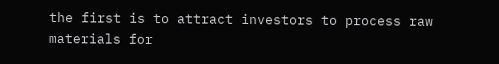the first is to attract investors to process raw materials for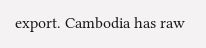export. Cambodia has raw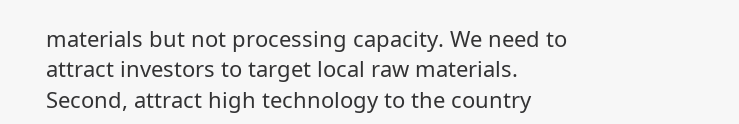materials but not processing capacity. We need to attract investors to target local raw materials. Second, attract high technology to the country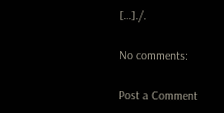[…]./.

No comments:

Post a Comment